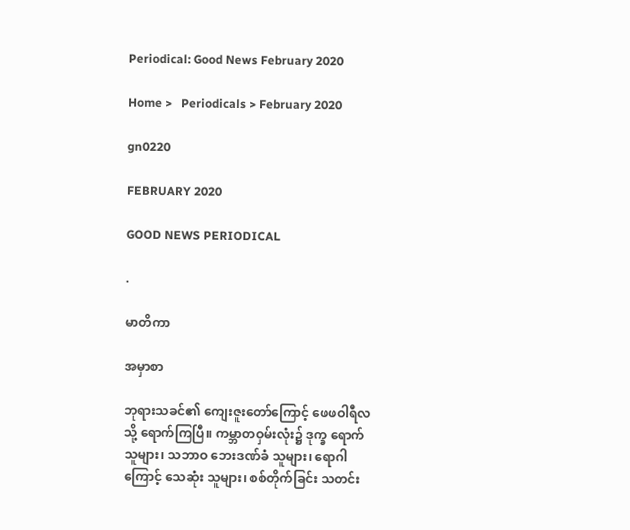Periodical: Good News February 2020

Home >   Periodicals > February 2020

gn0220

FEBRUARY 2020

GOOD NEWS PERIODICAL

.

မာတိကာ

အမှာစာ

ဘုရားသခင်၏ ကျေးဇူးတော်ကြောင့် ဖေဖဝါရီလသို့ ရောက်ကြပြီ။ ကမ္ဘာတဝှမ်းလုံး၌ ဒုက္ခ ရောက် သူများ၊ သဘာဝ ဘေးဒဏ်ခံ သူများ၊ ရောဂါကြောင့် သေဆုံး သူများ၊ စစ်တိုက်ခြင်း သတင်း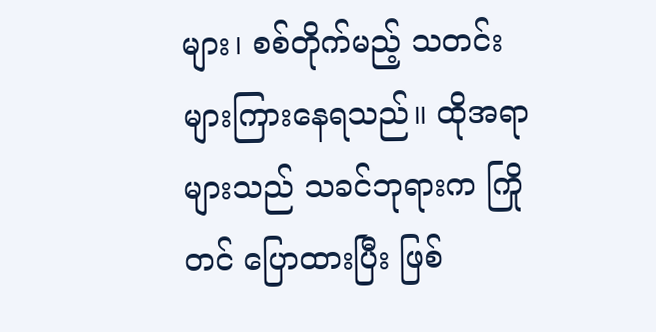များ၊ စစ်တိုက်မည့် သတင်း များကြားနေရသည်။ ထိုအရာများသည် သခင်ဘုရားက ကြိုတင် ပြောထားပြီး ဖြစ်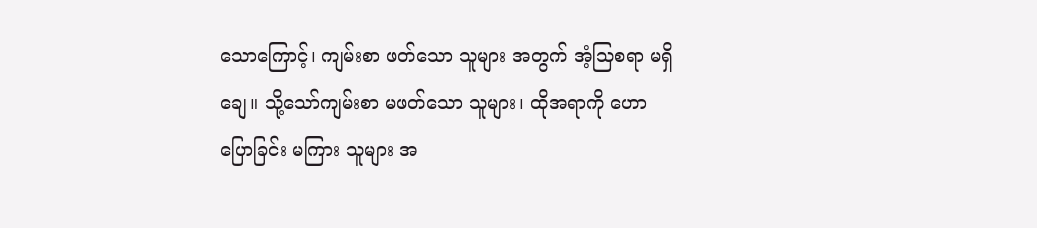သောကြောင့်၊ ကျမ်းစာ ဖတ်သော သူများ အတွက် အံ့သြစရာ မရှိချေ။ သို့သော်ကျမ်းစာ မဖတ်သော သူများ၊ ထိုအရာကို ဟောပြောခြင်း မကြား သူများ အ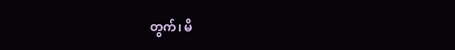တွက်၊ မိ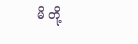မိ တို့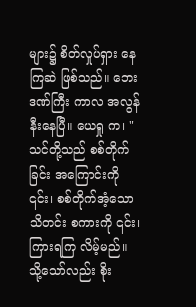များ၌ စိတ်လှုပ်ရှား နေကြဆဲ ဖြစ်သည်။ ဘေးဒဏ်ကြီး ကာလ အလွန် နီးနေပြီ။ ယေရှု က၊ "သင်တို့သည် စစ်တိုက်ခြင်း အကြောင်းကို ၎င်း၊ စစ်တိုက်အံ့သော သိတင်း စကားကို ၎င်း၊ ကြားရကြ လိမ့်မည်။ သို့သော်လည်း စိုး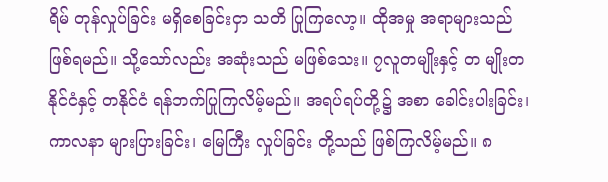ရိမ် တုန်လှုပ်ခြင်း မရှိစေခြင်းငှာ သတိ ပြုကြလော့။ ထိုအမှု အရာများသည် ဖြစ်ရမည်။ သို့သော်လည်း အဆုံးသည် မဖြစ်သေး။ ၇လူတမျိုးနှင့် တ မျိုးတနိုင်ငံနှင့် တနိုင်ငံ ရန်ဘက်ပြုကြလိမ့်မည်။ အရပ်ရပ်တို့၌ အစာ ခေါင်းပါးခြင်း၊ ကာလနာ များပြားခြင်း၊ မြေကြီး လှုပ်ခြင်း တို့သည် ဖြစ်ကြလိမ့်မည်။ ၈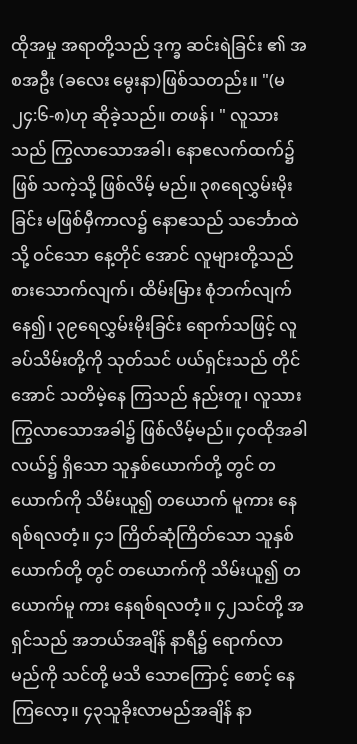ထိုအမှု အရာတို့သည် ဒုက္ခ ဆင်းရဲခြင်း ၏ အစအဦး (ခလေး မွေးနာ)ဖြစ်သတည်း။ "(မ ၂၄:၆-၈)ဟု ဆိုခဲ့သည်။ တဖန်၊ " လူသားသည် ကြွလာသောအခါ၊ နောဧလက်ထက်၌ ဖြစ် သကဲ့သို့ ဖြစ်လိမ့် မည်။ ၃၈ရေလွှမ်းမိုးခြင်း မဖြစ်မှီကာလ၌ နောဧသည် သင်္ဘောထဲသို့ ဝင်သော နေ့တိုင် အောင် လူများတို့သည် စားသောက်လျက်၊ ထိမ်းမြား စုံဘက်လျက် နေ၍၊ ၃၉ရေလွှမ်းမိုးခြင်း ရောက်သဖြင့် လူခပ်သိမ်းတို့ကို သုတ်သင် ပယ်ရှင်းသည် တိုင်အောင် သတိမဲ့နေ ကြသည် နည်းတူ၊ လူသား ကြွလာသောအခါ၌ ဖြစ်လိမ့်မည်။ ၄၀ထိုအခါ လယ်၌ ရှိသော သူနှစ်ယောက်တို့ တွင် တယောက်ကို သိမ်းယူ၍ တယောက် မူကား နေရစ်ရလတံ့။ ၄၁ ကြိတ်ဆုံကြိတ်သော သူနှစ်ယောက်တို့ တွင် တယောက်ကို သိမ်းယူ၍ တယောက်မူ ကား နေရစ်ရလတံ့။ ၄၂သင်တို့ အရှင်သည် အဘယ်အချိန် နာရီ၌ ရောက်လာမည်ကို သင်တို့ မသိ သောကြောင့် စောင့် နေကြလော့။ ၄၃သူခိုးလာမည်အချိန် နာ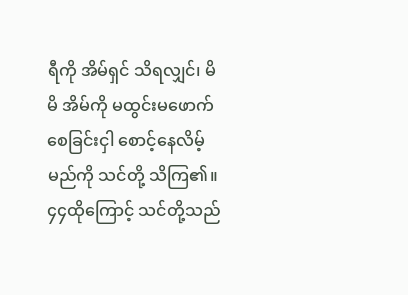ရီကို အိမ်ရှင် သိရလျှင်၊ မိမိ အိမ်ကို မထွင်းမဖောက် စေခြင်းငှါ စောင့်နေလိမ့်မည်ကို သင်တို့ သိကြ၏။ ၄၄ထိုကြောင့် သင်တို့သည်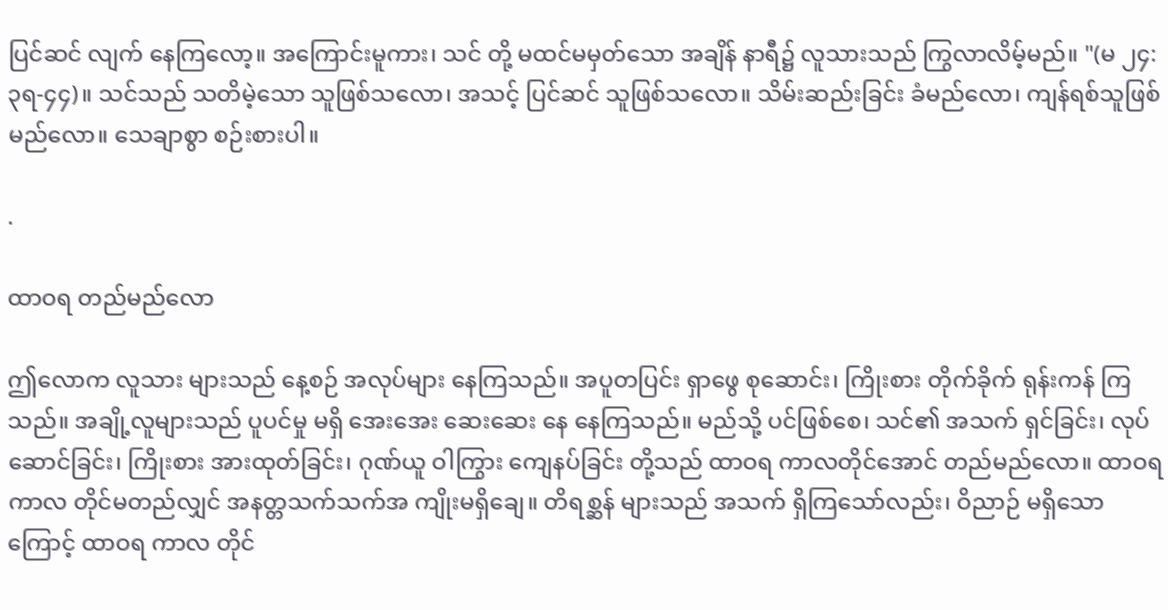ပြင်ဆင် လျက် နေကြလော့။ အကြောင်းမူကား၊ သင် တို့ မထင်မမှတ်သော အချိန် နာရီ၌ လူသားသည် ကြွလာလိမ့်မည်။ "(မ ၂၄:၃ရ-၄၄)။ သင်သည် သတိမဲ့သော သူဖြစ်သလော၊ အသင့် ပြင်ဆင် သူဖြစ်သလော။ သိမ်းဆည်းခြင်း ခံမည်လော၊ ကျန်ရစ်သူဖြစ်မည်လော။ သေချာစွာ စဉ်းစားပါ။

.

ထာဝရ တည်မည်လော

ဤလောက လူသား များသည် နေ့စဉ် အလုပ်များ နေကြသည်။ အပူတပြင်း ရှာဖွေ စုဆောင်း၊ ကြိုးစား တိုက်ခိုက် ရုန်းကန် ကြသည်။ အချို့လူများသည် ပူပင်မှု မရှိ အေးအေး ဆေးဆေး နေ နေကြသည်။ မည်သို့ ပင်ဖြစ်စေ၊ သင်၏ အသက် ရှင်ခြင်း၊ လုပ် ဆောင်ခြင်း၊ ကြိုးစား အားထုတ်ခြင်း၊ ဂုဏ်ယူ ဝါကြွား ကျေနပ်ခြင်း တို့သည် ထာဝရ ကာလတိုင်အောင် တည်မည်လော။ ထာဝရ ကာလ တိုင်မတည်လျှင် အနတ္တသက်သက်အ ကျိုးမရှိချေ။ တိရစ္ဆန် များသည် အသက် ရှိကြသော်လည်း၊ ဝိညာဉ် မရှိသောကြောင့် ထာဝရ ကာလ တိုင်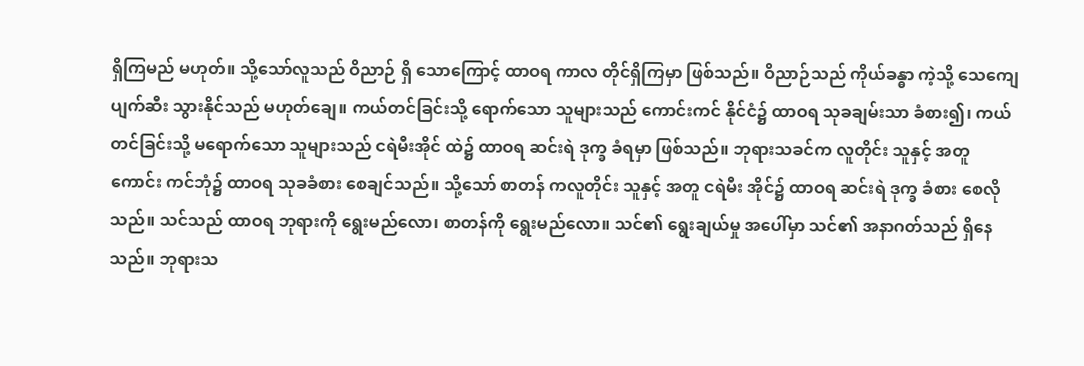ရှိကြမည် မဟုတ်။ သို့သော်လူသည် ဝိညာဉ် ရှိ သောကြောင့် ထာဝရ ကာလ တိုင်ရှိကြမှာ ဖြစ်သည်။ ဝိညာဉ်သည် ကိုယ်ခန္ဓာ ကဲ့သို့ သေကျေ ပျက်ဆီး သွားနိုင်သည် မဟုတ်ချေ။ ကယ်တင်ခြင်းသို့ ရောက်သော သူများသည် ကောင်းကင် နိုင်ငံ၌ ထာဝရ သုခချမ်းသာ ခံစား၍၊ ကယ်တင်ခြင်းသို့ မရောက်သော သူများသည် ငရဲမီးအိုင် ထဲ၌ ထာဝရ ဆင်းရဲ ဒုက္ခ ခံရမှာ ဖြစ်သည်။ ဘုရားသခင်က လူတိုင်း သူနှင့် အတူ ကောင်း ကင်ဘုံ၌ ထာဝရ သုခခံစား စေချင်သည်။ သို့သော် စာတန် ကလူတိုင်း သူနှင့် အတူ ငရဲမီး အိုင်၌ ထာဝရ ဆင်းရဲ ဒုက္ခ ခံစား စေလိုသည်။ သင်သည် ထာဝရ ဘုရားကို ရွေးမည်လော၊ စာတန်ကို ရွေးမည်လော။ သင်၏ ရွေးချယ်မှု အပေါ်မှာ သင်၏ အနာဂတ်သည် ရှိနေသည်။ ဘုရားသ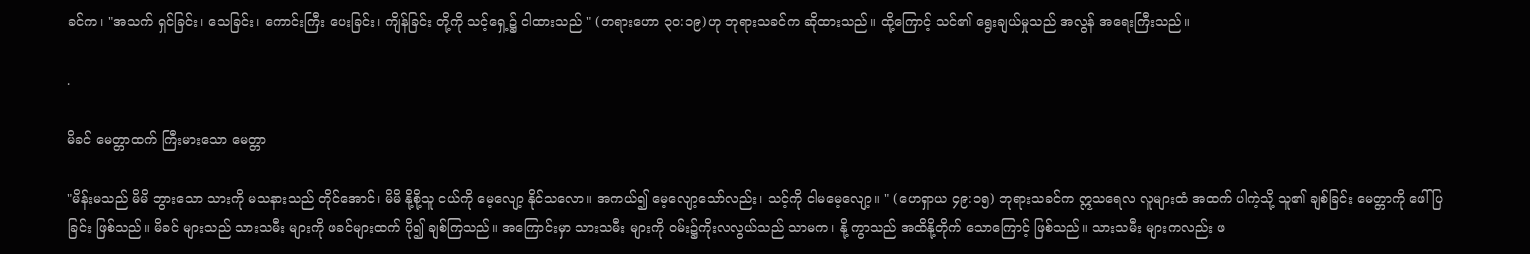ခင်က၊ "အသက် ရှင်ခြင်း၊ သေခြင်း၊ ကောင်းကြီး ပေးခြင်း၊ ကျိန်ခြင်း တို့ကို သင့်ရှေ့၌ ငါထားသည် " (တရားဟော ၃၀:၁၉)ဟု ဘုရားသခင်က ဆိုထားသည်။ ထို့ကြောင့် သင်၏ ရွေးချယ်မှုသည် အလွန် အရေးကြီးသည်။

.

မိခင် မေတ္တာထက် ကြီးမားသော မေတ္တာ

"မိန်းမသည် မိမိ ဘွားသော သားကို မသနားသည် တိုင်အောင်၊ မိမိ နို့စို့သူ ငယ်ကို မေ့လျော့ နိုင်သလော။ အကယ်၍ မေ့လျော့သော်လည်း၊ သင့်ကို ငါမမေ့လျော့။ " (ဟေရှာယ ၄၉:၁၅) ဘုရားသခင်က ဣသရေလ လူများထံ အထက် ပါကဲ့သို့ သူ၏ ချစ်ခြင်း မေတ္တာကို ဖေါ်ပြခြင်း ဖြစ်သည်။ မိခင် များသည် သားသမီး များကို ဖခင်များထက် ပို၍ ချစ်ကြသည်။ အကြောင်းမှာ သားသမီး များကို ဝမ်း၌ကိုးလလွယ်သည် သာမက၊ နို့ ကွာသည် အထိနို့တိုက် သောကြောင့် ဖြစ်သည်။ သားသမီး များကလည်း ဖ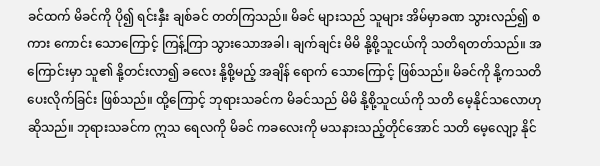ခင်ထက် မိခင်ကို ပို၍ ရင်းနှီး ချစ်ခင် တတ်ကြသည်။ မိခင် များသည် သူများ အိမ်မှာခဏ သွားလည်၍ စကား ကောင်း သောကြောင့် ကြန့်ကြာ သွားသောအခါ၊ ချက်ချင်း မိမိ နို့စို့သူငယ်ကို သတိရတတ်သည်။ အကြောင်းမှာ သူ၏ နို့တင်းလာ၍ ခလေး နို့စို့မည့် အချိန် ရောက် သောကြောင့် ဖြစ်သည်။ မိခင်ကို နို့ကသတိ ပေးလိုက်ခြင်း ဖြစ်သည်။ ထို့ကြောင့် ဘုရားသခင်က မိခင်သည် မိမိ နို့စို့သူငယ်ကို သတိ မေ့နိုင်သလောဟု ဆိုသည်။ ဘုရားသခင်က ဣသ ရေလကို မိခင် ကခလေးကို မသနားသည့်တိုင်အောင် သတိ မေ့လျော့ နိုင်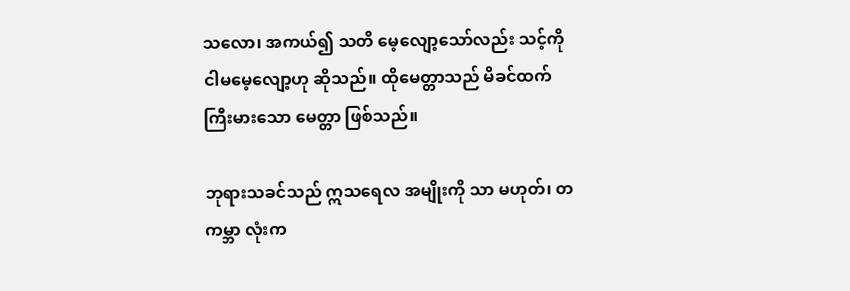သလော၊ အကယ်၍ သတိ မေ့လျော့သော်လည်း သင့်ကို ငါမမေ့လျော့ဟု ဆိုသည်။ ထိုမေတ္တာသည် မိခင်ထက် ကြီးမားသော မေတ္တာ ဖြစ်သည်။

ဘုရားသခင်သည် ဣသရေလ အမျိုးကို သာ မဟုတ်၊ တကမ္ဘာ လုံးက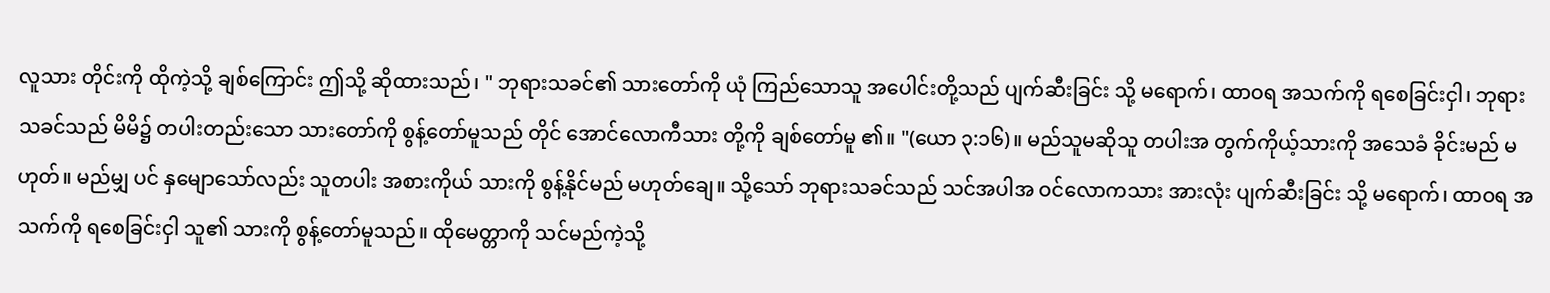လူသား တိုင်းကို ထိုကဲ့သို့ ချစ်ကြောင်း ဤသို့ ဆိုထားသည်၊ " ဘုရားသခင်၏ သားတော်ကို ယုံ ကြည်သောသူ အပေါင်းတို့သည် ပျက်ဆီးခြင်း သို့ မရောက်၊ ထာဝရ အသက်ကို ရစေခြင်းငှါ၊ ဘုရားသခင်သည် မိမိ၌ တပါးတည်းသော သားတော်ကို စွန့်တော်မူသည် တိုင် အောင်လောကီသား တို့ကို ချစ်တော်မူ ၏။ "(ယော ၃:၁၆)။ မည်သူမဆိုသူ တပါးအ တွက်ကိုယ့်သားကို အသေခံ ခိုင်းမည် မဟုတ်။ မည်မျှ ပင် နှမျောသော်လည်း သူတပါး အစားကိုယ် သားကို စွန့်နိုင်မည် မဟုတ်ချေ။ သို့သော် ဘုရားသခင်သည် သင်အပါအ ဝင်လောကသား အားလုံး ပျက်ဆီးခြင်း သို့ မရောက်၊ ထာဝရ အသက်ကို ရစေခြင်းငှါ သူ၏ သားကို စွန့်တော်မူသည်။ ထိုမေတ္တာကို သင်မည်ကဲ့သို့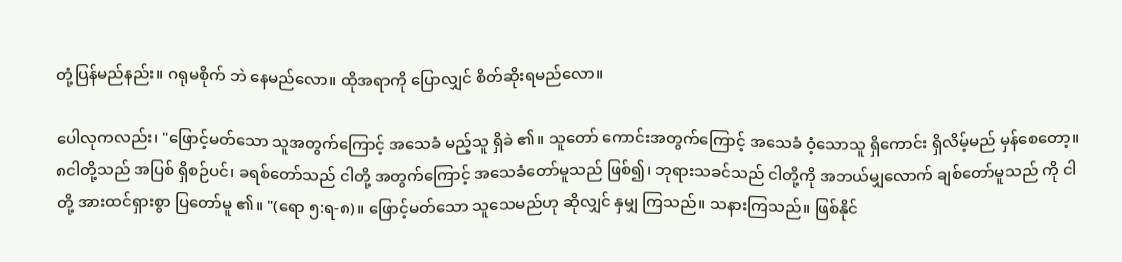တုံ့ပြန်မည်နည်း။ ဂရုမစိုက် ဘဲ နေမည်လော။ ထိုအရာကို ပြောလျှင် စိတ်ဆိုးရမည်လော။

ပေါလုကလည်း၊ "ဖြောင့်မတ်သော သူအတွက်ကြောင့် အသေခံ မည့်သူ ရှိခဲ ၏။ သူတော် ကောင်းအတွက်ကြောင့် အသေခံ ဝံ့သောသူ ရှိကောင်း ရှိလိမ့်မည် မှန်စေတော့။ ၈ငါတို့သည် အပြစ် ရှိစဉ်ပင်၊ ခရစ်တော်သည် ငါတို့ အတွက်ကြောင့် အသေခံတော်မူသည် ဖြစ်၍၊ ဘုရားသခင်သည် ငါတို့ကို အဘယ်မျှလောက် ချစ်တော်မူသည် ကို ငါတို့ အားထင်ရှားစွာ ပြတော်မူ ၏။ "(ရော ၅:ရ-၈)။ ဖြောင့်မတ်သော သူသေမည်ဟု ဆိုလျှင် နှမျှ ကြသည်။ သနားကြသည်။ ဖြစ်နိုင်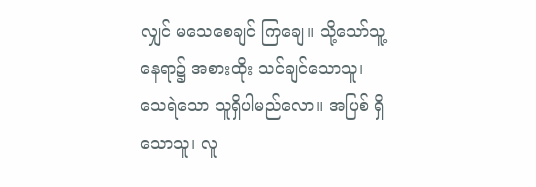လျှင် မသေစေချင် ကြချေ။ သို့သော်သူ့နေရာ၌ အစားထိုး သင်ချင်သောသူ၊ သေရဲသော သူရှိပါမည်လော။ အပြစ် ရှိသောသူ၊ လူ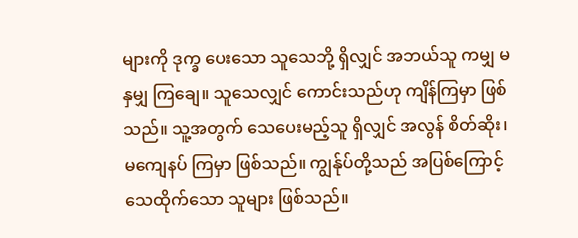များကို ဒုက္ခ ပေးသော သူသေဘို့ ရှိလျှင် အဘယ်သူ ကမျှ မနှမျှ ကြချေ။ သူသေလျှင် ကောင်းသည်ဟု ကျိန်ကြမှာ ဖြစ်သည်။ သူ့အတွက် သေပေးမည့်သူ ရှိလျှင် အလွန် စိတ်ဆိုး၊ မကျေနပ် ကြမှာ ဖြစ်သည်။ ကျွန်ုပ်တို့သည် အပြစ်ကြောင့် သေထိုက်သော သူများ ဖြစ်သည်။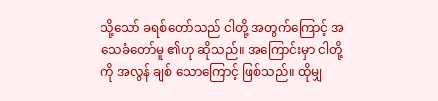သို့သော် ခရစ်တော်သည် ငါတို့ အတွက်ကြောင့် အသေခံတော်မူ ၏ဟု ဆိုသည်။ အကြောင်းမှာ ငါတို့ကို အလွန် ချစ် သောကြောင့် ဖြစ်သည်။ ထိုမျှ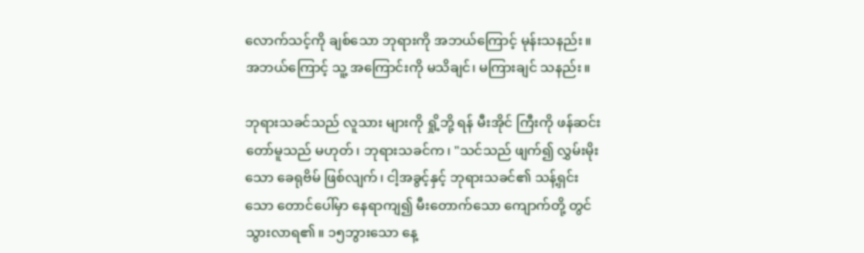လောက်သင့်ကို ချစ်သော ဘုရားကို အဘယ်ကြောင့် မုန်းသနည်း။ အဘယ်ကြောင့် သူ့ အကြောင်းကို မသိချင်၊ မကြားချင် သနည်း။

ဘုရားသခင်သည် လူသား များကို ရှို့ဘို့ ရန် မီးအိုင် ကြီးကို ဖန်ဆင်းတော်မူသည် မဟုတ်၊ ဘုရားသခင်က၊ "သင်သည် ဖျက်၍ လွှမ်းမိုးသော ခေရုဗိမ် ဖြစ်လျက်၊ ငါ့အခွင့်နှင့် ဘုရားသခင်၏ သန့်ရှင်းသော တောင်ပေါ်မှာ နေရာကျ၍ မီးတောက်သော ကျောက်တို့ တွင် သွားလာရ၏။ ၁၅ဘွားသော နေ့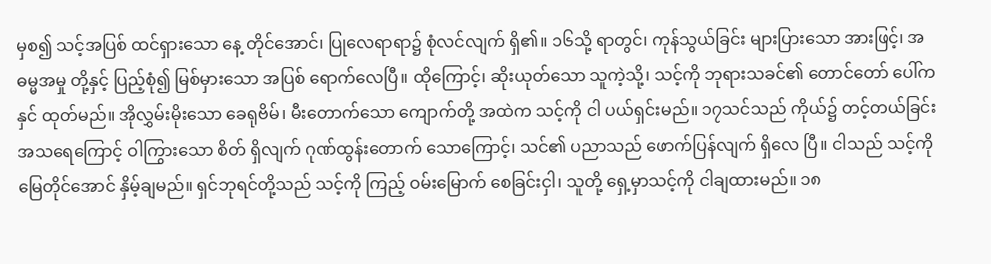မှစ၍ သင့်အပြစ် ထင်ရှားသော နေ့ တိုင်အောင်၊ ပြုလေရာရာ၌ စုံလင်လျက် ရှိ၏။ ၁၆သို့ ရာတွင်၊ ကုန်သွယ်ခြင်း များပြားသော အားဖြင့်၊ အဓမ္မအမှု တို့နှင့် ပြည့်စုံ၍ မြစ်မှားသော အပြစ် ရောက်လေပြီ။ ထိုကြောင့်၊ ဆိုးယုတ်သော သူကဲ့သို့၊ သင့်ကို ဘုရားသခင်၏ တောင်တော် ပေါ်က နှင် ထုတ်မည်။ အိုလွှမ်းမိုးသော ခေရုဗိမ်၊ မီးတောက်သော ကျောက်တို့ အထဲက သင့်ကို ငါ ပယ်ရှင်းမည်။ ၁၇သင်သည် ကိုယ်၌ တင့်တယ်ခြင်း အသရေကြောင့် ဝါကြွားသော စိတ် ရှိလျက် ဂုဏ်ထွန်းတောက် သောကြောင့်၊ သင်၏ ပညာသည် ဖောက်ပြန်လျက် ရှိလေ ပြီ။ ငါသည် သင့်ကို မြေတိုင်အောင် နှိမ့်ချမည်။ ရှင်ဘုရင်တို့သည် သင့်ကို ကြည့် ဝမ်းမြောက် စေခြင်းငှါ၊ သူတို့ ရှေ့မှာသင့်ကို ငါချထားမည်။ ၁၈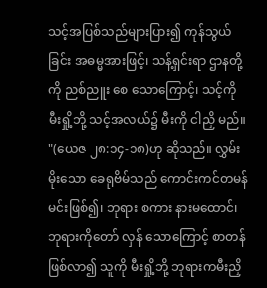သင့်အပြစ်သည်များပြား၍ ကုန်သွယ်ခြင်း အဓမ္မအားဖြင့်၊ သန့်ရှင်းရာ ဌာနတို့ကို ညစ်ညူး စေ သောကြောင့်၊ သင့်ကို မီးရှို့ဘို့ သင့်အလယ်၌ မီးကို ငါညှိ မည်။ "(ယေဇ ၂၈:၁၄-၁၈)ဟု ဆိုသည်။ လွှမ်း မိုးသော ခေရုဗိမ်သည် ကောင်းကင်တမန် မင်းဖြစ်၍၊ ဘုရား စကား နားမထောင်၊ ဘုရားကိုတော် လှန် သောကြောင့် စာတန် ဖြစ်လာ၍ သူကို မီးရှို့ဘို့ ဘုရားကမီးညှိ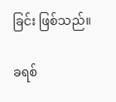ခြင်း ဖြစ်သည်။

ခရစ်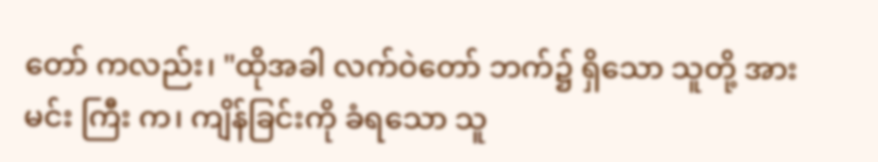တော် ကလည်း၊ "ထိုအခါ လက်ဝဲတော် ဘက်၌ ရှိသော သူတို့ အား မင်း ကြီး က၊ ကျိန်ခြင်းကို ခံရသော သူ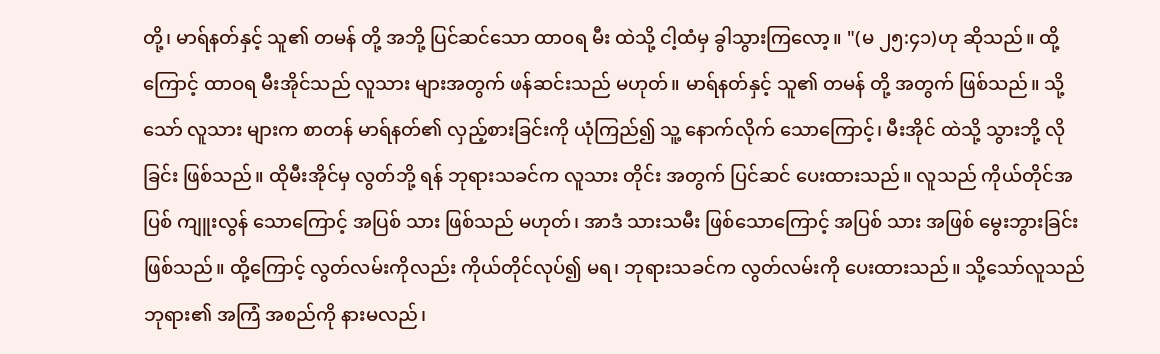တို့၊ မာရ်နတ်နှင့် သူ၏ တမန် တို့ အဘို့ ပြင်ဆင်သော ထာဝရ မီး ထဲသို့ ငါ့ထံမှ ခွါသွားကြလော့။ "(မ ၂၅:၄၁)ဟု ဆိုသည်။ ထို့ကြောင့် ထာဝရ မီးအိုင်သည် လူသား များအတွက် ဖန်ဆင်းသည် မဟုတ်။ မာရ်နတ်နှင့် သူ၏ တမန် တို့ အတွက် ဖြစ်သည်။ သို့သော် လူသား များက စာတန် မာရ်နတ်၏ လှည့်စားခြင်းကို ယုံကြည်၍ သူ့ နောက်လိုက် သောကြောင့်၊ မီးအိုင် ထဲသို့ သွားဘို့ လိုခြင်း ဖြစ်သည်။ ထိုမီးအိုင်မှ လွတ်ဘို့ ရန် ဘုရားသခင်က လူသား တိုင်း အတွက် ပြင်ဆင် ပေးထားသည်။ လူသည် ကိုယ်တိုင်အပြစ် ကျူးလွန် သောကြောင့် အပြစ် သား ဖြစ်သည် မဟုတ်၊ အာဒံ သားသမီး ဖြစ်သောကြောင့် အပြစ် သား အဖြစ် မွေးဘွားခြင်း ဖြစ်သည်။ ထို့ကြောင့် လွတ်လမ်းကိုလည်း ကိုယ်တိုင်လုပ်၍ မရ၊ ဘုရားသခင်က လွတ်လမ်းကို ပေးထားသည်။ သို့သော်လူသည် ဘုရား၏ အကြံ အစည်ကို နားမလည်၊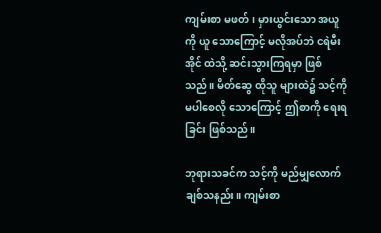ကျမ်းစာ မဖတ်၊ မှားယွင်းသော အယူကို ယူ သောကြောင့် မလိုအပ်ဘဲ ငရဲမီးအိုင် ထဲသို့ ဆင်းသွားကြရမှာ ဖြစ်သည်။ မိတ်ဆွေ ထိုသူ များထဲ၌ သင့်ကို မပါစေလို သောကြောင့် ဤစာကို ရေးရခြင်း ဖြစ်သည်။

ဘုရားသခင်က သင့်ကို မည်မျှလောက် ချစ်သနည်း။ ကျမ်းစာ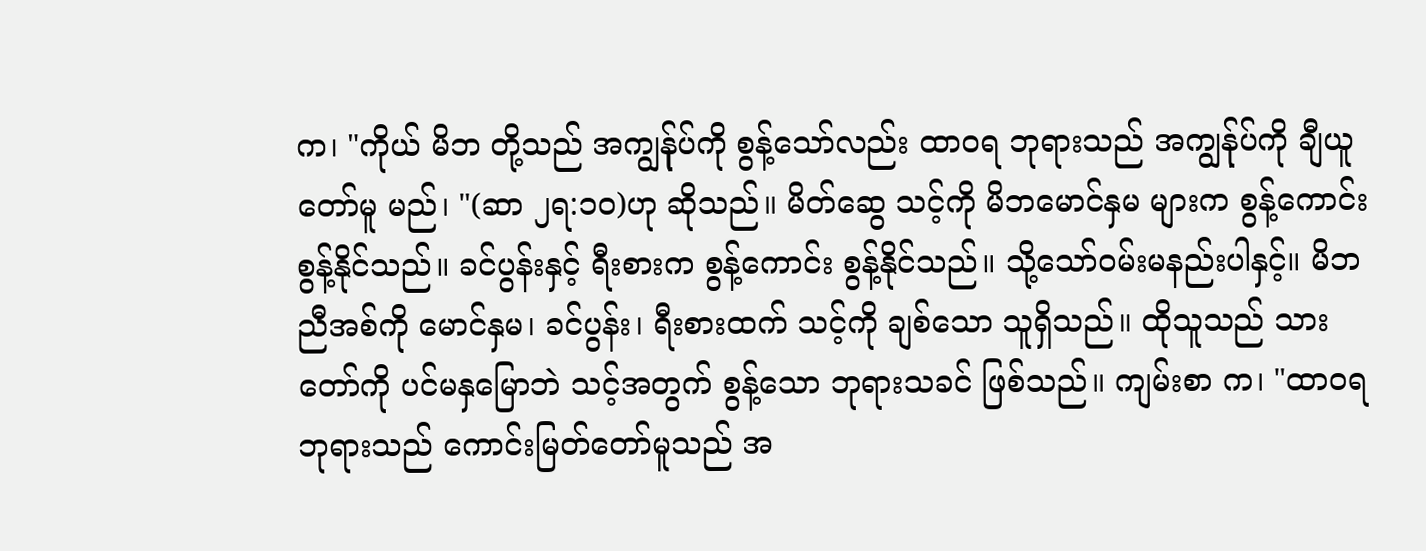က၊ "ကိုယ် မိဘ တို့သည် အကျွန်ုပ်ကို စွန့်သော်လည်း ထာဝရ ဘုရားသည် အကျွန်ုပ်ကို ချီယူတော်မူ မည်၊ "(ဆာ ၂ရ:၁၀)ဟု ဆိုသည်။ မိတ်ဆွေ သင့်ကို မိဘမောင်နှမ များက စွန့်ကောင်း စွန့်နိုင်သည်။ ခင်ပွန်းနှင့် ရီးစားက စွန့်ကောင်း စွန့်နိုင်သည်။ သို့သော်ဝမ်းမနည်းပါနှင့်။ မိဘညီအစ်ကို မောင်နှမ၊ ခင်ပွန်း၊ ရီးစားထက် သင့်ကို ချစ်သော သူရှိသည်။ ထိုသူသည် သားတော်ကို ပင်မနှမြောဘဲ သင့်အတွက် စွန့်သော ဘုရားသခင် ဖြစ်သည်။ ကျမ်းစာ က၊ "ထာဝရ ဘုရားသည် ကောင်းမြတ်တော်မူသည် အ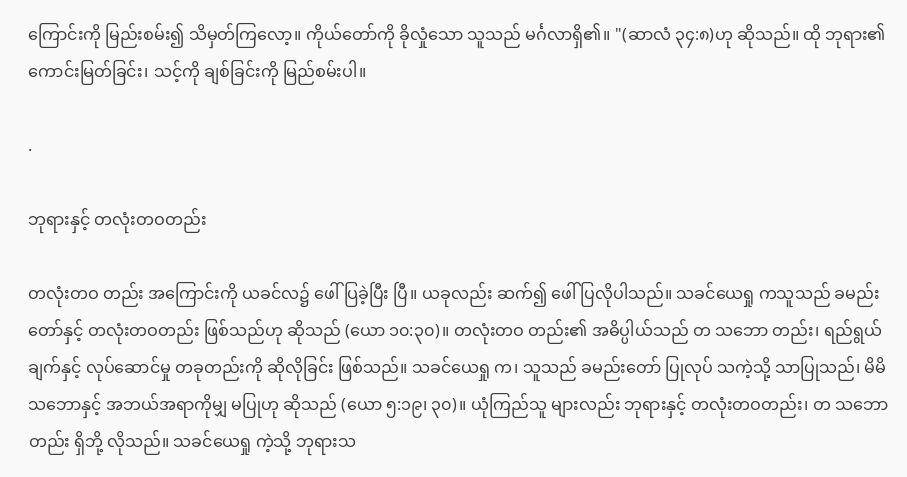ကြောင်းကို မြည်းစမ်း၍ သိမှတ်ကြလော့။ ကိုယ်တော်ကို ခိုလှုံသော သူသည် မင်္ဂလာရှိ၏။ "(ဆာလံ ၃၄:၈)ဟု ဆိုသည်။ ထို ဘုရား၏ ကောင်းမြတ်ခြင်း၊ သင့်ကို ချစ်ခြင်းကို မြည်စမ်းပါ။

.

ဘုရားနှင့် တလုံးတဝတည်း

တလုံးတဝ တည်း အကြောင်းကို ယခင်လ၌ ဖေါ်ပြခဲ့ပြီး ပြီ။ ယခုလည်း ဆက်၍ ဖေါ်ပြလိုပါသည်။ သခင်ယေရှု ကသူသည် ခမည်းတော်နှင့် တလုံးတဝတည်း ဖြစ်သည်ဟု ဆိုသည် (ယော ၁၀:၃၀)။ တလုံးတဝ တည်း၏ အဓိပ္ပါယ်သည် တ သဘော တည်း၊ ရည်ရွယ်ချက်နှင့် လုပ်ဆောင်မှု တခုတည်းကို ဆိုလိုခြင်း ဖြစ်သည်။ သခင်ယေရှု က၊ သူသည် ခမည်းတော် ပြုလုပ် သကဲ့သို့ သာပြုသည်၊ မိမိ သဘောနှင့် အဘယ်အရာကိုမျှ မပြုဟု ဆိုသည် (ယော ၅:၁၉၊ ၃၀)။ ယုံကြည်သူ များလည်း ဘုရားနှင့် တလုံးတဝတည်း၊ တ သဘော တည်း ရှိဘို့ လိုသည်။ သခင်ယေရှု ကဲ့သို့ ဘုရားသ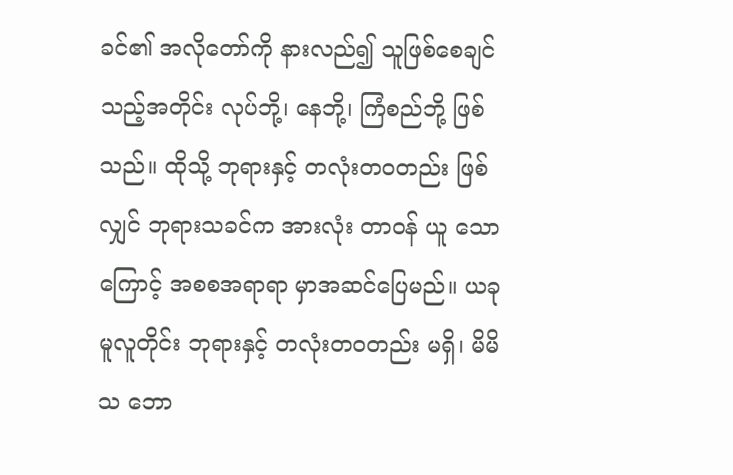ခင်၏ အလိုတော်ကို နားလည်၍ သူဖြစ်စေချင်သည့်အတိုင်း လုပ်ဘို့၊ နေဘို့၊ ကြံစည်ဘို့ ဖြစ်သည်။ ထိုသို့ ဘုရားနှင့် တလုံးတဝတည်း ဖြစ်လျှင် ဘုရားသခင်က အားလုံး တာဝန် ယူ သောကြောင့် အစစအရာရာ မှာအဆင်ပြေမည်။ ယခုမူလူတိုင်း ဘုရားနှင့် တလုံးတဝတည်း မရှိ၊ မိမိ သ ဘော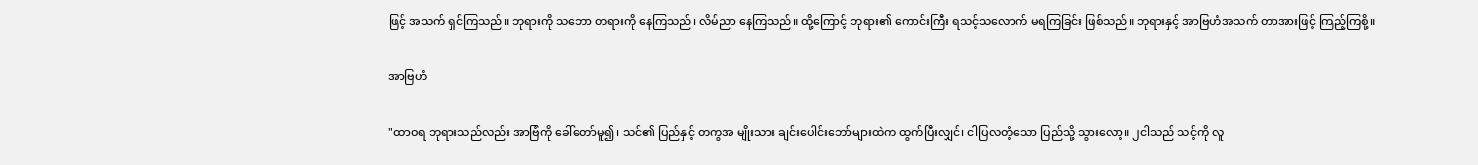ဖြင့် အသက် ရှင်ကြသည်။ ဘုရားကို သဘော တရားကို နေကြသည်၊ လိမ်ညာ နေကြသည်။ ထို့ကြောင့် ဘုရား၏ ကောင်းကြီး ရသင့်သလောက် မရကြခြင်း ဖြစ်သည်။ ဘုရားနှင့် အာဗြဟံအသက် တာအားဖြင့် ကြည့်ကြစို့။

အာဗြဟံ

"ထာဝရ ဘုရားသည်လည်း အာဗြံကို ခေါ်တော်မူ၍၊ သင်၏ ပြည်နှင့် တကွအ မျိုးသား ချင်းပေါင်းဘော်များထဲက ထွက်ပြီးလျှင်၊ ငါပြလတံ့သော ပြည်သို့ သွားလော့။ ၂ငါသည် သင့်ကို လူ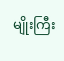မျိုးကြီး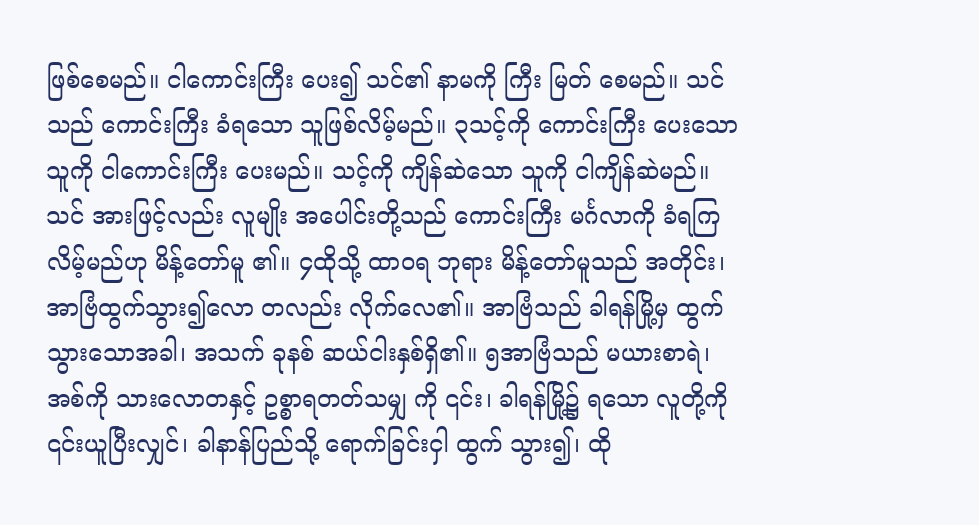ဖြစ်စေမည်။ ငါကောင်းကြီး ပေး၍ သင်၏ နာမကို ကြီး မြတ် စေမည်။ သင်သည် ကောင်းကြီး ခံရသော သူဖြစ်လိမ့်မည်။ ၃သင့်ကို ကောင်းကြီး ပေးသော သူကို ငါကောင်းကြီး ပေးမည်။ သင့်ကို ကျိန်ဆဲသော သူကို ငါကျိန်ဆဲမည်။ သင် အားဖြင့်လည်း လူမျိုး အပေါင်းတို့သည် ကောင်းကြီး မင်္ဂလာကို ခံရကြလိမ့်မည်ဟု မိန့်တော်မူ ၏။ ၄ထိုသို့ ထာဝရ ဘုရား မိန့်တော်မူသည် အတိုင်း၊ အာဗြံထွက်သွား၍လော တလည်း လိုက်လေ၏။ အာဗြံသည် ခါရန်မြို့မှ ထွက်သွားသောအခါ၊ အသက် ခုနစ် ဆယ်ငါးနှစ်ရှိ၏။ ၅အာဗြံသည် မယားစာရဲ၊ အစ်ကို သားလောတနှင့် ဥစ္စာရတတ်သမျှ ကို ၎င်း၊ ခါရန်မြို့၌ ရသော လူတို့ကို ၎င်းယူပြီးလျှင်၊ ခါနာန်ပြည်သို့ ရောက်ခြင်းငှါ ထွက် သွား၍၊ ထို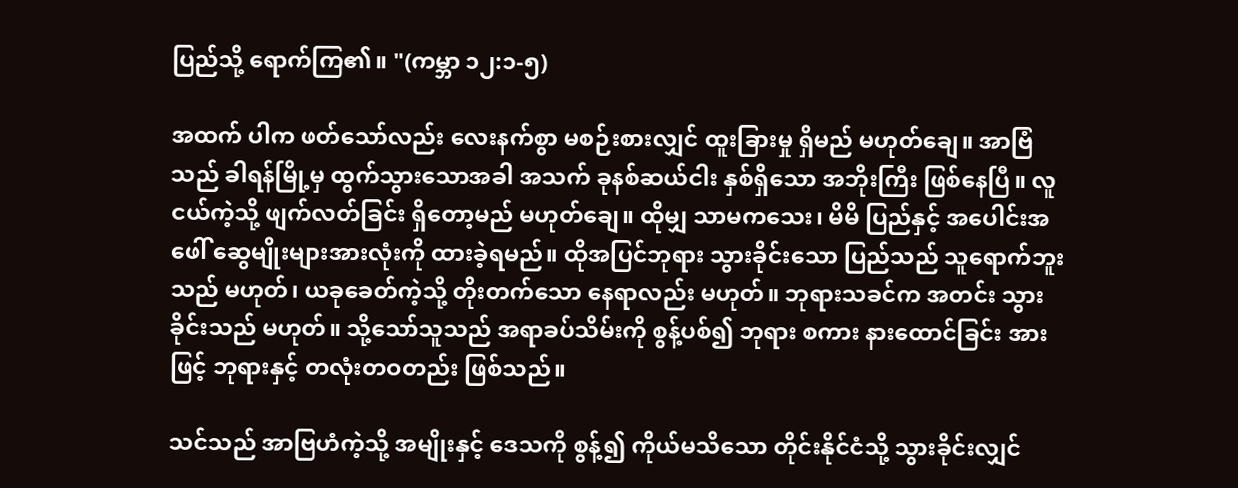ပြည်သို့ ရောက်ကြ၏။ "(ကမ္ဘာ ၁၂:၁-၅)

အထက် ပါက ဖတ်သော်လည်း လေးနက်စွာ မစဉ်းစားလျှင် ထူးခြားမှု ရှိမည် မဟုတ်ချေ။ အာဗြံသည် ခါရန်မြို့မှ ထွက်သွားသောအခါ အသက် ခုနစ်ဆယ်ငါး နှစ်ရှိသော အဘိုးကြီး ဖြစ်နေပြီ။ လူငယ်ကဲ့သို့ ဖျက်လတ်ခြင်း ရှိတော့မည် မဟုတ်ချေ။ ထိုမျှ သာမကသေး၊ မိမိ ပြည်နှင့် အပေါင်းအဖေါ် ဆွေမျိုးများအားလုံးကို ထားခဲ့ရမည်။ ထိုအပြင်ဘုရား သွားခိုင်းသော ပြည်သည် သူရောက်ဘူးသည် မဟုတ်၊ ယခုခေတ်ကဲ့သို့ တိုးတက်သော နေရာလည်း မဟုတ်။ ဘုရားသခင်က အတင်း သွားခိုင်းသည် မဟုတ်။ သို့သော်သူသည် အရာခပ်သိမ်းကို စွန့်ပစ်၍ ဘုရား စကား နားထောင်ခြင်း အားဖြင့် ဘုရားနှင့် တလုံးတဝတည်း ဖြစ်သည်။

သင်သည် အာဗြဟံကဲ့သို့ အမျိုးနှင့် ဒေသကို စွန့်၍ ကိုယ်မသိသော တိုင်းနိုင်ငံသို့ သွားခိုင်းလျှင်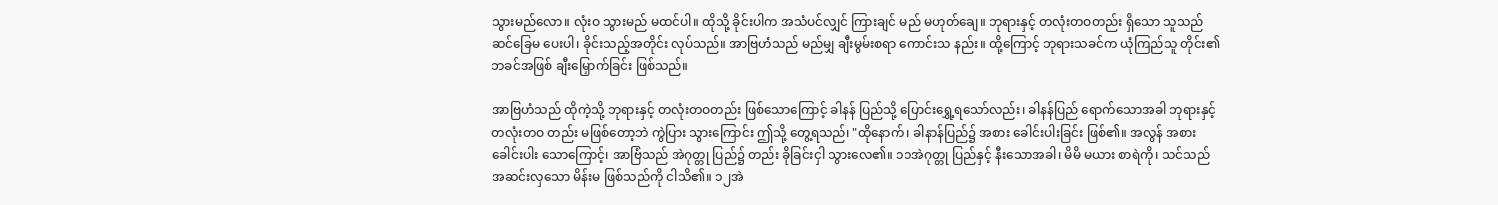သွားမည်လော။ လုံးဝ သွားမည် မထင်ပါ။ ထိုသို့ ခိုင်းပါက အသံပင်လျှင် ကြားချင် မည် မဟုတ်ချေ။ ဘုရားနှင့် တလုံးတဝတည်း ရှိသော သူသည် ဆင်ခြေမ ပေးပါ၊ ခိုင်းသည့်အတိုင်း လုပ်သည်။ အာဗြဟံသည် မည်မျှ ချီးမွမ်းစရာ ကောင်းသ နည်း။ ထို့ကြောင့် ဘုရားသခင်က ယုံကြည်သူ တိုင်း၏ ဘခင်အဖြစ် ချီးမြှောက်ခြင်း ဖြစ်သည်။

အာဗြဟံသည် ထိုကဲ့သို့ ဘုရားနှင့် တလုံးတဝတည်း ဖြစ်သောကြောင့် ခါနန် ပြည်သို့ ပြောင်းရွှေ့ရသော်လည်း၊ ခါနန်ပြည် ရောက်သောအခါ ဘုရားနှင့် တလုံးတဝ တည်း မဖြစ်တော့ဘဲ ကွဲပြား သွားကြောင်း ဤသို့ တွေ့ရသည်၊ "ထိုနောက်၊ ခါနာန်ပြည်၌ အစား ခေါင်းပါးခြင်း ဖြစ်၏။ အလွန် အစား ခေါင်းပါး သောကြောင့်၊ အာဗြံသည် အဲဂုတ္တု ပြည်၌ တည်း ခိုခြင်းငှါ သွားလေ၏။ ၁၁အဲဂုတ္တု ပြည်နှင့် နီးသောအခါ၊ မိမိ မယား စာရဲကို၊ သင်သည် အဆင်းလှသော မိန်းမ ဖြစ်သည်ကို ငါသိ၏။ ၁၂အဲ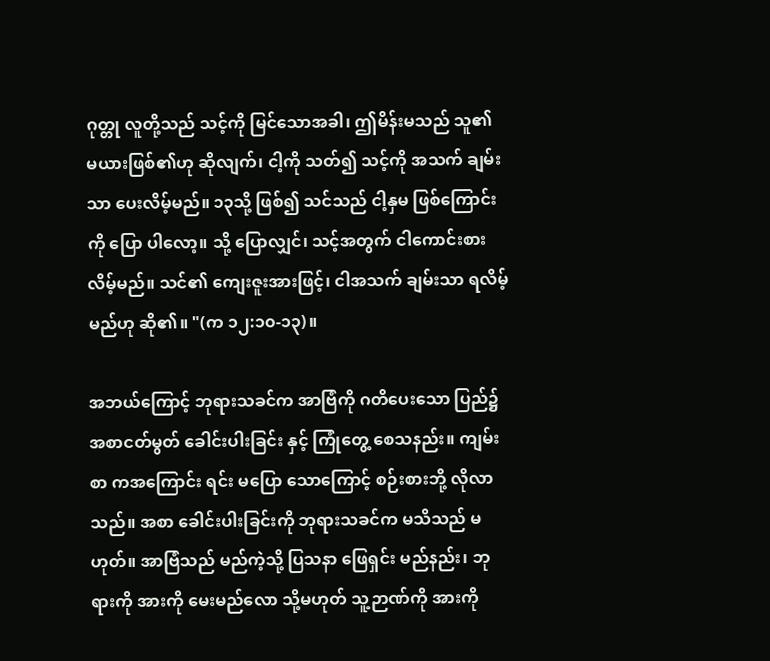ဂုတ္တု လူတို့သည် သင့်ကို မြင်သောအခါ၊ ဤမိန်းမသည် သူ၏ မယားဖြစ်၏ဟု ဆိုလျက်၊ ငါ့ကို သတ်၍ သင့်ကို အသက် ချမ်းသာ ပေးလိမ့်မည်။ ၁၃သို့ ဖြစ်၍ သင်သည် ငါ့နှမ ဖြစ်ကြောင်း ကို ပြော ပါလော့။ သို့ ပြောလျှင်၊ သင့်အတွက် ငါကောင်းစား လိမ့်မည်။ သင်၏ ကျေးဇူးအားဖြင့်၊ ငါအသက် ချမ်းသာ ရလိမ့်မည်ဟု ဆို၏။ "(က ၁၂:၁၀-၁၃)။

အဘယ်ကြောင့် ဘုရားသခင်က အာဗြံကို ဂတိပေးသော ပြည်၌ အစာငတ်မွတ် ခေါင်းပါးခြင်း နှင့် ကြုံတွေ့ စေသနည်း။ ကျမ်းစာ ကအကြောင်း ရင်း မပြော သောကြောင့် စဉ်းစားဘို့ လိုလာသည်။ အစာ ခေါင်းပါးခြင်းကို ဘုရားသခင်က မသိသည် မဟုတ်။ အာဗြံသည် မည်ကဲ့သို့ ပြသနာ ဖြေရှင်း မည်နည်း၊ ဘုရားကို အားကို မေးမည်လော သို့မဟုတ် သူ့ဉာဏ်ကို အားကို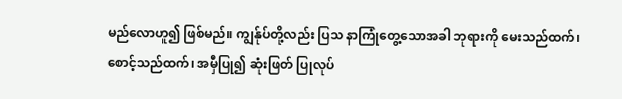မည်လောဟူ၍ ဖြစ်မည်။ ကျွန်ုပ်တို့လည်း ပြသ နာကြုံတွေ့သောအခါ ဘုရားကို မေးသည်ထက်၊ စောင့်သည်ထက်၊ အမှီပြု၍ ဆုံးဖြတ် ပြုလုပ်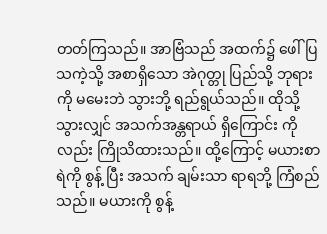တတ်ကြသည်။ အာဗြံသည် အထက်၌ ဖေါ်ပြ သကဲ့သို့ အစာရှိသော အဲဂုတ္တု ပြည်သို့ ဘုရားကို မမေးဘဲ သွားဘို့ ရည်ရွယ်သည်။ ထိုသို့ သွားလျှင် အသက်အန္တရာယ် ရှိကြောင်း ကိုလည်း ကြိုသိထားသည်။ ထို့ကြောင့် မယားစာရဲကို စွန့် ပြီး အသက် ချမ်းသာ ရာရဘို့ ကြံစည်သည်။ မယားကို စွန့်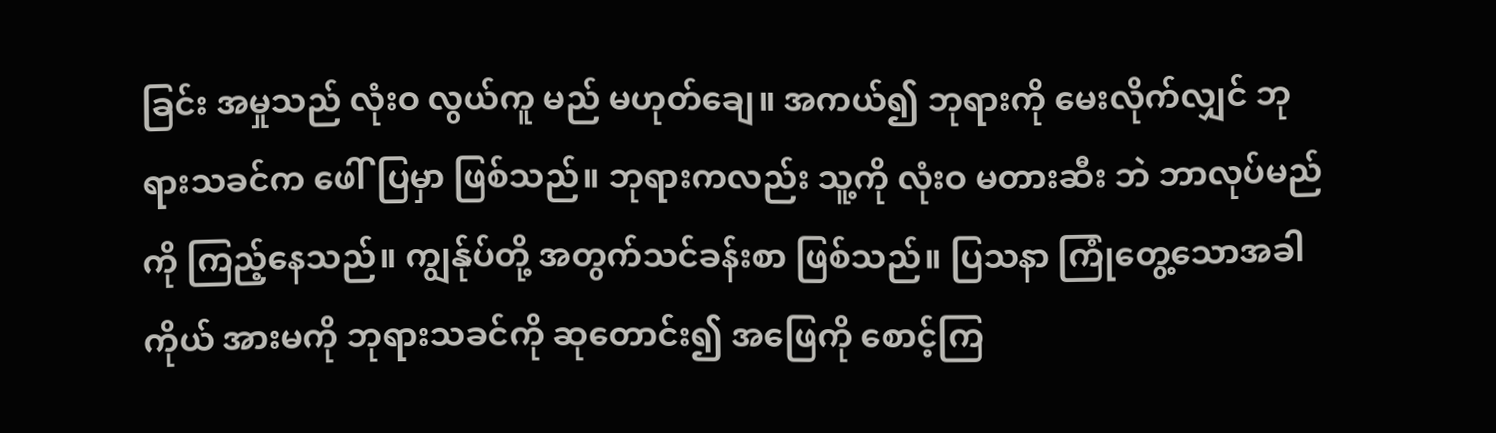ခြင်း အမှုသည် လုံးဝ လွယ်ကူ မည် မဟုတ်ချေ။ အကယ်၍ ဘုရားကို မေးလိုက်လျှင် ဘုရားသခင်က ဖေါ်ပြမှာ ဖြစ်သည်။ ဘုရားကလည်း သူ့ကို လုံးဝ မတားဆီး ဘဲ ဘာလုပ်မည်ကို ကြည့်နေသည်။ ကျွန်ုပ်တို့ အတွက်သင်ခန်းစာ ဖြစ်သည်။ ပြသနာ ကြုံတွေ့သောအခါ ကိုယ် အားမကို ဘုရားသခင်ကို ဆုတောင်း၍ အဖြေကို စောင့်ကြ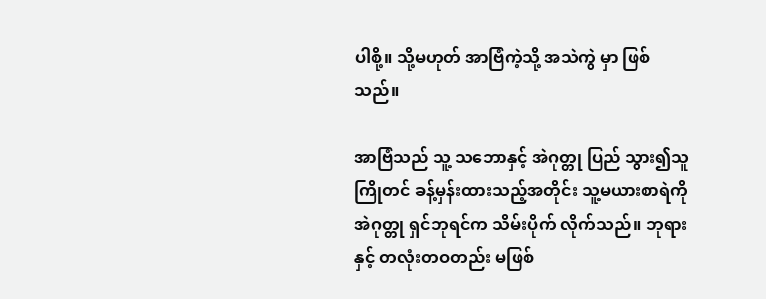ပါစို့။ သို့မဟုတ် အာဗြံကဲ့သို့ အသဲကွဲ မှာ ဖြစ်သည်။

အာဗြံသည် သူ့ သဘောနှင့် အဲဂုတ္တု ပြည် သွား၍သူ ကြိုတင် ခန့်မှန်းထားသည့်အတိုင်း သူ့မယားစာရဲကို အဲဂုတ္တု ရှင်ဘုရင်က သိမ်းပိုက် လိုက်သည်။ ဘုရားနှင့် တလုံးတဝတည်း မဖြစ်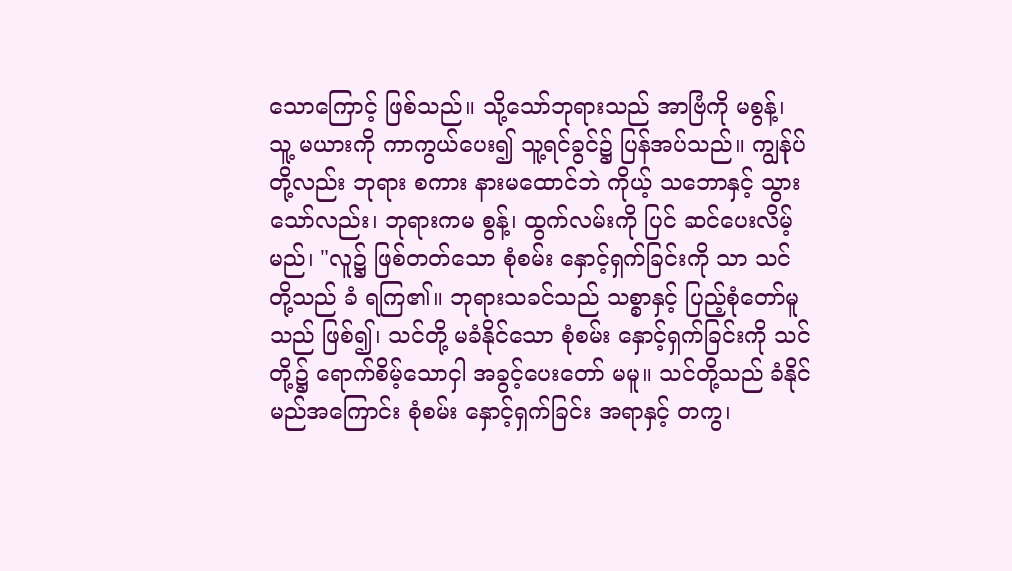သောကြောင့် ဖြစ်သည်။ သို့သော်ဘုရားသည် အာဗြံကို မစွန့်၊ သူ့ မယားကို ကာကွယ်ပေး၍ သူ့ရင်ခွင်၌ ပြန်အပ်သည်။ ကျွန်ုပ်တို့လည်း ဘုရား စကား နားမထောင်ဘဲ ကိုယ့် သဘောနှင့် သွားသော်လည်း၊ ဘုရားကမ စွန့်၊ ထွက်လမ်းကို ပြင် ဆင်ပေးလိမ့်မည်၊ "လူ၌ ဖြစ်တတ်သော စုံစမ်း နှောင့်ရှက်ခြင်းကို သာ သင်တို့သည် ခံ ရကြ၏။ ဘုရားသခင်သည် သစ္စာနှင့် ပြည့်စုံတော်မူသည် ဖြစ်၍၊ သင်တို့ မခံနိုင်သော စုံစမ်း နှောင့်ရှက်ခြင်းကို သင်တို့၌ ရောက်စိမ့်သောငှါ အခွင့်ပေးတော် မမူ။ သင်တို့သည် ခံနိုင်မည်အကြောင်း စုံစမ်း နှောင့်ရှက်ခြင်း အရာနှင့် တကွ၊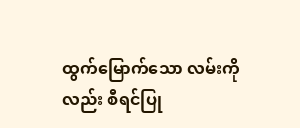ထွက်မြောက်သော လမ်းကိုလည်း စီရင်ပြု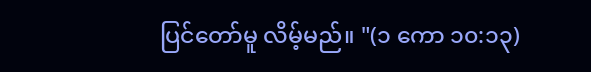ပြင်တော်မူ လိမ့်မည်။ "(၁ ကော ၁၀:၁၃)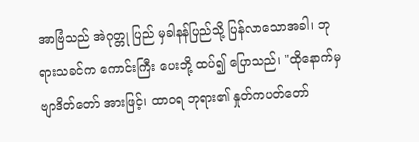အာဗြံသည် အဲဂုတ္တု ပြည် မှခါနန်ပြည်သို့ ပြန်လာသောအခါ၊ ဘုရားသခင်က ကောင်းကြီး ပေးဘို့ ထပ်၍ ပြောသည်၊ "ထိုနောက်မှ ဗျာဒိတ်တော် အားဖြင့်၊ ထာဝရ ဘုရား၏ နှုတ်ကပတ်တော်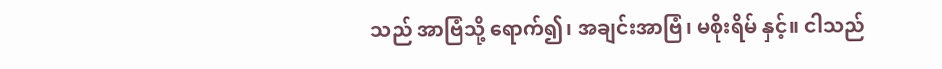သည် အာဗြံသို့ ရောက်၍၊ အချင်းအာဗြံ၊ မစိုးရိမ် နှင့်။ ငါသည်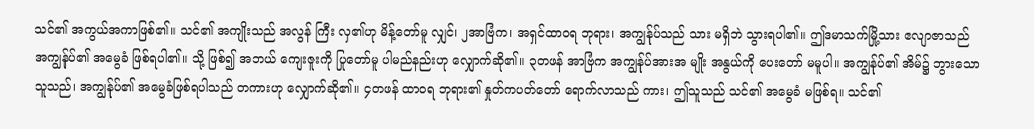သင်၏ အကွယ်အကာဖြစ်၏။ သင်၏ အကျိုးသည် အလွန် ကြီး လှ၏ဟု မိန့်တော်မူ လျှင်၊ ၂အာဗြံက၊ အရှင်ထာဝရ ဘုရား၊ အကျွန်ုပ်သည် သား မရှိဘဲ သွားရပါ၏။ ဤဒမာသက်မြို့သား ဧလျာဇာသည် အကျွန်ုပ်၏ အမွေခံ ဖြစ်ရပါ၏။ သို့ ဖြစ်၍ အဘယ် ကျေးဇူးကို ပြုတော်မူ ပါမည်နည်းဟု လျှောက်ဆို၏။ ၃တဖန် အာဗြံက အကျွန်ုပ်အားအ မျိုး အနွယ်ကို ပေးတော် မမူပါ။ အကျွန်ုပ်၏ အိမ်၌ ဘွားသော သူသည်၊ အကျွန်ုပ်၏ အမွေခံဖြစ်ရပါသည် တကားဟု လျှောက်ဆို၏။ ၄တဖန် ထာဝရ ဘုရား၏ နှုတ်ကပတ်တော် ရောက်လာသည် ကား၊ ဤသူသည် သင်၏ အမွေခံ မဖြစ်ရ။ သင်၏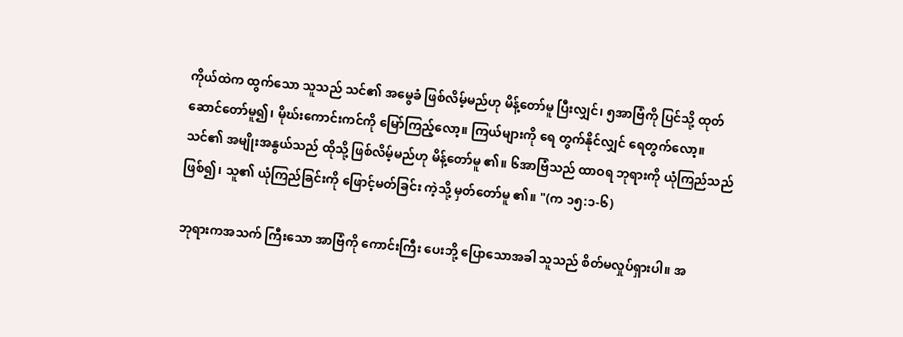ကိုယ်ထဲက ထွက်သော သူသည် သင်၏ အမွေခံ ဖြစ်လိမ့်မည်ဟု မိန့်တော်မူ ပြီးလျှင်၊ ၅အာဗြံကို ပြင်သို့ ထုတ်ဆောင်တော်မူ၍၊ မိုဃ်းကောင်းကင်ကို မြော်ကြည့်လော့။ ကြယ်များကို ရေ တွက်နိုင်လျှင် ရေတွက်လော့။ သင်၏ အမျိုးအနွယ်သည် ထိုသို့ ဖြစ်လိမ့်မည်ဟု မိန့်တော်မူ ၏။ ၆အာဗြံသည် ထာဝရ ဘုရားကို ယုံကြည်သည် ဖြစ်၍၊ သူ၏ ယုံကြည်ခြင်းကို ဖြောင့်မတ်ခြင်း ကဲ့သို့ မှတ်တော်မူ ၏။ "(က ၁၅:၁-၆)

ဘုရားကအသက် ကြီးသော အာဗြံကို ကောင်းကြီး ပေးဘို့ ပြောသောအခါ သူသည် စိတ်မလှုပ်ရှားပါ။ အ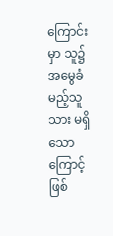ကြောင်းမှာ သူ၌ အမွေခံ မည့်သူ သား မရှိသောကြောင့် ဖြစ်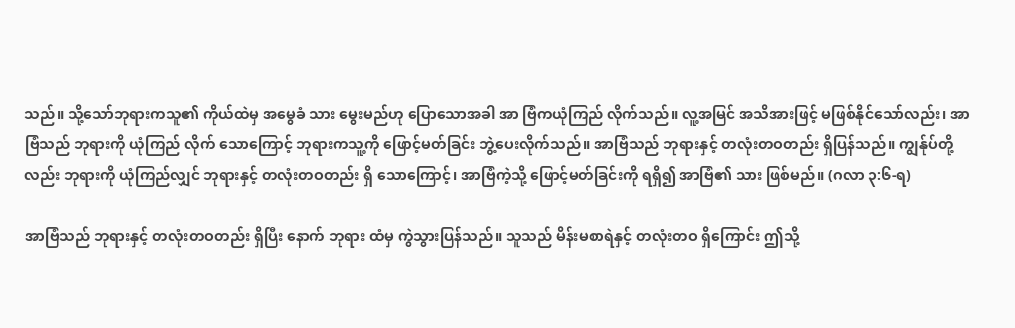သည်။ သို့သော်ဘုရားကသူ၏ ကိုယ်ထဲမှ အမွေခံ သား မွေးမည်ဟု ပြောသောအခါ အာ ဗြံကယုံကြည် လိုက်သည်။ လူ့အမြင် အသိအားဖြင့် မဖြစ်နိုင်သော်လည်း၊ အာဗြံသည် ဘုရားကို ယုံကြည် လိုက် သောကြောင့် ဘုရားကသူ့ကို ဖြောင့်မတ်ခြင်း ဘွဲ့ပေးလိုက်သည်။ အာဗြံသည် ဘုရားနှင့် တလုံးတဝတည်း ရှိပြန်သည်။ ကျွန်ုပ်တို့လည်း ဘုရားကို ယုံကြည်လျှင် ဘုရားနှင့် တလုံးတဝတည်း ရှိ သောကြောင့်၊ အာဗြံကဲ့သို့ ဖြောင့်မတ်ခြင်းကို ရရှိ၍ အာဗြံ၏ သား ဖြစ်မည်။ (ဂလာ ၃:၆-ရ)

အာဗြံသည် ဘုရားနှင့် တလုံးတဝတည်း ရှိပြီး နောက် ဘုရား ထံမှ ကွဲသွားပြန်သည်။ သူသည် မိန်းမစာရဲနှင့် တလုံးတဝ ရှိကြောင်း ဤသို့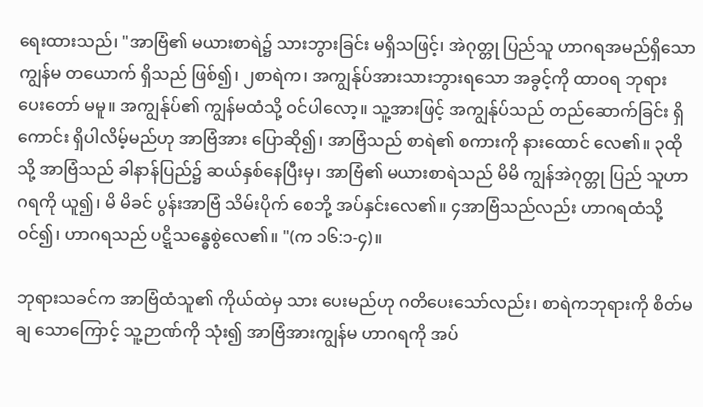ရေးထားသည်၊ "အာဗြံ၏ မယားစာရဲ၌ သားဘွားခြင်း မရှိသဖြင့်၊ အဲဂုတ္တု ပြည်သူ ဟာဂရအမည်ရှိသော ကျွန်မ တယောက် ရှိသည် ဖြစ်၍၊ ၂စာရဲက၊ အကျွန်ုပ်အားသားဘွားရသော အခွင့်ကို ထာဝရ ဘုရား ပေးတော် မမူ။ အကျွန်ုပ်၏ ကျွန်မထံသို့ ဝင်ပါလော့။ သူ့အားဖြင့် အကျွန်ုပ်သည် တည်ဆောက်ခြင်း ရှိကောင်း ရှိပါလိမ့်မည်ဟု အာဗြံအား ပြောဆို၍၊ အာဗြံသည် စာရဲ၏ စကားကို နားထောင် လေ၏။ ၃ထိုသို့ အာဗြံသည် ခါနာန်ပြည်၌ ဆယ်နှစ်နေပြီးမှ၊ အာဗြံ၏ မယားစာရဲသည် မိမိ ကျွန်အဲဂုတ္တု ပြည် သူဟာဂရကို ယူ၍၊ မိ မိခင် ပွန်းအာဗြံ သိမ်းပိုက် စေဘို့ အပ်နှင်းလေ၏။ ၄အာဗြံသည်လည်း ဟာဂရထံသို့ ဝင်၍၊ ဟာဂရသည် ပဋ္ဋိသန္ဓေစွဲလေ၏။ "(က ၁၆:၁-၄)။

ဘုရားသခင်က အာဗြံထံသူ၏ ကိုယ်ထဲမှ သား ပေးမည်ဟု ဂတိပေးသော်လည်း၊ စာရဲကဘုရားကို စိတ်မချ သောကြောင့် သူ့ဉာဏ်ကို သုံး၍ အာဗြံအားကျွန်မ ဟာဂရကို အပ်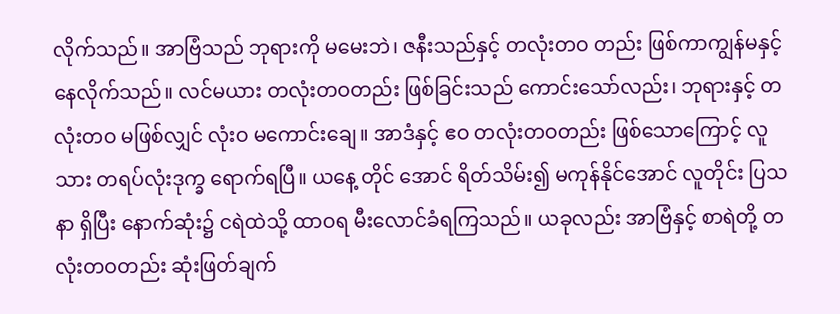လိုက်သည်။ အာဗြံသည် ဘုရားကို မမေးဘဲ၊ ဇနီးသည်နှင့် တလုံးတဝ တည်း ဖြစ်ကာကျွန်မနှင့် နေလိုက်သည်။ လင်မယား တလုံးတဝတည်း ဖြစ်ခြင်းသည် ကောင်းသော်လည်း၊ ဘုရားနှင့် တလုံးတဝ မဖြစ်လျှင် လုံးဝ မကောင်းချေ။ အာဒံနှင့် ဧဝ တလုံးတဝတည်း ဖြစ်သောကြောင့် လူသား တရပ်လုံးဒုက္ခ ရောက်ရပြီ။ ယနေ့ တိုင် အောင် ရိတ်သိမ်း၍ မကုန်နိုင်အောင် လူတိုင်း ပြသနာ ရှိပြီး နောက်ဆုံး၌ ငရဲထဲသို့ ထာဝရ မီးလောင်ခံရကြသည်။ ယခုလည်း အာဗြံနှင့် စာရဲတို့ တလုံးတဝတည်း ဆုံးဖြတ်ချက်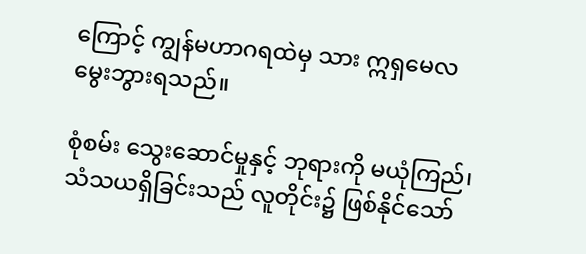ကြောင့် ကျွန်မဟာဂရထဲမှ သား ဣရှမေလ မွေးဘွားရသည်။

စုံစမ်း သွေးဆောင်မှုနှင့် ဘုရားကို မယုံကြည်၊ သံသယရှိခြင်းသည် လူတိုင်း၌ ဖြစ်နိုင်သော်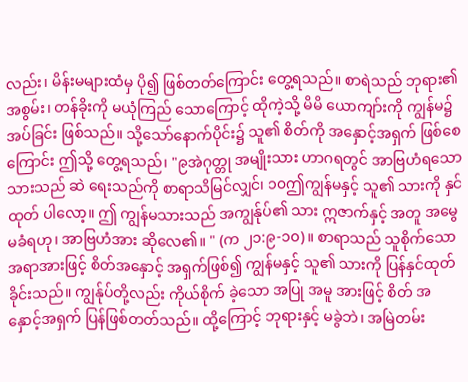လည်း၊ မိန်းမများထံမှ ပို၍ ဖြစ်တတ်ကြောင်း တွေ့ရသည်။ စာရဲသည် ဘုရား၏ အစွမ်း၊ တန်ခိုးကို မယုံကြည် သောကြောင့် ထိုကဲ့သို့ မိမိ ယောကျာ်းကို ကျွန်မ၌ အပ်ခြင်း ဖြစ်သည်။ သို့သော်နောက်ပိုင်း၌ သူ၏ စိတ်ကို အနှောင့်အရှက် ဖြစ်စေကြောင်း ဤသို့ တွေ့ရသည်၊ "၉အဲဂုတ္တု အမျိုးသား ဟာဂရတွင် အာဗြဟံရသော သားသည် ဆဲ ရေးသည်ကို စာရာသိမြင်လျှင်၊ ၁၀ဤကျွန်မနှင့် သူ၏ သားကို နှင်ထုတ် ပါလော့။ ဤ ကျွန်မသားသည် အကျွန်ုပ်၏ သား ဣဇာက်နှင့် အတူ အမွေမခံရဟု၊ အာဗြဟံအား ဆိုလေ၏။ " (က ၂၁:၉-၁၀)။ စာရာသည် သူစိုက်သော အရာအားဖြင့် စိတ်အနှောင့် အရှက်ဖြစ်၍ ကျွန်မနှင့် သူ၏ သားကို ပြန်နှင်ထုတ် ခိုင်းသည်။ ကျွန်ုပ်တို့လည်း ကိုယ်စိုက် ခဲ့သော အပြု အမူ အားဖြင့် စိတ် အနှောင့်အရှက် ပြန်ဖြစ်တတ်သည်။ ထို့ကြောင့် ဘုရားနှင့် မခွဲဘဲ၊ အမြဲတမ်း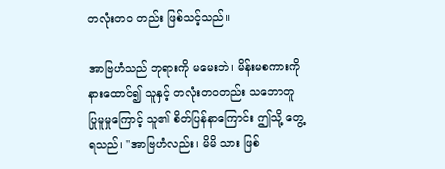တလုံးတဝ တည်း ဖြစ်သင့်သည်။

အာဗြဟံသည် ဘုရားကို မမေးဘဲ၊ မိန်းမစကားကို နားထောင်၍ သူနှင့် တလုံးတဝတည်း သဘောတူ ပြုမူမှုကြောင့် သူ၏ စိတ်ပြန်နာကြောင်း ဤသို့ တွေ့ရသည်၊ "အာဗြဟံလည်း၊ မိမိ သား ဖြစ်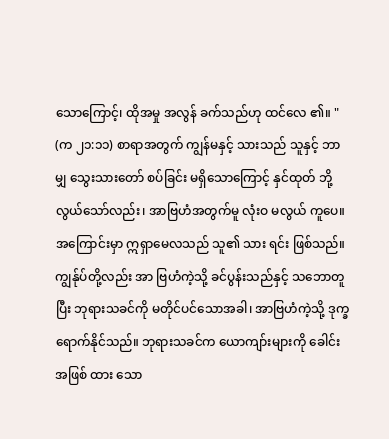သောကြောင့်၊ ထိုအမှု အလွန် ခက်သည်ဟု ထင်လေ ၏။ " (က ၂၁:၁၁) စာရာအတွက် ကျွန်မနှင့် သားသည် သူနှင့် ဘာမျှ သွေးသားတော် စပ်ခြင်း မရှိသောကြောင့် နှင်ထုတ် ဘို့ လွယ်သော်လည်း၊ အာဗြဟံအတွက်မူ လုံးဝ မလွယ် ကူပေ။ အကြောင်းမှာ ဣရှာမေလသည် သူ၏ သား ရင်း ဖြစ်သည်။ ကျွန်ုပ်တို့လည်း အာ ဗြဟံကဲ့သို့ ခင်ပွန်းသည်နှင့် သဘောတူ ပြီး ဘုရားသခင်ကို မတိုင်ပင်သောအခါ၊ အာဗြဟံကဲ့သို့ ဒုက္ခ ရောက်နိုင်သည်။ ဘုရားသခင်က ယောကျာ်းများကို ခေါင်းအဖြစ် ထား သော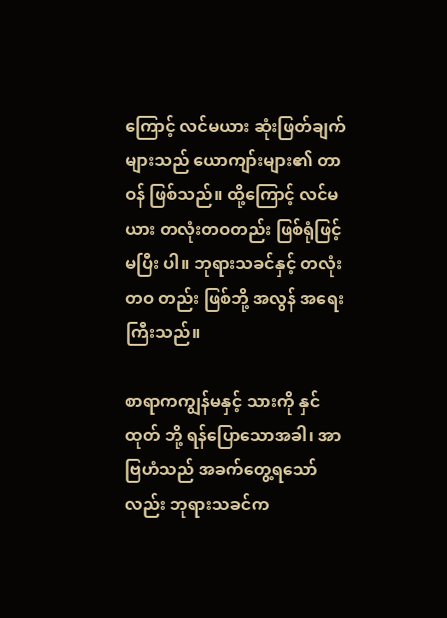ကြောင့် လင်မယား ဆုံးဖြတ်ချက် များသည် ယောကျာ်းများ၏ တာဝန် ဖြစ်သည်။ ထို့ကြောင့် လင်မယား တလုံးတဝတည်း ဖြစ်ရုံဖြင့် မပြီး ပါ။ ဘုရားသခင်နှင့် တလုံးတဝ တည်း ဖြစ်ဘို့ အလွန် အရေးကြီးသည်။

စာရာကကျွန်မနှင့် သားကို နှင်ထုတ် ဘို့ ရန်ပြောသောအခါ၊ အာဗြဟံသည် အခက်တွေ့ရသော်လည်း ဘုရားသခင်က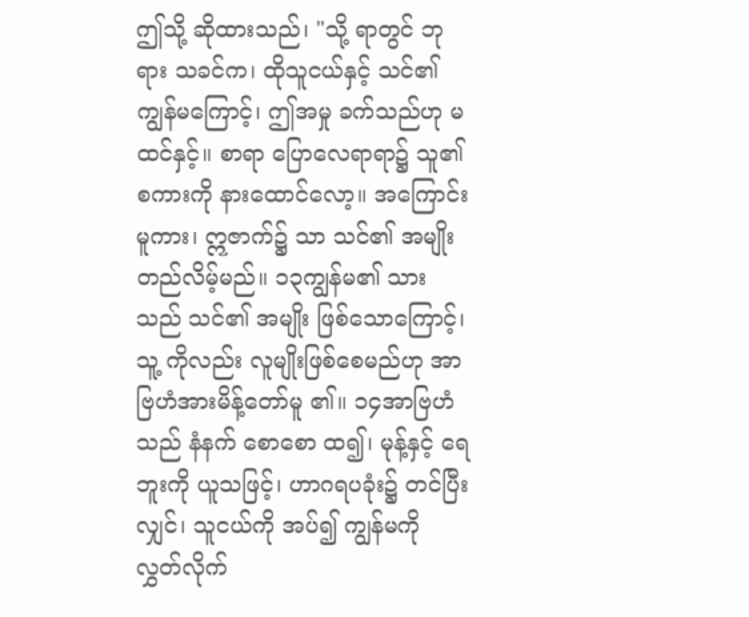ဤသို့ ဆိုထားသည်၊ "သို့ ရာတွင် ဘုရား သခင်က၊ ထိုသူငယ်နှင့် သင်၏ ကျွန်မကြောင့်၊ ဤအမှု ခက်သည်ဟု မထင်နှင့်။ စာရာ ပြောလေရာရာ၌ သူ၏ စကားကို နားထောင်လော့။ အကြောင်းမူကား၊ ဣဇာက်၌ သာ သင်၏ အမျိုးတည်လိမ့်မည်။ ၁၃ကျွန်မ၏ သားသည် သင်၏ အမျိုး ဖြစ်သောကြောင့်၊ သူ့ ကိုလည်း လူမျိုးဖြစ်စေမည်ဟု အာဗြဟံအားမိန့်တော်မူ ၏။ ၁၄အာဗြဟံသည် နံနက် စောစော ထ၍၊ မုန့်နှင့် ရေဘူးကို ယူသဖြင့်၊ ဟာဂရပခုံး၌ တင်ပြီးလျှင်၊ သူငယ်ကို အပ်၍ ကျွန်မကို လွှတ်လိုက်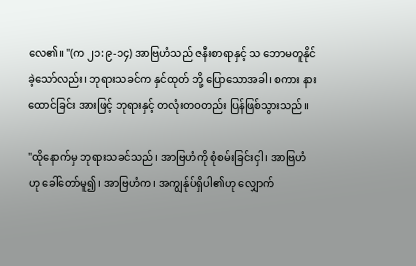လေ၏။ "(က ၂၁:၉-၁၄) အာဗြဟံသည် ဇနီးစာရာနှင့် သ ဘောမတူနိုင်ခဲ့သော်လည်း၊ ဘုရားသခင်က နှင်ထုတ် ဘို့ ပြောသောအခါ၊ စကား နား ထောင်ခြင်း အားဖြင့် ဘုရားနှင့် တလုံးတဝတည်း ပြန်ဖြစ်သွားသည်။

"ထိုနောက်မှ ဘုရားသခင်သည်၊ အာဗြဟံကို စုံစမ်းခြင်းငှါ၊ အာဗြဟံဟု ခေါ်တော်မူ၍၊ အာဗြဟံက၊ အကျွန်ုပ်ရှိပါ၏ဟု လျှောက်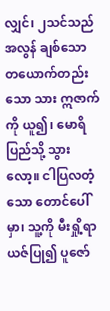လျှင်၊ ၂သင်သည် အလွန် ချစ်သော တယောက်တည်းသော သား ဣဇာက်ကို ယူ၍၊ မောရိပြည်သို့ သွားလော့။ ငါပြလတံ့သော တောင်ပေါ်မှာ၊ သူ့ကို မီးရှို့ရာယဇ်ပြု၍ ပူဇော်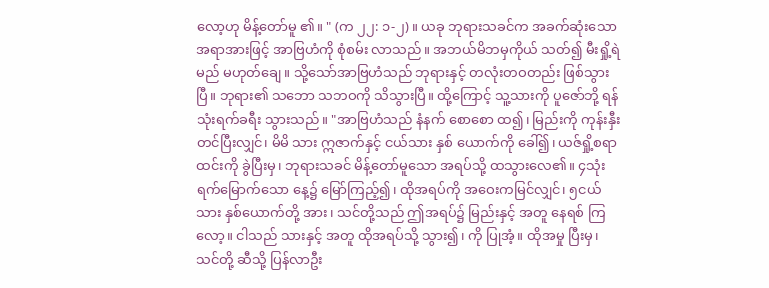လော့ဟု မိန့်တော်မူ ၏။ " (က ၂၂: ၁-၂)။ ယခု ဘုရားသခင်က အခက်ဆုံးသော အရာအားဖြင့် အာဗြဟံကို စုံစမ်း လာသည်။ အဘယ်မိဘမှကိုယ် သတ်၍ မီးရှို့ရဲမည် မဟုတ်ချေ။ သို့သော်အာဗြဟံသည် ဘုရားနှင့် တလုံးတဝတည်း ဖြစ်သွားပြီ။ ဘုရား၏ သဘော သဘဝကို သိသွားပြီ။ ထို့ကြောင့် သူ့သားကို ပူဇော်ဘို့ ရန်သုံးရက်ခရီး သွားသည်။ "အာဗြဟံသည် နံနက် စောစော ထ၍၊ မြည်းကို ကုန်းနှီးတင်ပြီးလျှင်၊ မိမိ သား ဣဇာက်နှင့် ငယ်သား နှစ် ယောက်ကို ခေါ်၍၊ ယဇ်ရှို့စရာ ထင်းကို ခွဲပြီးမှ၊ ဘုရားသခင် မိန့်တော်မူသော အရပ်သို့ ထသွားလေ၏။ ၄သုံးရက်မြောက်သော နေ့၌ မြော်ကြည့်၍၊ ထိုအရပ်ကို အဝေးကမြင်လျှင်၊ ၅ငယ်သား နှစ်ယောက်တို့ အား၊ သင်တို့သည် ဤအရပ်၌ မြည်းနှင့် အတူ နေရစ် ကြလော့။ ငါသည် သားနှင့် အတူ ထိုအရပ်သို့ သွား၍၊ ကို ပြုအံ့။ ထိုအမှု ပြီးမှ၊ သင်တို့ ဆီသို့ ပြန်လာဦး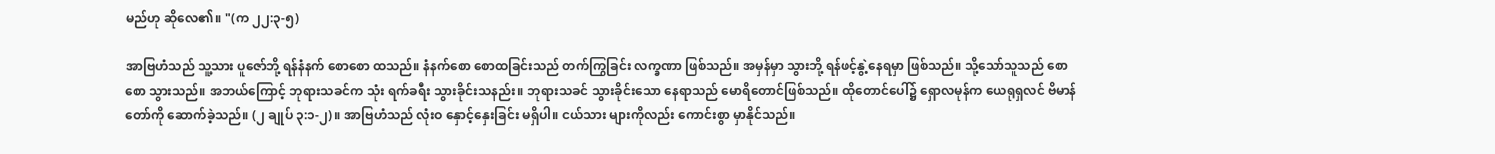မည်ဟု ဆိုလေ၏။ "(က ၂၂:၃-၅)

အာဗြဟံသည် သူ့သား ပူဇော်ဘို့ ရန်နံနက် စောစော ထသည်။ နံနက်စော စောထခြင်းသည် တက်ကြွခြင်း လက္ခဏာ ဖြစ်သည်။ အမှန်မှာ သွားဘို့ ရန်ဖင့်နွဲ့နေရမှာ ဖြစ်သည်။ သို့သော်သူသည် စောစော သွားသည်။ အဘယ်ကြောင့် ဘုရားသခင်က သုံး ရက်ခရီး သွားခိုင်းသနည်း။ ဘုရားသခင် သွားခိုင်းသော နေရာသည် မောရိတောင်ဖြစ်သည်။ ထိုတောင်ပေါ်၌ ရှောလမုန်က ယေရုရှလင် ဗိမာန်တော်ကို ဆောက်ခဲ့သည်။ (၂ ချုပ် ၃:၁-၂)။ အာဗြဟံသည် လုံးဝ နှောင့်နှေးခြင်း မရှိပါ။ ငယ်သား များကိုလည်း ကောင်းစွာ မှာနိုင်သည်။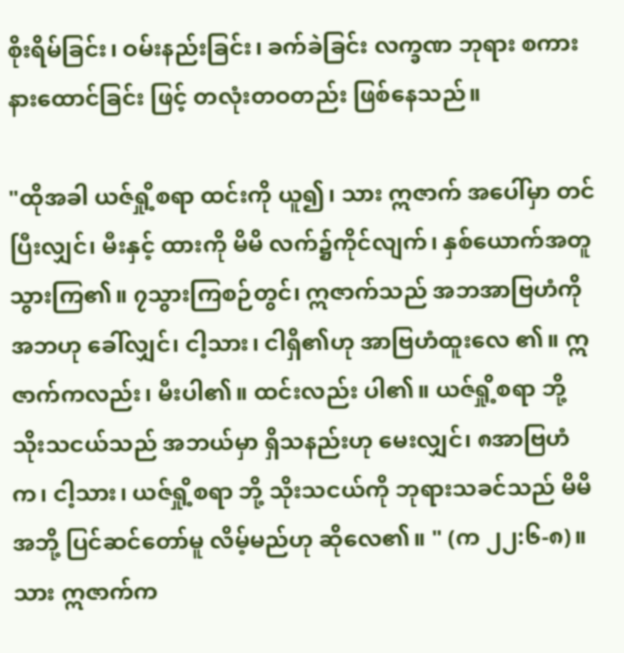စိုးရိမ်ခြင်း၊ ဝမ်းနည်းခြင်း၊ ခက်ခဲခြင်း လက္ခဏ ဘုရား စကား နားထောင်ခြင်း ဖြင့် တလုံးတဝတည်း ဖြစ်နေသည်။

"ထိုအခါ ယဇ်ရှို့စရာ ထင်းကို ယူ၍၊ သား ဣဇာက် အပေါ်မှာ တင်ပြီးလျှင်၊ မီးနှင့် ထားကို မိမိ လက်၌ကိုင်လျက်၊ နှစ်ယောက်အတူ သွားကြ၏။ ၇သွားကြစဉ်တွင်၊ ဣဇာက်သည် အဘအာဗြဟံကို အဘဟု ခေါ်လျှင်၊ ငါ့သား၊ ငါရှိ၏ဟု အာဗြဟံထူးလေ ၏။ ဣဇာက်ကလည်း၊ မီးပါ၏။ ထင်းလည်း ပါ၏။ ယဇ်ရှို့စရာ ဘို့ သိုးသငယ်သည် အဘယ်မှာ ရှိသနည်းဟု မေးလျှင်၊ ၈အာဗြဟံက၊ ငါ့သား၊ ယဇ်ရှို့စရာ ဘို့ သိုးသငယ်ကို ဘုရားသခင်သည် မိမိ အဘို့ ပြင်ဆင်တော်မူ လိမ့်မည်ဟု ဆိုလေ၏။ " (က ၂၂:၆-၈)။ သား ဣဇာက်က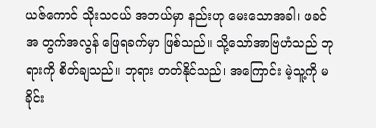ယဇ်ကောင် သိုးသငယ် အဘယ်မှာ နည်းဟု မေးသောအခါ၊ ဖခင်အ တွက်အလွန် ဖြေရခက်မှာ ဖြစ်သည်။ သို့သော်အာဗြဟံသည် ဘုရားကို စိတ်ချသည်။ ဘုရား တတ်နိုင်သည်၊ အကြောင်း မဲ့သူ့ကို မခိုင်း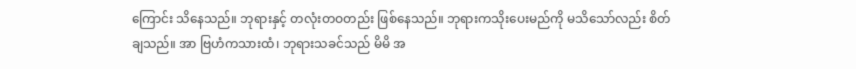ကြောင်း သိနေသည်။ ဘုရားနှင့် တလုံးတဝတည်း ဖြစ်နေသည်။ ဘုရားကသိုးပေးမည်ကို မသိသော်လည်း စိတ်ချသည်။ အာ ဗြဟံကသားထံ၊ ဘုရားသခင်သည် မိမိ အ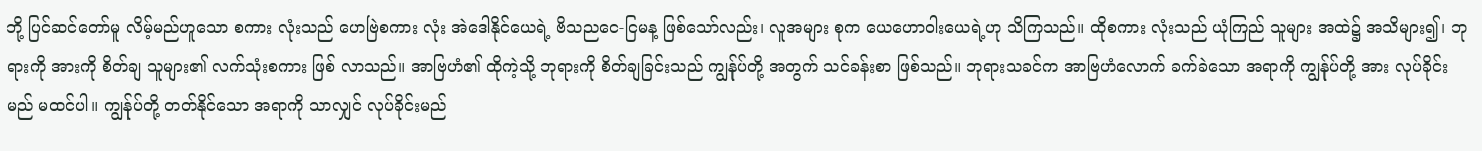ဘို့ ပြင်ဆင်တော်မူ လိမ့်မည်ဟူသော စကား လုံးသည် ဟေဗြဲစကား လုံး အဲဒေါနိုင်ယေရဲ့ ဗိသညငေ-ငြမန့ ဖြစ်သော်လည်း၊ လူအများ စုက ယေဟောဝါးယေရဲ့ဟု သိကြသည်။ ထိုစကား လုံးသည် ယုံကြည် သူများ အထဲ၌ အသိများ၍၊ ဘုရားကို အားကို စိတ်ချ သူများ၏ လက်သုံးစကား ဖြစ် လာသည်။ အာဗြဟံ၏ ထိုကဲ့သို့ ဘုရားကို စိတ်ချခြင်းသည် ကျွန်ုပ်တို့ အတွက် သင်ခန်းစာ ဖြစ်သည်။ ဘုရားသခင်က အာဗြဟံလောက် ခက်ခဲသော အရာကို ကျွန်ုပ်တို့ အား လုပ်ခိုင်းမည် မထင်ပါ။ ကျွန်ုပ်တို့ တတ်နိုင်သော အရာကို သာလျှင် လုပ်ခိုင်းမည်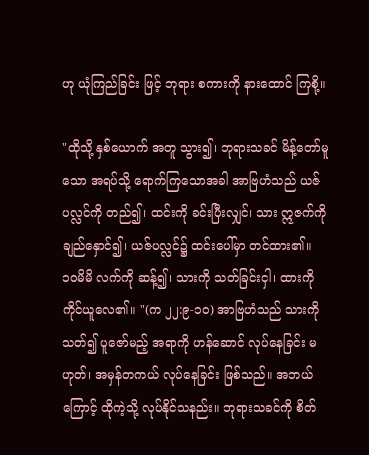ဟု ယုံကြည်ခြင်း ဖြင့် ဘုရား စကားကို နားထောင် ကြစို့။

"ထိုသို့ နှစ်ယောက် အတူ သွား၍၊ ဘုရားသခင် မိန့်တော်မူသော အရပ်သို့ ရောက်ကြသောအခါ အာဗြဟံသည် ယဇ်ပလ္လင်ကို တည်၍၊ ထင်းကို ခင်းပြီးလျှင်၊ သား ဣဇက်ကို ချည်နှောင်၍၊ ယဇ်ပလ္လင်၌ ထင်းပေါ်မှာ တင်ထား၏။ ၁၀မိမိ လက်ကို ဆန့်၍၊ သားကို သတ်ခြင်းငှါ၊ ထားကိုကိုင်ယူလေ၏။ "(က ၂၂:၉-၁၀) အာဗြဟံသည် သားကို သတ်၍ ပူဇော်မည့် အရာကို ဟန်ဆောင် လုပ်နေခြင်း မဟုတ်၊ အမှန်တကယ် လုပ်နေခြင်း ဖြစ်သည်။ အဘယ်ကြောင့် ထိုကဲ့သို့ လုပ်နိုင်သနည်း။ ဘုရားသခင်ကို စိတ်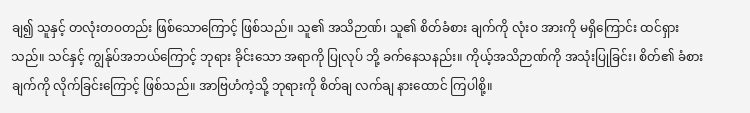ချ၍ သူနှင့် တလုံးတဝတည်း ဖြစ်သောကြောင့် ဖြစ်သည်။ သူ၏ အသိဉာဏ်၊ သူ၏ စိတ်ခံစား ချက်ကို လုံးဝ အားကို မရှိကြောင်း ထင်ရှားသည်။ သင်နှင့် ကျွန်ုပ်အဘယ်ကြောင့် ဘုရား ခိုင်းသော အရာကို ပြုလုပ် ဘို့ ခက်နေသနည်း။ ကိုယ့်အသိဉာဏ်ကို အသုံးပြုခြင်း၊ စိတ်၏ ခံစား ချက်ကို လိုက်ခြင်းကြောင့် ဖြစ်သည်။ အာဗြဟံကဲ့သို့ ဘုရားကို စိတ်ချ လက်ချ နားထောင် ကြပါစို့။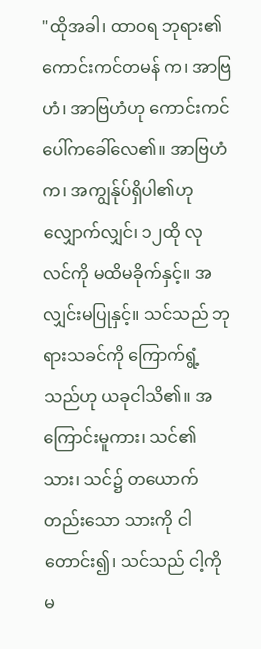"ထိုအခါ၊ ထာဝရ ဘုရား၏ ကောင်းကင်တမန် က၊ အာဗြဟံ၊ အာဗြဟံဟု ကောင်းကင် ပေါ်ကခေါ်လေ၏။ အာဗြဟံက၊ အကျွန်ုပ်ရှိပါ၏ဟု လျှောက်လျှင်၊ ၁၂ထို လု လင်ကို မထိမခိုက်နှင့်။ အလျှင်းမပြုနှင့်။ သင်သည် ဘုရားသခင်ကို ကြောက်ရွံ့သည်ဟု ယခုငါသိ၏။ အကြောင်းမူကား၊ သင်၏ သား၊ သင်၌ တယောက်တည်းသော သားကို ငါတောင်း၍၊ သင်သည် ငါ့ကို မ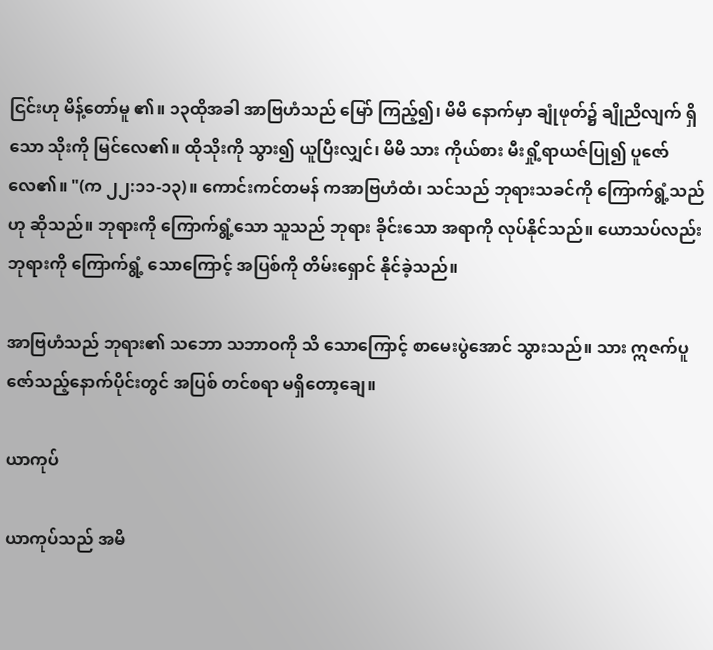ငြင်းဟု မိန့်တော်မူ ၏။ ၁၃ထိုအခါ အာဗြဟံသည် မြော် ကြည့်၍၊ မိမိ နောက်မှာ ချုံဖုတ်၌ ချိုညိလျက် ရှိသော သိုးကို မြင်လေ၏။ ထိုသိုးကို သွား၍ ယူပြီးလျှင်၊ မိမိ သား ကိုယ်စား မီးရှို့ရာယဇ်ပြု၍ ပူဇော်လေ၏။ "(က ၂၂:၁၁-၁၃)။ ကောင်းကင်တမန် ကအာဗြဟံထံ၊ သင်သည် ဘုရားသခင်ကို ကြောက်ရွံ့သည်ဟု ဆိုသည်။ ဘုရားကို ကြောက်ရွံ့သော သူသည် ဘုရား ခိုင်းသော အရာကို လုပ်နိုင်သည်။ ယောသပ်လည်း ဘုရားကို ကြောက်ရွံ့ သောကြောင့် အပြစ်ကို တိမ်းရှောင် နိုင်ခဲ့သည်။

အာဗြဟံသည် ဘုရား၏ သဘော သဘာဝကို သိ သောကြောင့် စာမေးပွဲအောင် သွားသည်။ သား ဣဇက်ပူဇော်သည့်နောက်ပိုင်းတွင် အပြစ် တင်စရာ မရှိတော့ချေ။

ယာကုပ်

ယာကုပ်သည် အမိ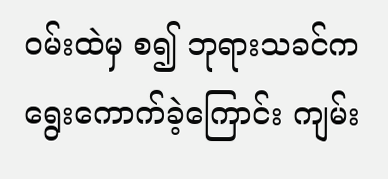ဝမ်းထဲမှ စ၍ ဘုရားသခင်က ရွေးကောက်ခဲ့ကြောင်း ကျမ်း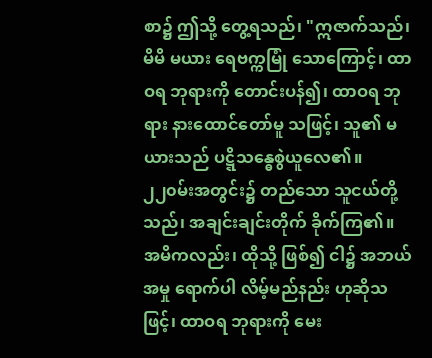စာ၌ ဤသို့ တွေ့ရသည်၊ "ဣဇာက်သည်၊ မိမိ မယား ရေဗက္ကမြုံ သောကြောင့်၊ ထာဝရ ဘုရားကို တောင်းပန်၍၊ ထာဝရ ဘုရား နားထောင်တော်မူ သဖြင့်၊ သူ၏ မယားသည် ပဋ္ဋိသန္ဓေစွဲယူလေ၏။ ၂၂၀မ်းအတွင်း၌ တည်သော သူငယ်တို့သည်၊ အချင်းချင်းတိုက် ခိုက်ကြ၏။ အမိကလည်း၊ ထိုသို့ ဖြစ်၍ ငါ၌ အဘယ်အမှု ရောက်ပါ လိမ့်မည်နည်း ဟုဆိုသဖြင့်၊ ထာဝရ ဘုရားကို မေး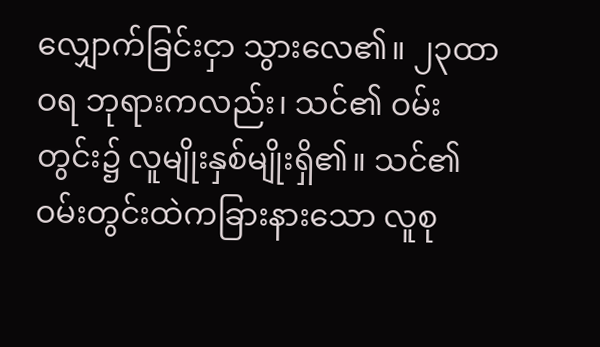လျှောက်ခြင်းငှာ သွားလေ၏။ ၂၃ထာဝရ ဘုရားကလည်း၊ သင်၏ ဝမ်းတွင်း၌ လူမျိုးနှစ်မျိုးရှိ၏။ သင်၏ ဝမ်းတွင်းထဲကခြားနားသော လူစု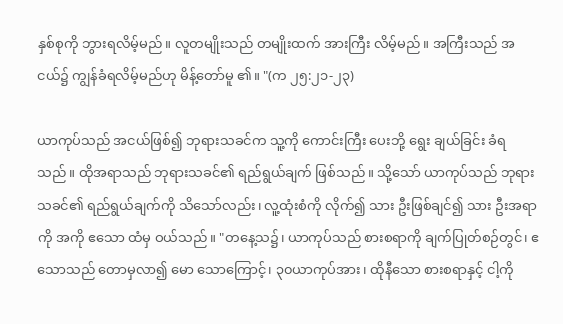နှစ်စုကို ဘွားရလိမ့်မည်။ လူတမျိုးသည် တမျိုးထက် အားကြီး လိမ့်မည်။ အကြီးသည် အငယ်၌ ကျွန်ခံရလိမ့်မည်ဟု မိန့်တော်မူ ၏။ "(က ၂၅:၂၁-၂၃)

ယာကုပ်သည် အငယ်ဖြစ်၍ ဘုရားသခင်က သူ့ကို ကောင်းကြီး ပေးဘို့ ရွေး ချယ်ခြင်း ခံရသည်။ ထိုအရာသည် ဘုရားသခင်၏ ရည်ရွယ်ချက် ဖြစ်သည်။ သို့သော် ယာကုပ်သည် ဘုရားသခင်၏ ရည်ရွယ်ချက်ကို သိသော်လည်း၊ လူ့ထုံးစံကို လိုက်၍ သား ဦးဖြစ်ချင်၍ သား ဦးအရာကို အကို ဧသော ထံမှ ဝယ်သည်။ "တနေ့သ၌၊ ယာကုပ်သည် စားစရာကို ချက်ပြုတ်စဉ်တွင်၊ ဧသောသည် တောမှလာ၍ မော သောကြောင့်၊ ၃၀ယာကုပ်အား၊ ထိုနီသော စားစရာနှင့် ငါ့ကို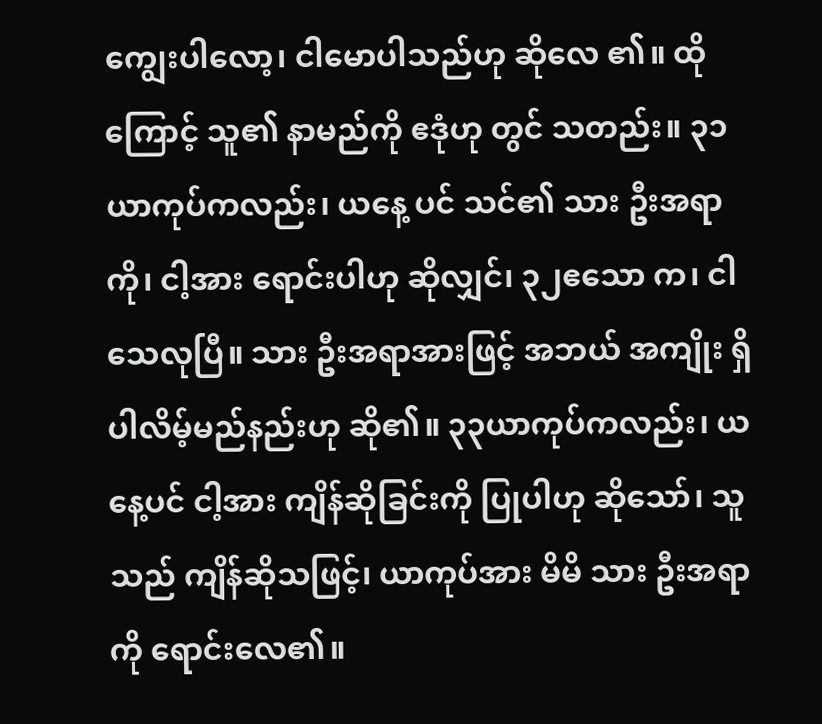ကျွေးပါလော့၊ ငါမောပါသည်ဟု ဆိုလေ ၏။ ထိုကြောင့် သူ၏ နာမည်ကို ဧဒုံဟု တွင် သတည်း။ ၃၁ယာကုပ်ကလည်း၊ ယနေ့ ပင် သင်၏ သား ဦးအရာကို၊ ငါ့အား ရောင်းပါဟု ဆိုလျှင်၊ ၃၂ဧသော က၊ ငါသေလုပြီ။ သား ဦးအရာအားဖြင့် အဘယ် အကျိုး ရှိပါလိမ့်မည်နည်းဟု ဆို၏။ ၃၃ယာကုပ်ကလည်း၊ ယ နေ့ပင် ငါ့အား ကျိန်ဆိုခြင်းကို ပြုပါဟု ဆိုသော်၊ သူသည် ကျိန်ဆိုသဖြင့်၊ ယာကုပ်အား မိမိ သား ဦးအရာကို ရောင်းလေ၏။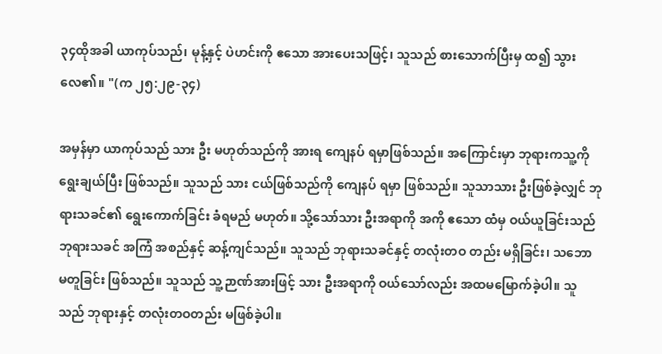၃၄ထိုအခါ ယာကုပ်သည်၊ မုန့်နှင့် ပဲဟင်းကို ဧသော အားပေးသဖြင့်၊ သူသည် စားသောက်ပြီးမှ ထ၍ သွားလေ၏။ "(က ၂၅:၂၉-၃၄)

အမှန်မှာ ယာကုပ်သည် သား ဦး မဟုတ်သည်ကို အားရ ကျေနပ် ရမှာဖြစ်သည်။ အကြောင်းမှာ ဘုရားကသူ့ကို ရွေးချယ်ပြီး ဖြစ်သည်။ သူသည် သား ငယ်ဖြစ်သည်ကို ကျေနပ် ရမှာ ဖြစ်သည်။ သူသာသား ဦးဖြစ်ခဲ့လျှင် ဘုရားသခင်၏ ရွေးကောက်ခြင်း ခံရမည် မဟုတ်။ သို့သော်သား ဦးအရာကို အကို ဧသော ထံမှ ဝယ်ယူခြင်းသည် ဘုရားသခင် အကြံ အစည်နှင့် ဆန့်ကျင်သည်။ သူသည် ဘုရားသခင်နှင့် တလုံးတဝ တည်း မရှိခြင်း၊ သဘော မတူခြင်း ဖြစ်သည်။ သူသည် သူ့ဉာဏ်အားဖြင့် သား ဦးအရာကို ဝယ်သော်လည်း အထမမြောက်ခဲ့ပါ။ သူသည် ဘုရားနှင့် တလုံးတဝတည်း မဖြစ်ခဲ့ပါ။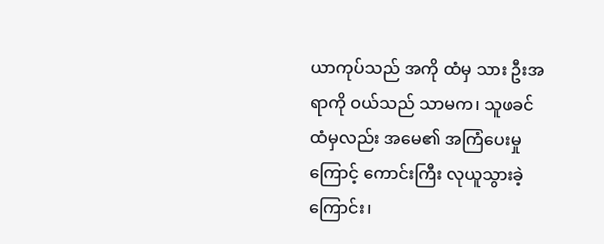ယာကုပ်သည် အကို ထံမှ သား ဦးအရာကို ဝယ်သည် သာမက၊ သူဖခင်ထံမှလည်း အမေ၏ အကြံပေးမှုကြောင့် ကောင်းကြီး လုယူသွားခဲ့ကြောင်း၊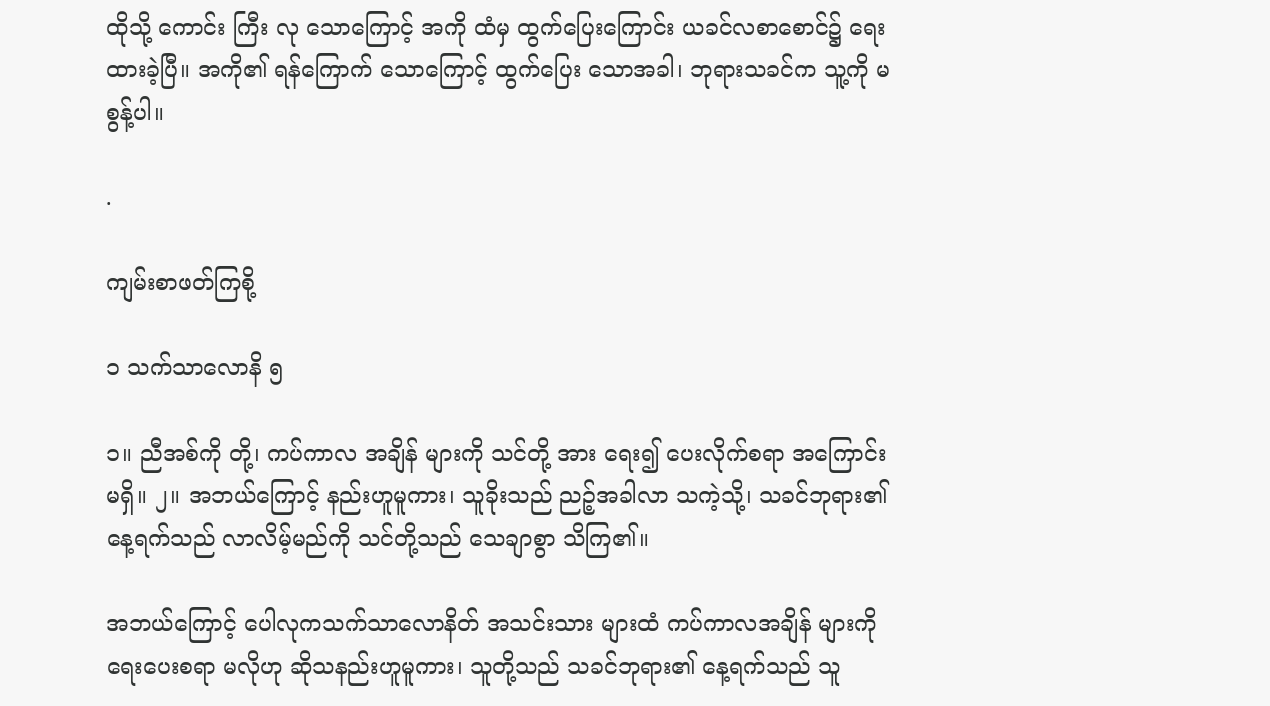ထိုသို့ ကောင်း ကြီး လု သောကြောင့် အကို ထံမှ ထွက်ပြေးကြောင်း ယခင်လစာစောင်၌ ရေးထားခဲ့ပြီ။ အကို၏ ရန်ကြောက် သောကြောင့် ထွက်ပြေး သောအခါ၊ ဘုရားသခင်က သူ့ကို မစွန့်ပါ။

.

ကျမ်းစာဖတ်ကြစို့

၁ သက်သာလောနိ ၅

၁။ ညီအစ်ကို တို့၊ ကပ်ကာလ အချိန် များကို သင်တို့ အား ရေး၍ ပေးလိုက်စရာ အကြောင်း မရှိ။ ၂။ အဘယ်ကြောင့် နည်းဟူမူကား၊ သူခိုးသည် ညဉ့်အခါလာ သကဲ့သို့၊ သခင်ဘုရား၏ နေ့ရက်သည် လာလိမ့်မည်ကို သင်တို့သည် သေချာစွာ သိကြ၏။

အဘယ်ကြောင့် ပေါလုကသက်သာလောနိတ် အသင်းသား များထံ ကပ်ကာလအချိန် များကို ရေးပေးစရာ မလိုဟု ဆိုသနည်းဟူမူကား၊ သူတို့သည် သခင်ဘုရား၏ နေ့ရက်သည် သူ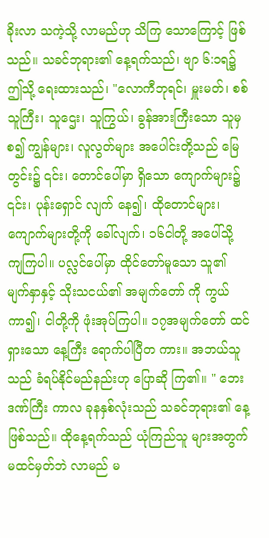ခိုးလာ သကဲ့သို့ လာမည်ဟု သိကြ သောကြောင့် ဖြစ်သည်။ သခင်ဘုရား၏ နေ့ရက်သည်၊ ဗျာ ၆:၁ရ၌ ဤသို့ ရေးထားသည်၊ "လောကီဘုရင်၊ မှူးမတ်၊ စစ်သူကြီး၊ သူဌေး၊ သူကြွယ်၊ ခွန်အားကြီးသော သူမှစ၍ ကျွန်များ၊ လူလွတ်များ အပေါင်းတို့သည် မြေတွင်း၌ ၎င်း၊ တောင်ပေါ်မှာ ရှိသော ကျောက်များ၌ ၎င်း၊ ပုန်းရှောင် လျက် နေ၍၊ ထိုတောင်များ၊ ကျောက်များတို့ကို ခေါ်လျက်၊ ၁၆ငါတို့ အပေါ်သို့ ကျကြပါ။ ပလ္လင်ပေါ်မှာ ထိုင်တော်မူသော သူ၏ မျက်နှာနှင့် သိုးသငယ်၏ အမျက်တော် ကို ကွယ် ကာ၍၊ ငါတို့ကို ဖုံးအုပ်ကြပါ။ ၁၇အမျက်တော် ထင်ရှားသော နေ့ကြီး ရောက်ပါပြီတ ကား။ အဘယ်သူသည် ခံရပ်နိုင်မည်နည်းဟု ပြောဆို ကြ၏။ " ဘေးဒဏ်ကြီး ကာလ ခုနနှစ်လုံးသည် သခင်ဘုရား၏ နေ့ ဖြစ်သည်။ ထိုနေ့ရက်သည် ယုံကြည်သူ များအတွက် မထင်မှတ်ဘဲ လာမည် မ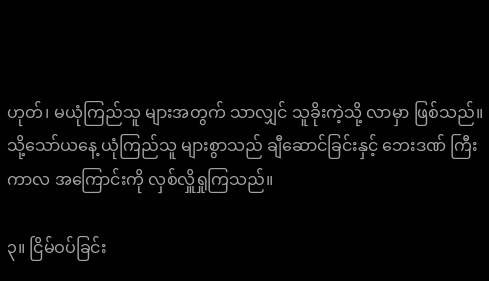ဟုတ်၊ မယုံကြည်သူ များအတွက် သာလျှင် သူခိုးကဲ့သို့ လာမှာ ဖြစ်သည်။ သို့သော်ယနေ့ ယုံကြည်သူ များစွာသည် ချီဆောင်ခြင်းနှင့် ဘေးဒဏ် ကြီး ကာလ အကြောင်းကို လှစ်လှိူရှုကြသည်။

၃။ ငြိမ်ဝပ်ခြင်း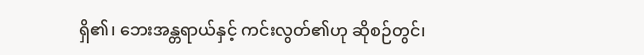ရှိ၏၊ ဘေးအန္တရာယ်နှင့် ကင်းလွတ်၏ဟု ဆိုစဉ်တွင်၊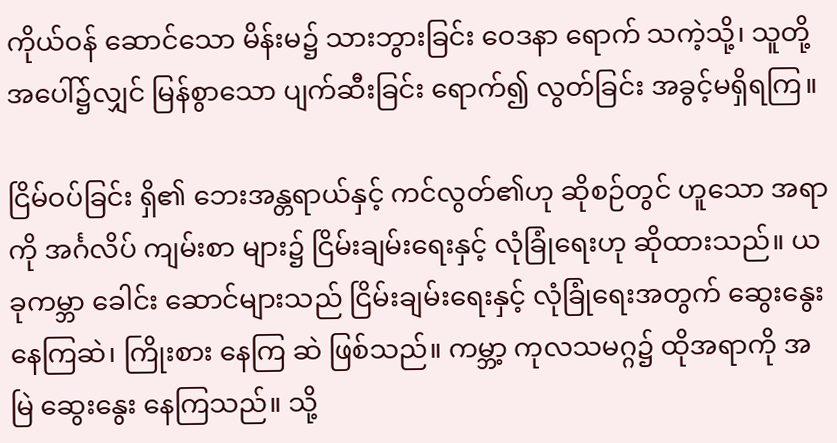ကိုယ်ဝန် ဆောင်သော မိန်းမ၌ သားဘွားခြင်း ဝေဒနာ ရောက် သကဲ့သို့၊ သူတို့ အပေါ်၌လျှင် မြန်စွာသော ပျက်ဆီးခြင်း ရောက်၍ လွတ်ခြင်း အခွင့်မရှိရကြ။

ငြိမ်ဝပ်ခြင်း ရှိ၏ ဘေးအန္တရာယ်နှင့် ကင်လွတ်၏ဟု ဆိုစဉ်တွင် ဟူသော အရာကို အင်္ဂလိပ် ကျမ်းစာ များ၌ ငြိမ်းချမ်းရေးနှင့် လုံခြုံရေးဟု ဆိုထားသည်။ ယခုကမ္ဘာ ခေါင်း ဆောင်များသည် ငြိမ်းချမ်းရေးနှင့် လုံခြုံရေးအတွက် ဆွေးနွေး နေကြဆဲ၊ ကြိုးစား နေကြ ဆဲ ဖြစ်သည်။ ကမ္ဘာ့ ကုလသမဂ္ဂ၌ ထိုအရာကို အမြဲ ဆွေးနွေး နေကြသည်။ သို့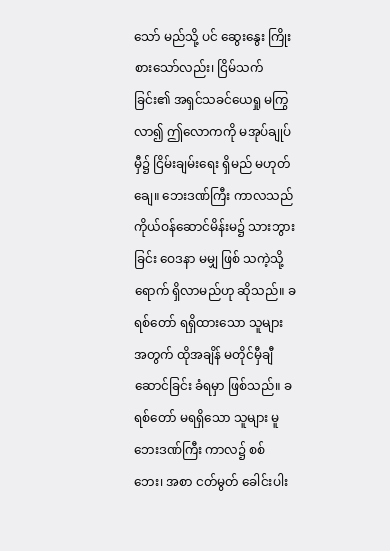သော် မည်သို့ ပင် ဆွေးနွေး ကြိုးစားသော်လည်း၊ ငြိမ်သက်ခြင်း၏ အရှင်သခင်ယေရှု မကြွလာ၍ ဤလောကကို မအုပ်ချုပ်မှီ၌ ငြိမ်းချမ်းရေး ရှိမည် မဟုတ်ချေ။ ဘေးဒဏ်ကြီး ကာလသည် ကိုယ်ဝန်ဆောင်မိန်းမ၌ သားဘွားခြင်း ဝေဒနာ မမျှ ဖြစ် သကဲ့သို့ ရောက် ရှိလာမည်ဟု ဆိုသည်။ ခရစ်တော် ရရှိထားသော သူများ အတွက် ထိုအချိန် မတိုင်မှီချီ ဆောင်ခြင်း ခံရမှာ ဖြစ်သည်။ ခရစ်တော် မရရှိသော သူများ မူဘေးဒဏ်ကြီး ကာလ၌ စစ် ဘေး၊ အစာ ငတ်မွတ် ခေါင်းပါး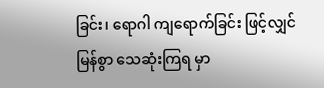ခြင်း၊ ရောဂါ ကျရောက်ခြင်း ဖြင့်လျှင် မြန်စွာ သေဆုံးကြရ မှာ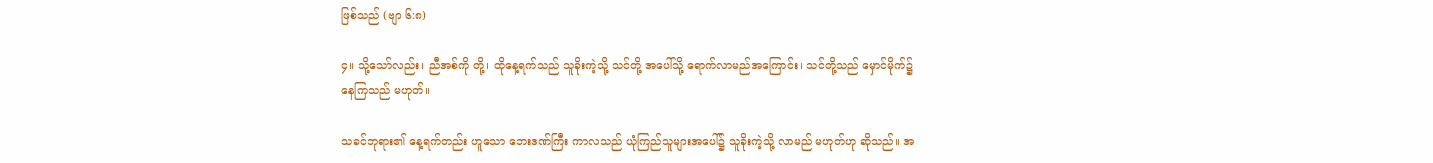ဖြစ်သည် (ဗျာ ၆:၈)

၄။ သို့သော်လည်း၊ ညီအစ်ကို တို့၊ ထိုနေ့ရက်သည် သူခိုးကဲ့သို့ သင်တို့ အပေါ်သို့ ရောက်လာမည်အကြောင်း၊ သင်တို့သည် မှောင်မိုက်၌ နေကြသည် မဟုတ်။

သခင်ဘုရား၏ နေ့ရက်တည်း ဟူသော ဘေးဒဏ်ကြီး ကာလသည် ယုံကြည်သူများအပေါ်၌ သူခိုးကဲ့သို့ လာမည် မဟုတ်ဟု ဆိုသည်။ အ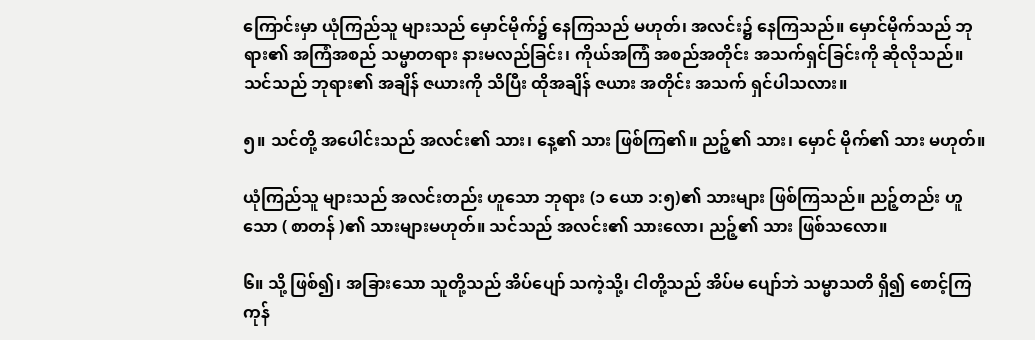ကြောင်းမှာ ယုံကြည်သူ များသည် မှောင်မိုက်၌ နေကြသည် မဟုတ်၊ အလင်း၌ နေကြသည်။ မှောင်မိုက်သည် ဘုရား၏ အကြံအစည် သမ္မာတရား နားမလည်ခြင်း၊ ကိုယ်အကြံ အစည်အတိုင်း အသက်ရှင်ခြင်းကို ဆိုလိုသည်။ သင်သည် ဘုရား၏ အချိန် ဇယားကို သိပြီး ထိုအချိန် ဇယား အတိုင်း အသက် ရှင်ပါသလား။

၅။ သင်တို့ အပေါင်းသည် အလင်း၏ သား၊ နေ့၏ သား ဖြစ်ကြ၏။ ညဉ့်၏ သား၊ မှောင် မိုက်၏ သား မဟုတ်။

ယုံကြည်သူ များသည် အလင်းတည်း ဟူသော ဘုရား (၁ ယော ၁:၅)၏ သားများ ဖြစ်ကြသည်။ ညဉ့်တည်း ဟူသော ( စာတန် )၏ သားများမဟုတ်။ သင်သည် အလင်း၏ သားလော၊ ညဉ့်၏ သား ဖြစ်သလော။

၆။ သို့ ဖြစ်၍၊ အခြားသော သူတို့သည် အိပ်ပျော် သကဲ့သို့၊ ငါတို့သည် အိပ်မ ပျော်ဘဲ သမ္မာသတိ ရှိ၍ စောင့်ကြကုန်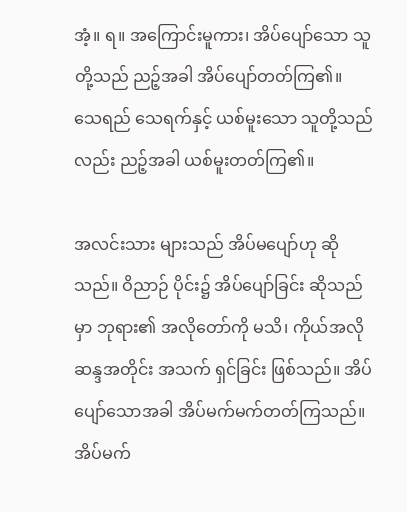အံ့။ ရ။ အကြောင်းမူကား၊ အိပ်ပျော်သော သူတို့သည် ညဉ့်အခါ အိပ်ပျော်တတ်ကြ၏။ သေရည် သေရက်နှင့် ယစ်မူးသော သူတို့သည်လည်း ညဉ့်အခါ ယစ်မူးတတ်ကြ၏။

အလင်းသား များသည် အိပ်မပျော်ဟု ဆိုသည်။ ဝိညာဉ် ပိုင်း၌ အိပ်ပျော်ခြင်း ဆိုသည်မှာ ဘုရား၏ အလိုတော်ကို မသိ၊ ကိုယ်အလိုဆန္ဒအတိုင်း အသက် ရှင်ခြင်း ဖြစ်သည်။ အိပ်ပျော်သောအခါ အိပ်မက်မက်တတ်ကြသည်။ အိပ်မက်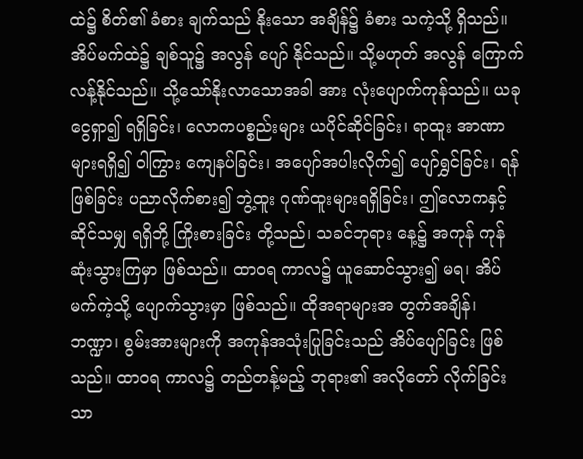ထဲ၌ စိတ်၏ ခံစား ချက်သည် နိုးသော အချိန်၌ ခံစား သကဲ့သို့ ရှိသည်။ အိပ်မက်ထဲ၌ ချစ်သူ၌ အလွန် ပျော် နိုင်သည်။ သို့မဟုတ် အလွန် ကြောက်လန့်နိုင်သည်။ သို့သော်နိုးလာသောအခါ အား လုံးပျောက်ကုန်သည်။ ယခုငွေရှာ၍ ရရှိခြင်း၊ လောကပစ္စည်းများ ယပိုင်ဆိုင်ခြင်း၊ ရာထူး အာဏာများရရှိ၍ ဝါကြွား ကျေနပ်ခြင်း၊ အပျော်အပါးလိုက်၍ ပျော်ရွှင်ခြင်း၊ ရန်ဖြစ်ခြင်း ပညာလိုက်စား၍ ဘွဲ့ထူး ဂုဏ်ထူးများရရှိခြင်း၊ ဤလောကနှင့် ဆိုင်သမျှ ရရှိဘို့ ကြိုးစားခြင်း တို့သည်၊ သခင်ဘုရား နေ့၌ အကုန် ကုန်ဆုံးသွားကြမှာ ဖြစ်သည်။ ထာဝရ ကာလ၌ ယူဆောင်သွား၍ မရ၊ အိပ်မက်ကဲ့သို့ ပျောက်သွားမှာ ဖြစ်သည်။ ထိုအရာများအ တွက်အချိန်၊ ဘဏ္ဍာ၊ စွမ်းအားများကို အကုန်အသုံးပြုခြင်းသည် အိပ်ပျော်ခြင်း ဖြစ်သည်။ ထာဝရ ကာလ၌ တည်တန့်မည့် ဘုရား၏ အလိုတော် လိုက်ခြင်း သာ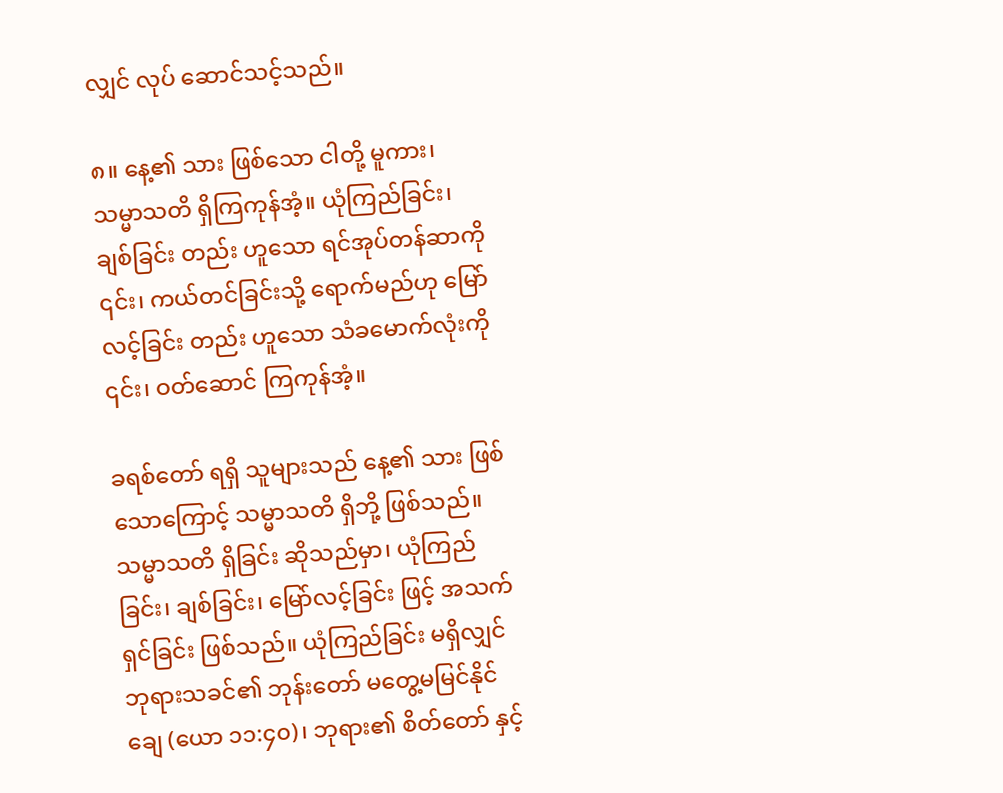လျှင် လုပ် ဆောင်သင့်သည်။

၈။ နေ့၏ သား ဖြစ်သော ငါတို့ မူကား၊ သမ္မာသတိ ရှိကြကုန်အံ့။ ယုံကြည်ခြင်း၊ ချစ်ခြင်း တည်း ဟူသော ရင်အုပ်တန်ဆာကို ၎င်း၊ ကယ်တင်ခြင်းသို့ ရောက်မည်ဟု မြော်လင့်ခြင်း တည်း ဟူသော သံခမောက်လုံးကို ၎င်း၊ ဝတ်ဆောင် ကြကုန်အံ့။

ခရစ်တော် ရရှိ သူများသည် နေ့၏ သား ဖြစ်သောကြောင့် သမ္မာသတိ ရှိဘို့ ဖြစ်သည်။ သမ္မာသတိ ရှိခြင်း ဆိုသည်မှာ၊ ယုံကြည်ခြင်း၊ ချစ်ခြင်း၊ မြော်လင့်ခြင်း ဖြင့် အသက်ရှင်ခြင်း ဖြစ်သည်။ ယုံကြည်ခြင်း မရှိလျှင် ဘုရားသခင်၏ ဘုန်းတော် မတွေ့မမြင်နိုင် ချေ (ယော ၁၁:၄၀)၊ ဘုရား၏ စိတ်တော် နှင့်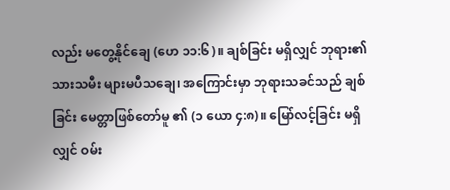လည်း မတွေ့နိုင်ချေ (ဟေ ၁၁:၆)။ ချစ်ခြင်း မရှိလျှင် ဘုရား၏ သားသမီး များမပီသချေ၊ အကြောင်းမှာ ဘုရားသခင်သည် ချစ်ခြင်း မေတ္တာဖြစ်တော်မူ ၏ (၁ ယော ၄:၈)။ မြော်လင့်ခြင်း မရှိလျှင် ဝမ်း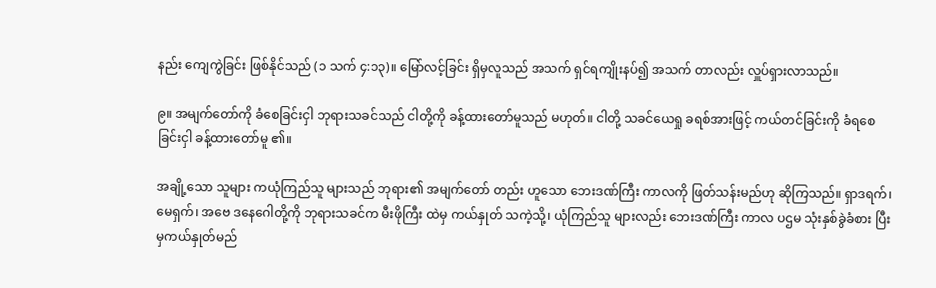နည်း ကျေကွဲခြင်း ဖြစ်နိုင်သည် (၁ သက် ၄:၁၃)။ မြော်လင့်ခြင်း ရှိမှလူသည် အသက် ရှင်ရကျိုးနပ်၍ အသက် တာလည်း လှူပ်ရှားလာသည်။

၉။ အမျက်တော်ကို ခံစေခြင်းငှါ ဘုရားသခင်သည် ငါတို့ကို ခန့်ထားတော်မူသည် မဟုတ်။ ငါတို့ သခင်ယေရှု ခရစ်အားဖြင့် ကယ်တင်ခြင်းကို ခံရစေခြင်းငှါ ခန့်ထားတော်မူ ၏။

အချို့သော သူများ ကယုံကြည်သူ များသည် ဘုရား၏ အမျက်တော် တည်း ဟူသော ဘေးဒဏ်ကြီး ကာလကို ဖြတ်သန်းမည်ဟု ဆိုကြသည်။ ရှာဒရက်၊ မေရှက်၊ အဗေ ဒနေဂေါတို့ကို ဘုရားသခင်က မီးဖိုကြီး ထဲမှ ကယ်နှုတ် သကဲ့သို့၊ ယုံကြည်သူ များလည်း ဘေးဒဏ်ကြီး ကာလ ပဌမ သုံးနှစ်ခွဲခံစား ပြီးမှကယ်နှုတ်မည်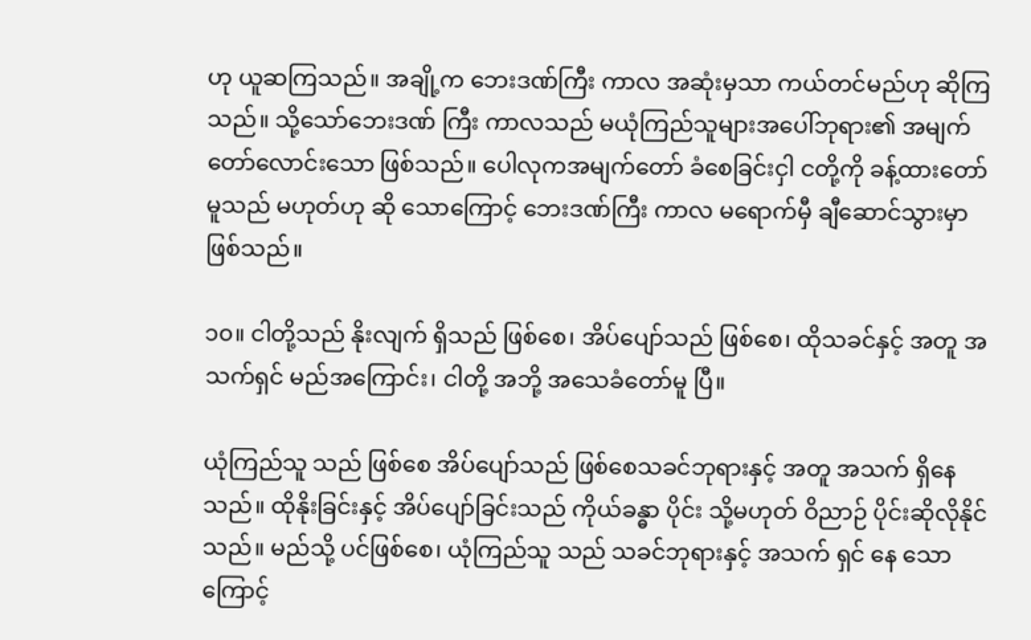ဟု ယူဆကြသည်။ အချို့က ဘေးဒဏ်ကြီး ကာလ အဆုံးမှသာ ကယ်တင်မည်ဟု ဆိုကြသည်။ သို့သော်ဘေးဒဏ် ကြီး ကာလသည် မယုံကြည်သူများအပေါ်ဘုရား၏ အမျက်တော်လောင်းသော ဖြစ်သည်။ ပေါလုကအမျက်တော် ခံစေခြင်းငှါ ငတို့ကို ခန့်ထားတော်မူသည် မဟုတ်ဟု ဆို သောကြောင့် ဘေးဒဏ်ကြီး ကာလ မရောက်မှီ ချီဆောင်သွားမှာ ဖြစ်သည်။

၁၀။ ငါတို့သည် နိုးလျက် ရှိသည် ဖြစ်စေ၊ အိပ်ပျော်သည် ဖြစ်စေ၊ ထိုသခင်နှင့် အတူ အသက်ရှင် မည်အကြောင်း၊ ငါတို့ အဘို့ အသေခံတော်မူ ပြီ။

ယုံကြည်သူ သည် ဖြစ်စေ အိပ်ပျော်သည် ဖြစ်စေသခင်ဘုရားနှင့် အတူ အသက် ရှိနေသည်။ ထိုနိုးခြင်းနှင့် အိပ်ပျော်ခြင်းသည် ကိုယ်ခန္ဓာ ပိုင်း သို့မဟုတ် ဝိညာဉ် ပိုင်းဆိုလိုနိုင်သည်။ မည်သို့ ပင်ဖြစ်စေ၊ ယုံကြည်သူ သည် သခင်ဘုရားနှင့် အသက် ရှင် နေ သောကြောင့်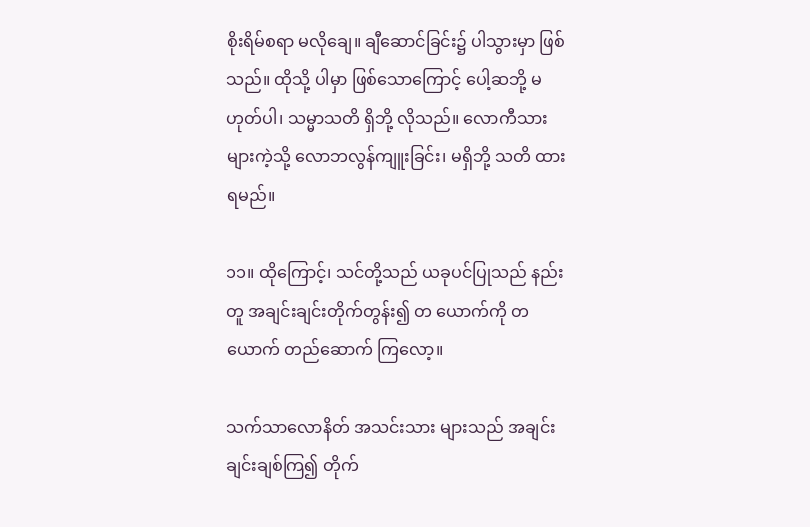စိုးရိမ်စရာ မလိုချေ။ ချီဆောင်ခြင်း၌ ပါသွားမှာ ဖြစ်သည်။ ထိုသို့ ပါမှာ ဖြစ်သောကြောင့် ပေါ့ဆဘို့ မဟုတ်ပါ၊ သမ္မာသတိ ရှိဘို့ လိုသည်။ လောကီသား များကဲ့သို့ လောဘလွန်ကျူးခြင်း၊ မရှိဘို့ သတိ ထားရမည်။

၁၁။ ထိုကြောင့်၊ သင်တို့သည် ယခုပင်ပြုသည် နည်းတူ အချင်းချင်းတိုက်တွန်း၍ တ ယောက်ကို တယောက် တည်ဆောက် ကြလော့။

သက်သာလောနိတ် အသင်းသား များသည် အချင်းချင်းချစ်ကြ၍ တိုက်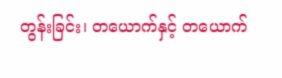တွန်းခြင်း၊ တယောက်နှင့် တယောက်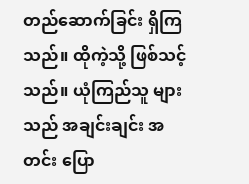တည်ဆောက်ခြင်း ရှိကြသည်။ ထိုကဲ့သို့ ဖြစ်သင့်သည်။ ယုံကြည်သူ များသည် အချင်းချင်း အတင်း ပြော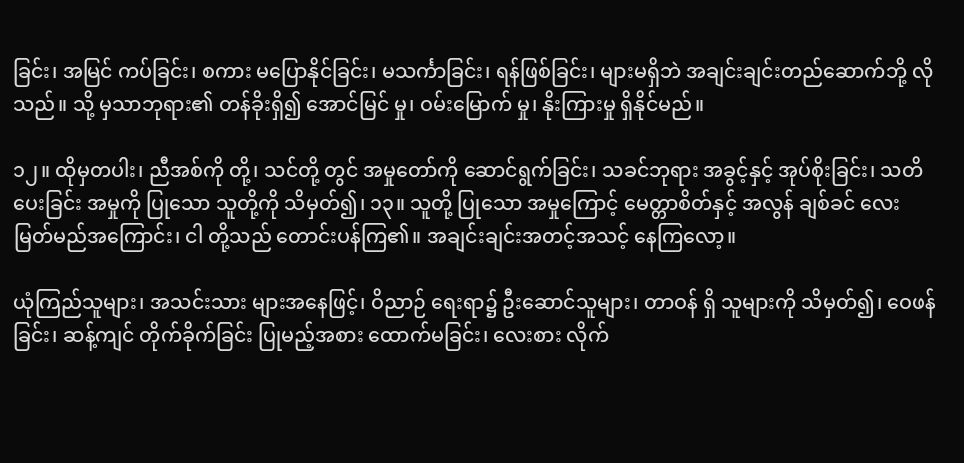ခြင်း၊ အမြင် ကပ်ခြင်း၊ စကား မပြောနိုင်ခြင်း၊ မသင်္ကာခြင်း၊ ရန်ဖြစ်ခြင်း၊ များမရှိဘဲ အချင်းချင်းတည်ဆောက်ဘို့ လိုသည်။ သို့ မှသာဘုရား၏ တန်ခိုးရှိ၍ အောင်မြင် မှု၊ ဝမ်းမြောက် မှု၊ နိုးကြားမှု ရှိနိုင်မည်။

၁၂။ ထိုမှတပါး၊ ညီအစ်ကို တို့၊ သင်တို့ တွင် အမှုတော်ကို ဆောင်ရွက်ခြင်း၊ သခင်ဘုရား အခွင့်နှင့် အုပ်စိုးခြင်း၊ သတိ ပေးခြင်း အမှုကို ပြုသော သူတို့ကို သိမှတ်၍၊ ၁၃။ သူတို့ ပြုသော အမှုကြောင့် မေတ္တာစိတ်နှင့် အလွန် ချစ်ခင် လေးမြတ်မည်အကြောင်း၊ ငါ တို့သည် တောင်းပန်ကြ၏။ အချင်းချင်းအတင့်အသင့် နေကြလော့။

ယုံကြည်သူများ၊ အသင်းသား များအနေဖြင့်၊ ဝိညာဉ် ရေးရာ၌ ဦးဆောင်သူများ၊ တာဝန် ရှိ သူများကို သိမှတ်၍၊ ဝေဖန်ခြင်း၊ ဆန့်ကျင် တိုက်ခိုက်ခြင်း ပြုမည့်အစား ထောက်မခြင်း၊ လေးစား လိုက်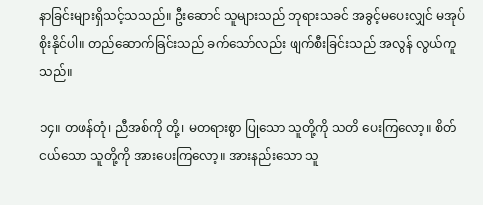နာခြင်းများရှိသင့်သသည်။ ဦးဆောင် သူများသည် ဘုရားသခင် အခွင့်မပေးလျှင် မအုပ်စိုးနိုင်ပါ။ တည်ဆောက်ခြင်းသည် ခက်သော်လည်း ဖျက်စီးခြင်းသည် အလွန် လွယ်ကူသည်။

၁၄။ တဖန်တုံ၊ ညီအစ်ကို တို့၊ မတရားစွာ ပြုသော သူတို့ကို သတိ ပေးကြလော့။ စိတ် ငယ်သော သူတို့ကို အားပေးကြလော့။ အားနည်းသော သူ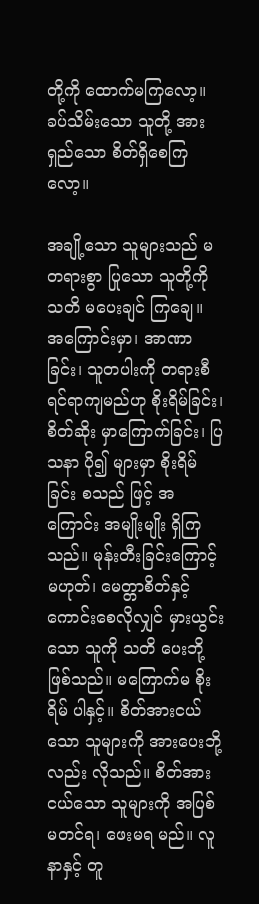တို့ကို ထောက်မကြလော့။ ခပ်သိမ်းသော သူတို့ အားရှည်သော စိတ်ရှိစေကြလော့။

အချို့သော သူများသည် မတရားစွာ ပြုသော သူတို့ကို သတိ မပေးချင် ကြချေ။ အကြောင်းမှာ၊ အာဏာခြင်း၊ သူတပါးကို တရားစီရင်ရာကျမည်ဟု စိုးရိမ်ခြင်း၊ စိတ်ဆိုး မှာကြောက်ခြင်း၊ ပြသနာ ပို၍ များမှာ စိုးရိမ်ခြင်း စသည် ဖြင့် အကြောင်း အမျိုးမျိုး ရှိကြသည်။ မုန်းတီးခြင်းကြောင့် မဟုတ်၊ မေတ္တာစိတ်နှင့် ကောင်းစေလိုလျှင် မှားယွင်းသော သူကို သတိ ပေးဘို့ ဖြစ်သည်။ မကြောက်မ စိုးရိမ် ပါနှင့်။ စိတ်အားငယ်သော သူများကို အားပေးဘို့လည်း လိုသည်။ စိတ်အားငယ်သော သူများကို အပြစ် မတင်ရ၊ ဖေးမရ မည်။ လူနာနှင့် တူ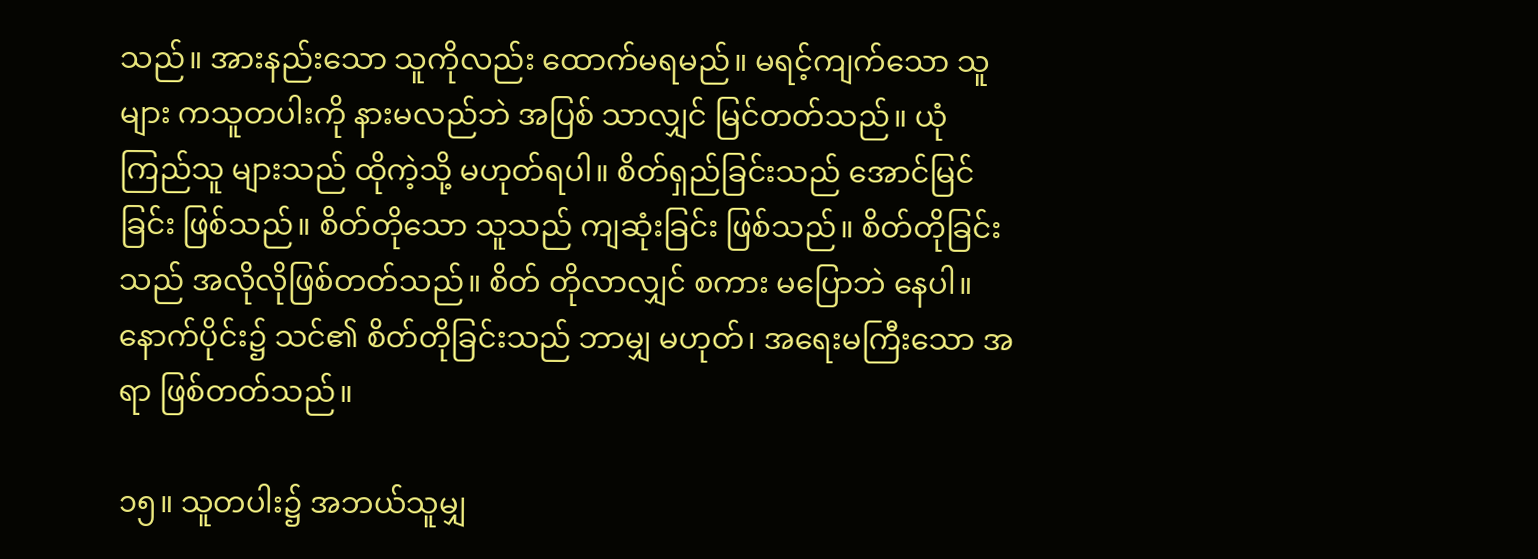သည်။ အားနည်းသော သူကိုလည်း ထောက်မရမည်။ မရင့်ကျက်သော သူများ ကသူတပါးကို နားမလည်ဘဲ အပြစ် သာလျှင် မြင်တတ်သည်။ ယုံကြည်သူ များသည် ထိုကဲ့သို့ မဟုတ်ရပါ။ စိတ်ရှည်ခြင်းသည် အောင်မြင်ခြင်း ဖြစ်သည်။ စိတ်တိုသော သူသည် ကျဆုံးခြင်း ဖြစ်သည်။ စိတ်တိုခြင်းသည် အလိုလိုဖြစ်တတ်သည်။ စိတ် တိုလာလျှင် စကား မပြောဘဲ နေပါ။ နောက်ပိုင်း၌ သင်၏ စိတ်တိုခြင်းသည် ဘာမျှ မဟုတ်၊ အရေးမကြီးသော အရာ ဖြစ်တတ်သည်။

၁၅။ သူတပါး၌ အဘယ်သူမျှ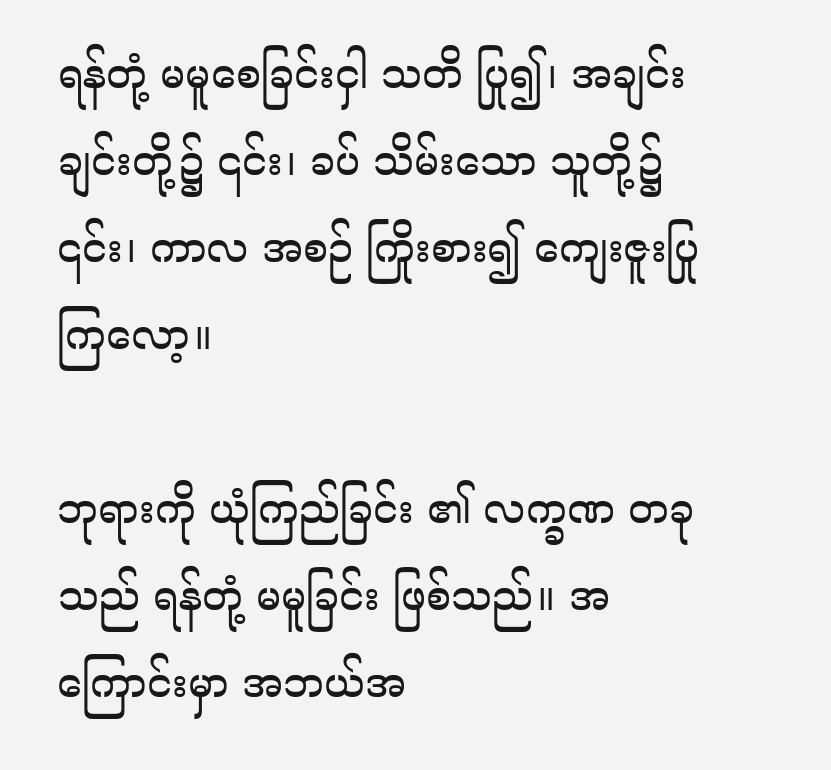ရန်တုံ့ မမူစေခြင်းငှါ သတိ ပြု၍၊ အချင်းချင်းတို့၌ ၎င်း၊ ခပ် သိမ်းသော သူတို့၌ ၎င်း၊ ကာလ အစဉ် ကြိုးစား၍ ကျေးဇူးပြု ကြလော့။

ဘုရားကို ယုံကြည်ခြင်း ၏ လက္ခဏ တခုသည် ရန်တုံ့ မမူခြင်း ဖြစ်သည်။ အကြောင်းမှာ အဘယ်အ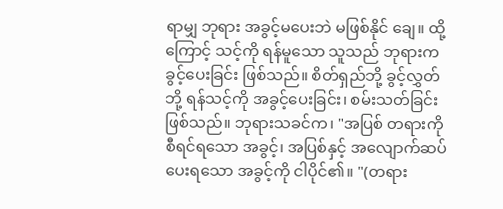ရာမျှ ဘုရား အခွင့်မပေးဘဲ မဖြစ်နိုင် ချေ။ ထို့ကြောင့် သင့်ကို ရန်မူသော သူသည် ဘုရားကခွင့်ပေးခြင်း ဖြစ်သည်။ စိတ်ရှည်ဘို့ ခွင့်လွှတ်ဘို့ ရန်သင့်ကို အခွင့်ပေးခြင်း၊ စမ်းသတ်ခြင်း ဖြစ်သည်။ ဘုရားသခင်က၊ "အပြစ် တရားကို စီရင်ရသော အခွင့်၊ အပြစ်နှင့် အလျောက်ဆပ်ပေးရသော အခွင့်ကို ငါပိုင်၏။ "(တရား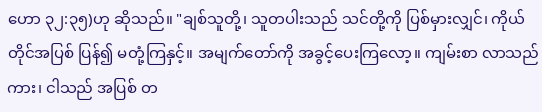ဟော ၃၂:၃၅)ဟု ဆိုသည်။ "ချစ်သူတို့၊ သူတပါးသည် သင်တို့ကို ပြစ်မှားလျှင်၊ ကိုယ်တိုင်အပြစ် ပြန်၍ မတုံ့ကြနှင့်။ အမျက်တော်ကို အခွင့်ပေးကြလော့။ ကျမ်းစာ လာသည် ကား၊ ငါသည် အပြစ် တ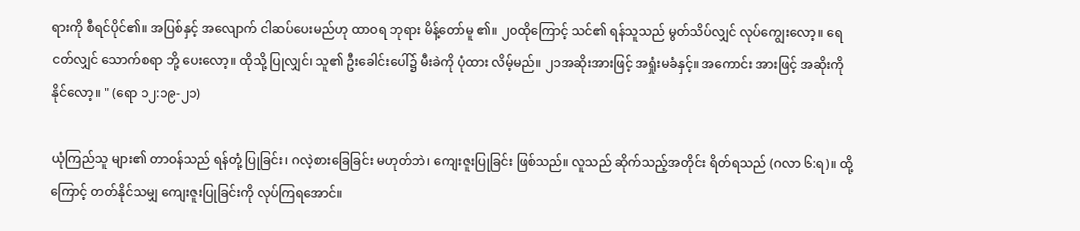ရားကို စီရင်ပိုင်၏။ အပြစ်နှင့် အလျောက် ငါဆပ်ပေးမည်ဟု ထာဝရ ဘုရား မိန့်တော်မူ ၏။ ၂၀ထိုကြောင့် သင်၏ ရန်သူသည် မွတ်သိပ်လျှင် လုပ်ကျွေးလော့။ ရေငတ်လျှင် သောက်စရာ ဘို့ ပေးလော့။ ထိုသို့ ပြုလျှင်၊ သူ၏ ဦးခေါင်းပေါ်၌ မီးခဲကို ပုံထား လိမ့်မည်။ ၂၁အဆိုးအားဖြင့် အရှုံးမခံနှင့်။ အကောင်း အားဖြင့် အဆိုးကို နိုင်လော့။ " (ရော ၁၂:၁၉-၂၁)

ယုံကြည်သူ များ၏ တာဝန်သည် ရန်တုံ့ ပြုခြင်း၊ ဂလဲ့စားခြေခြင်း မဟုတ်ဘဲ၊ ကျေးဇူးပြုခြင်း ဖြစ်သည်။ လူသည် ဆိုက်သည့်အတိုင်း ရိတ်ရသည် (ဂလာ ၆:ရ)။ ထို့ကြောင့် တတ်နိုင်သမျှ ကျေးဇူးပြုခြင်းကို လုပ်ကြရအောင်။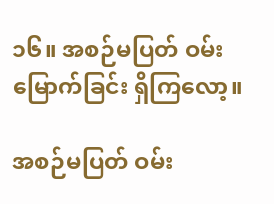၁၆။ အစဉ်မပြတ် ဝမ်းမြောက်ခြင်း ရှိကြလော့။

အစဉ်မပြတ် ဝမ်း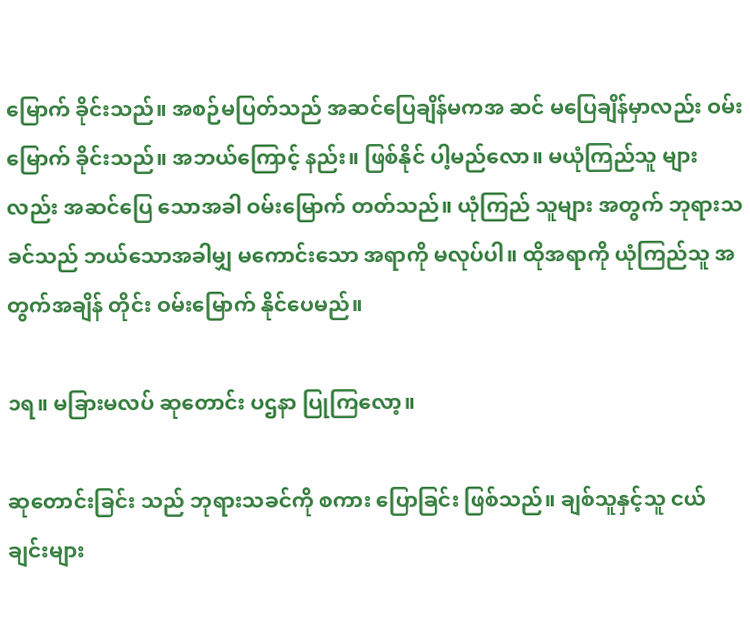မြောက် ခိုင်းသည်။ အစဉ်မပြတ်သည် အဆင်ပြေချိန်မကအ ဆင် မပြေချိန်မှာလည်း ဝမ်းမြောက် ခိုင်းသည်။ အဘယ်ကြောင့် နည်း။ ဖြစ်နိုင် ပါ့မည်လော။ မယုံကြည်သူ များလည်း အဆင်ပြေ သောအခါ ဝမ်းမြောက် တတ်သည်။ ယုံကြည် သူများ အတွက် ဘုရားသခင်သည် ဘယ်သောအခါမျှ မကောင်းသော အရာကို မလုပ်ပါ။ ထိုအရာကို ယုံကြည်သူ အတွက်အချိန် တိုင်း ဝမ်းမြောက် နိုင်ပေမည်။

၁ရ။ မခြားမလပ် ဆုတောင်း ပဌနာ ပြုကြလော့။

ဆုတောင်းခြင်း သည် ဘုရားသခင်ကို စကား ပြောခြင်း ဖြစ်သည်။ ချစ်သူနှင့်သူ ငယ်ချင်းများ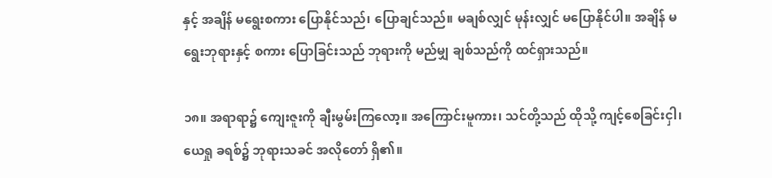နှင့် အချိန် မရွေးစကား ပြောနိုင်သည်၊ ပြောချင်သည်။ မချစ်လျှင် မုန်းလျှင် မပြောနိုင်ပါ။ အချိန် မရွေးဘုရားနှင့် စကား ပြောခြင်းသည် ဘုရားကို မည်မျှ ချစ်သည်ကို ထင်ရှားသည်။

၁၈။ အရာရာ၌ ကျေးဇူးကို ချီးမွမ်းကြလော့။ အကြောင်းမူကား၊ သင်တို့သည် ထိုသို့ ကျင့်စေခြင်းငှါ၊ ယေရှု ခရစ်၌ ဘုရားသခင် အလိုတော် ရှိ၏။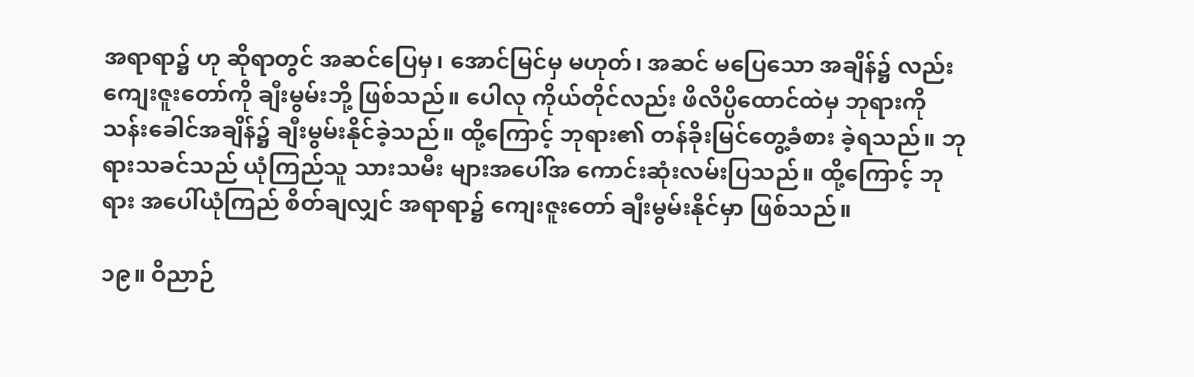အရာရာ၌ ဟု ဆိုရာတွင် အဆင်ပြေမှ၊ အောင်မြင်မှ မဟုတ်၊ အဆင် မပြေသော အချိန်၌ လည်း ကျေးဇူးတော်ကို ချီးမွမ်းဘို့ ဖြစ်သည်။ ပေါလု ကိုယ်တိုင်လည်း ဖိလိပ္ပိထောင်ထဲမှ ဘုရားကို သန်းခေါင်အချိန်၌ ချီးမွမ်းနိုင်ခဲ့သည်။ ထို့ကြောင့် ဘုရား၏ တန်ခိုးမြင်တွေ့ခံစား ခဲ့ရသည်။ ဘုရားသခင်သည် ယုံကြည်သူ သားသမီး များအပေါ်အ ကောင်းဆုံးလမ်းပြသည်။ ထို့ကြောင့် ဘုရား အပေါ်ယုံကြည် စိတ်ချလျှင် အရာရာ၌ ကျေးဇူးတော် ချီးမွမ်းနိုင်မှာ ဖြစ်သည်။

၁၉။ ဝိညာဉ်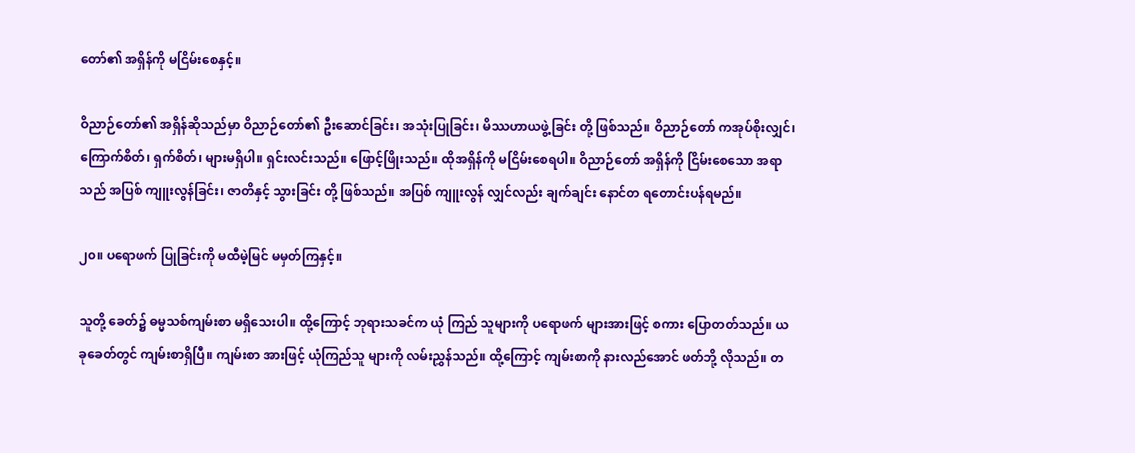တော်၏ အရှိန်ကို မငြိမ်းစေနှင့်။

ဝိညာဉ်တော်၏ အရှိန်ဆိုသည်မှာ ဝိညာဉ်တော်၏ ဦးဆောင်ခြင်း၊ အသုံးပြုခြင်း၊ မိဿဟာယဖွဲ့ခြင်း တို့ ဖြစ်သည်။ ဝိညာဉ်တော် ကအုပ်စိုးလျှင်၊ ကြောက်စိတ်၊ ရှက်စိတ်၊ များမရှိပါ။ ရှင်းလင်းသည်။ ဖြောင့်ဖြိုးသည်။ ထိုအရှိန်ကို မငြိမ်းစေရပါ။ ဝိညာဉ်တော် အရှိန်ကို ငြိမ်းစေသော အရာသည် အပြစ် ကျူးလွန်ခြင်း၊ ဇာတိနှင့် သွားခြင်း တို့ ဖြစ်သည်။ အပြစ် ကျူးလွန် လျှင်လည်း ချက်ချင်း နောင်တ ရတောင်းပန်ရမည်။

၂၀။ ပရောဖက် ပြုခြင်းကို မထီမဲ့မြင် မမှတ်ကြနှင့်။

သူတို့ ခေတ်၌ ဓမ္မသစ်ကျမ်းစာ မရှိသေးပါ။ ထို့ကြောင့် ဘုရားသခင်က ယုံ ကြည် သူများကို ပရောဖက် များအားဖြင့် စကား ပြောတတ်သည်။ ယခုခေတ်တွင် ကျမ်းစာရှိပြီ။ ကျမ်းစာ အားဖြင့် ယုံကြည်သူ များကို လမ်းညွှန်သည်။ ထို့ကြောင့် ကျမ်းစာကို နားလည်အောင် ဖတ်ဘို့ လိုသည်။ တ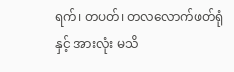ရက်၊ တပတ်၊ တလလောက်ဖတ်ရုံနှင့် အားလုံး မသိ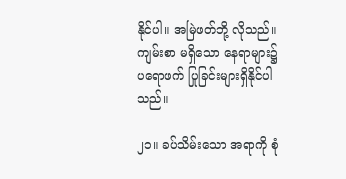နိုင်ပါ။ အမြဲဖတ်ဘို့ လိုသည်။ ကျမ်းစာ မရှိသော နေရာများ၌ ပရောဖက် ပြုခြင်းများရှိနိုင်ပါသည်။

၂၁။ ခပ်သိမ်းသော အရာကို စုံ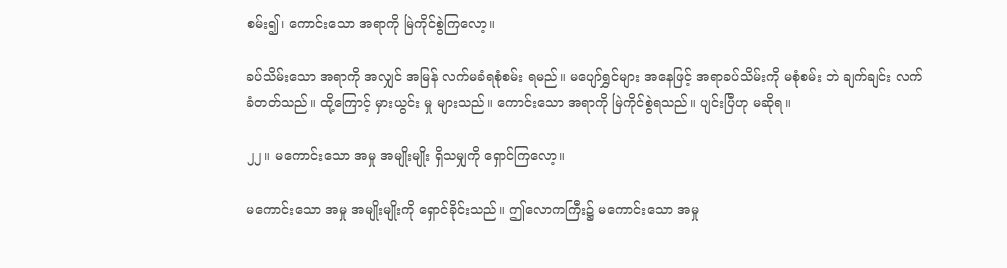စမ်း၍၊ ကောင်းသော အရာကို မြဲကိုင်စွဲကြလော့။

ခပ်သိမ်းသော အရာကို အလျှင် အမြန် လက်မခံရစုံစမ်း ရမည်။ မပျော်ရွှင်များ အနေဖြင့် အရာခပ်သိမ်းကို မစုံစမ်း ဘဲ ချက်ချင်း လက်ခံတတ်သည်။ ထို့ကြောင့် မှားယွင်း မှု များသည်။ ကောင်းသော အရာကို မြဲကိုင်စွဲရသည်။ ပျင်းပြီဟု မဆိုရ။

၂၂။ မကောင်းသော အမှု အမျိုးမျိုး ရှိသမျှကို ရှောင်ကြလော့။

မကောင်းသော အမှု အမျိုးမျိုးကို ရှောင်ခိုင်းသည်။ ဤလောကကြီး၌ မကောင်းသော အမှု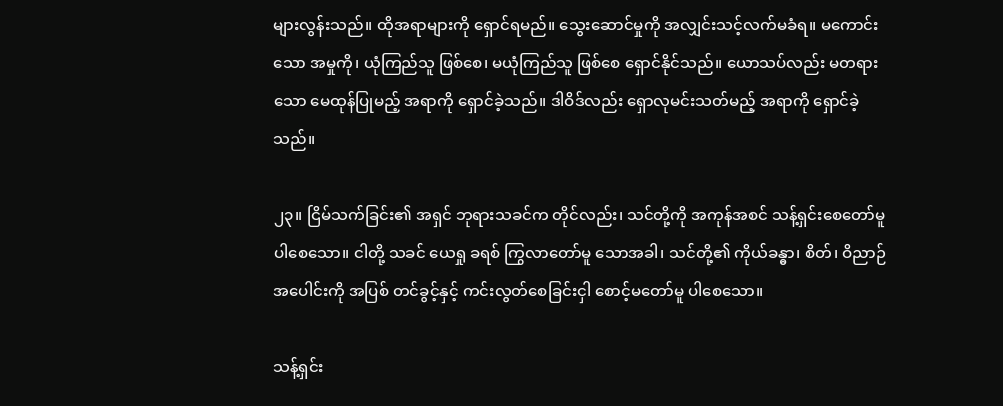များလွန်းသည်။ ထိုအရာများကို ရှောင်ရမည်။ သွေးဆောင်မှုကို အလျှင်းသင့်လက်မခံရ။ မကောင်းသော အမှုကို၊ ယုံကြည်သူ ဖြစ်စေ၊ မယုံကြည်သူ ဖြစ်စေ ရှောင်နိုင်သည်။ ယောသပ်လည်း မတရားသော မေထုန်ပြုမည့် အရာကို ရှောင်ခဲ့သည်။ ဒါဝိဒ်လည်း ရှောလုမင်းသတ်မည့် အရာကို ရှောင်ခဲ့သည်။

၂၃။ ငြိမ်သက်ခြင်း၏ အရှင် ဘုရားသခင်က တိုင်လည်း၊ သင်တို့ကို အကုန်အစင် သန့်ရှင်းစေတော်မူ ပါစေသော။ ငါတို့ သခင် ယေရှု ခရစ် ကြွလာတော်မူ သောအခါ၊ သင်တို့၏ ကိုယ်ခန္ဓာ၊ စိတ်၊ ဝိညာဉ် အပေါင်းကို အပြစ် တင်ခွင့်နှင့် ကင်းလွတ်စေခြင်းငှါ စောင့်မတော်မူ ပါစေသော။

သန့်ရှင်း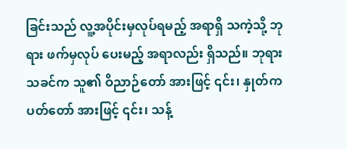ခြင်းသည် လူ့အပိုင်းမှလုပ်ရမည့် အရာရှိ သကဲ့သို့ ဘုရား ဖက်မှလုပ် ပေးမည့် အရာလည်း ရှိသည်။ ဘုရားသခင်က သူ၏ ဝိညာဉ်တော် အားဖြင့် ၎င်း၊ နှုတ်ကပတ်တော် အားဖြင့် ၎င်း၊ သန့်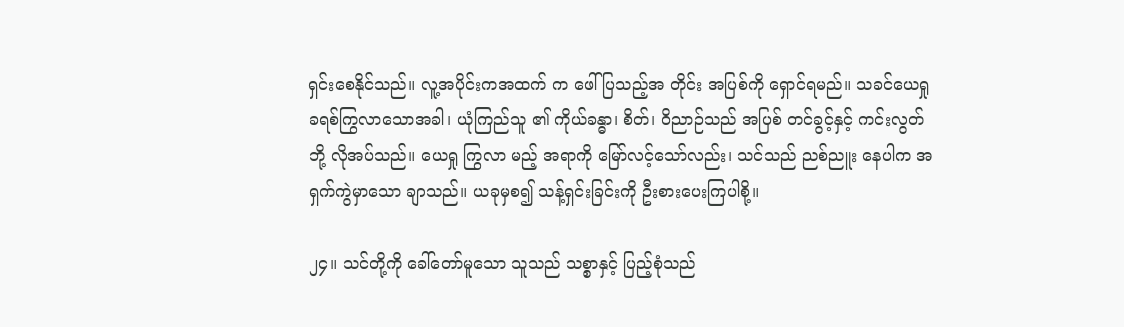ရှင်းစေနိုင်သည်။ လူ့အပိုင်းကအထက် က ဖေါ်ပြသည့်အ တိုင်း အပြစ်ကို ရှောင်ရမည်။ သခင်ယေရှု ခရစ်ကြွလာသောအခါ၊ ယုံကြည်သူ ၏ ကိုယ်ခန္ဓာ၊ စိတ်၊ ဝိညာဉ်သည် အပြစ် တင်ခွင့်နှင့် ကင်းလွတ်ဘို့ လိုအပ်သည်။ ယေရှု ကြွလာ မည့် အရာကို မြော်လင့်သော်လည်း၊ သင်သည် ညစ်ညူး နေပါက အရှက်ကွဲမှာသော ချာသည်။ ယခုမှစ၍ သန့်ရှင်းခြင်းကို ဦးစားပေးကြပါစို့။

၂၄။ သင်တို့ကို ခေါ်တော်မူသော သူသည် သစ္စာနှင့် ပြည့်စုံသည်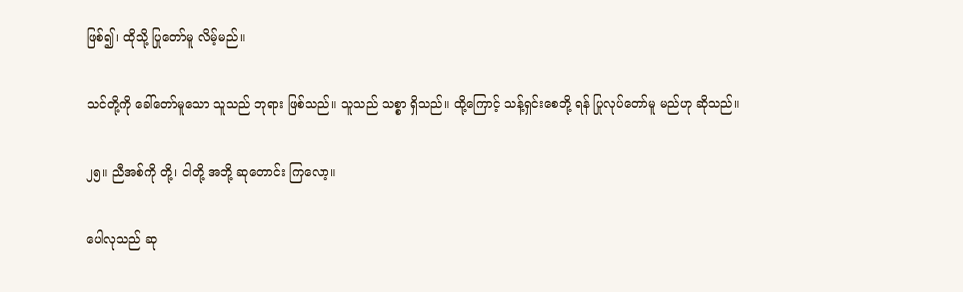ဖြစ်၍၊ ထိုသို့ ပြုတော်မူ လိမ့်မည်။

သင်တို့ကို ခေါ်တော်မူသော သူသည် ဘုရား ဖြစ်သည်။ သူသည် သစ္စာ ရှိသည်။ ထို့ကြောင့် သန့်ရှင်းစေဘို့ ရန် ပြုလုပ်တော်မူ မည်ဟု ဆိုသည်။

၂၅။ ညီအစ်ကို တို့၊ ငါတို့ အဘို့ ဆုတောင်း ကြလော့။

ပေါလုသည် ဆု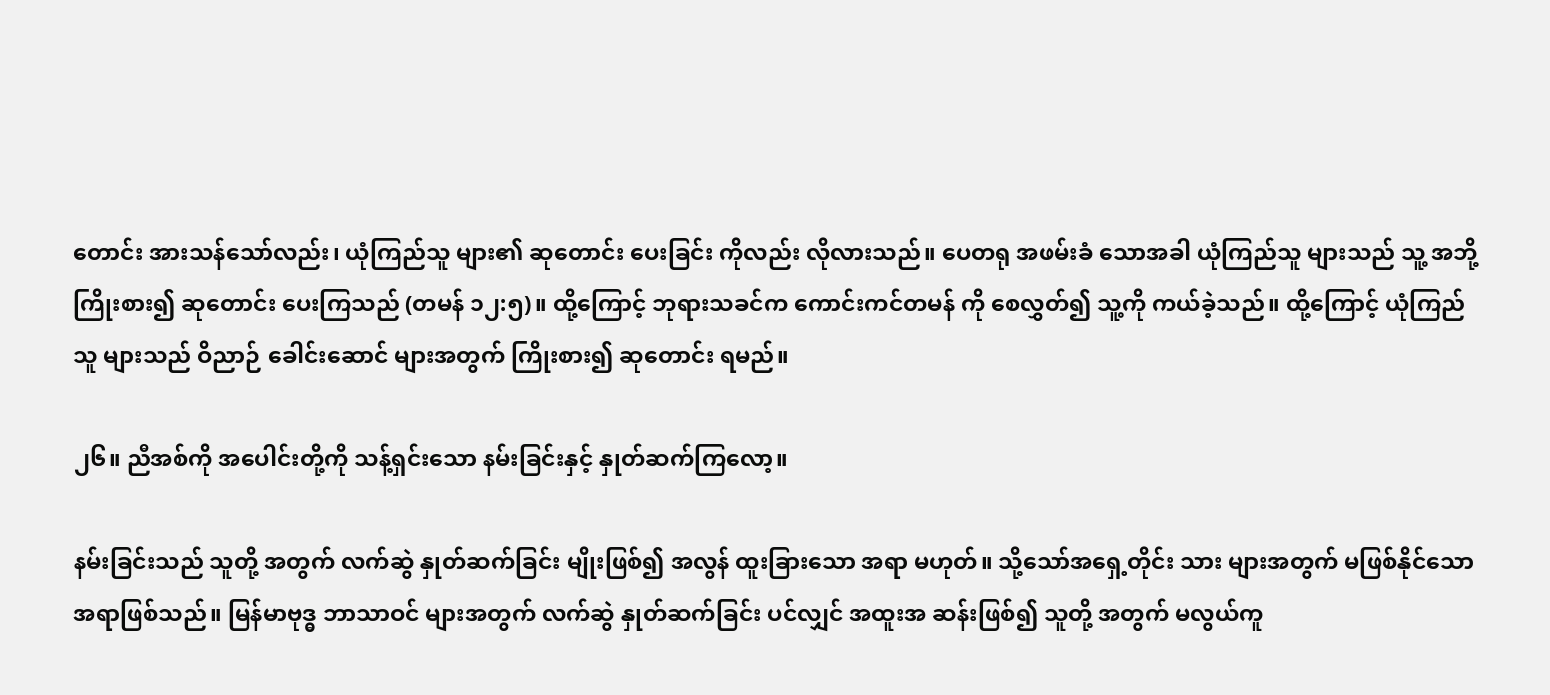တောင်း အားသန်သော်လည်း၊ ယုံကြည်သူ များ၏ ဆုတောင်း ပေးခြင်း ကိုလည်း လိုလားသည်။ ပေတရု အဖမ်းခံ သောအခါ ယုံကြည်သူ များသည် သူ့ အဘို့ ကြိုးစား၍ ဆုတောင်း ပေးကြသည် (တမန် ၁၂:၅)။ ထို့ကြောင့် ဘုရားသခင်က ကောင်းကင်တမန် ကို စေလွှတ်၍ သူ့ကို ကယ်ခဲ့သည်။ ထို့ကြောင့် ယုံကြည်သူ များသည် ဝိညာဉ် ခေါင်းဆောင် များအတွက် ကြိုးစား၍ ဆုတောင်း ရမည်။

၂၆။ ညီအစ်ကို အပေါင်းတို့ကို သန့်ရှင်းသော နမ်းခြင်းနှင့် နှုတ်ဆက်ကြလော့။

နမ်းခြင်းသည် သူတို့ အတွက် လက်ဆွဲ နှုတ်ဆက်ခြင်း မျိုးဖြစ်၍ အလွန် ထူးခြားသော အရာ မဟုတ်။ သို့သော်အရှေ့တိုင်း သား များအတွက် မဖြစ်နိုင်သော အရာဖြစ်သည်။ မြန်မာဗုဒ္ဓ ဘာသာဝင် များအတွက် လက်ဆွဲ နှုတ်ဆက်ခြင်း ပင်လျှင် အထူးအ ဆန်းဖြစ်၍ သူတို့ အတွက် မလွယ်ကူ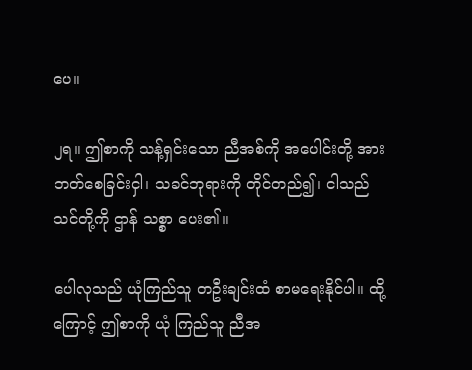ပေ။

၂ရ။ ဤစာကို သန့်ရှင်းသော ညီအစ်ကို အပေါင်းတို့ အားဘတ်စေခြင်းငှါ၊ သခင်ဘုရားကို တိုင်တည်၍၊ ငါသည် သင်တို့ကို ဌာန် သစ္စာ ပေး၏။

ပေါလုသည် ယုံကြည်သူ တဦးချင်းထံ စာမရေးနိုင်ပါ။ ထို့ကြောင့် ဤစာကို ယုံ ကြည်သူ ညီအ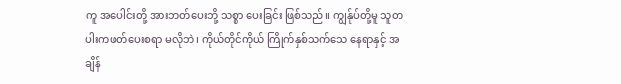ကူ အပေါင်းတို့ အားဘတ်ပေးဘို့ သစ္စာ ပေးခြင်း ဖြစ်သည်။ ကျွန်ုပ်တို့မူ သူတပါးကဖတ်ပေးစရာ မလိုဘဲ၊ ကိုယ်တိုင်ကိုယ် ကြိုက်နှစ်သက်သေ နေရာနှင့် အချိန်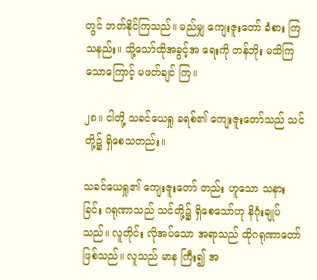တွင် ဘတ်နိုင်ကြသည်။ မည်မျှ ကျေးဇူးတော် ခံစား ကြသနည်း။ သို့သော်ထိုအခွင့်အ ရေးကို တန်ဘိုး မသိကြ သောကြောင့် မဖတ်ချင် ကြ။

၂၈။ ငါတို့ သခင်ယေရှု ခရစ်၏ ကျေးဇူးတော်သည် သင်တို့၌ ရှိစေသတည်း။

သခင်ယေရှု၏ ကျေးဇူးတော် တည်း ဟူသော သနားခြင်း ဂရုဏာသည် သင်တို့၌ ရှိစေသော်ဟု နိဂုံးချုပ်သည်။ လူတိုင်း လိုအပ်သော အရာသည် ထိုဂရုဏာတော် ဖြစ်သည်။ လူသည် မာန ကြီး၍ အ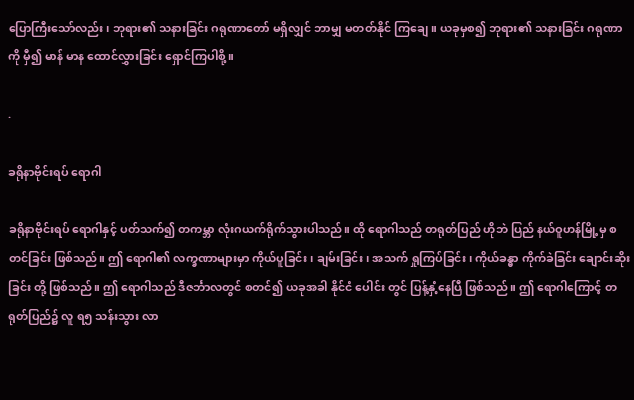ပြောကြီးသော်လည်း၊ ဘုရား၏ သနားခြင်း ဂရုဏာတော် မရှိလျှင် ဘာမျှ မတတ်နိုင် ကြချေ။ ယခုမှစ၍ ဘုရား၏ သနားခြင်း ဂရုဏာကို မှီ၍ မာန် မာန ထောင်လွှားခြင်း ရှောင်ကြပါစို့။

.

ခရိုနာဗိုင်းရပ် ရောဂါ

ခရိုနာဗိုင်းရပ် ရောဂါနှင့် ပတ်သက်၍ တကမ္ဘာ လုံးဂယက်ရိုက်သွားပါသည်။ ထို ရောဂါသည် တရုတ်ပြည် ဟိုဘဲ ပြည် နယ်ဝူဟန်မြို့မှ စတင်ခြင်း ဖြစ်သည်။ ဤ ရောဂါ၏ လက္ခဏာများမှာ ကိုယ်ပူခြင်း၊ ချမ်းခြင်း၊ အသက် ရှုကြပ်ခြင်း၊ ကိုယ်ခန္ဓာ ကိုက်ခဲခြင်း ချောင်းဆိုးခြင်း တို့ ဖြစ်သည်။ ဤ ရောဂါသည် ဒီဇင်္ဘာလတွင် စတင်၍ ယခုအခါ နိုင်ငံ ပေါင်း တွင် ပြန့်နှံ့နေပြီ ဖြစ်သည်။ ဤ ရောဂါကြောင့် တရုတ်ပြည်၌ လူ ရ၅ သန်းသွား လာ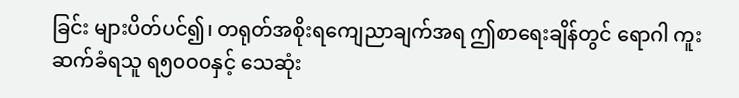ခြင်း များပိတ်ပင်၍၊ တရုတ်အစိုးရကျေညာချက်အရ ဤစာရေးချိန်တွင် ရောဂါ ကူးဆက်ခံရသူ ရ၅၀ဝ၀နှင့် သေဆုံး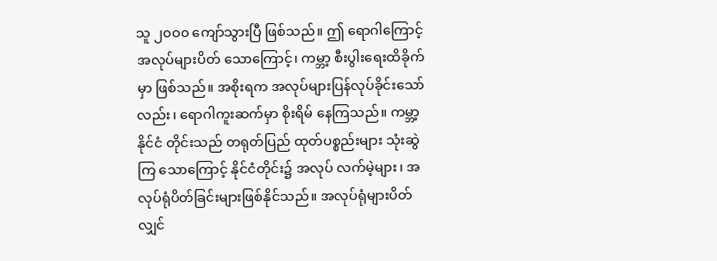သူ ၂၀ဝ၀ ကျော်သွားပြီ ဖြစ်သည်။ ဤ ရောဂါကြောင့် အလုပ်များပိတ် သောကြောင့်၊ ကမ္ဘာ့ စီးပွါးရေးထိခိုက်မှာ ဖြစ်သည်။ အစိုးရက အလုပ်များပြန်လုပ်ခိုင်းသော်လည်း၊ ရောဂါကူးဆက်မှာ စိုးရိမ် နေကြသည်။ ကမ္ဘာ့ နိုင်ငံ တိုင်းသည် တရုတ်ပြည် ထုတ်ပစ္စည်းများ သုံးဆွဲကြ သောကြောင့် နိုင်ငံတိုင်း၌ အလုပ် လက်မဲ့များ၊ အလုပ်ရုံပိတ်ခြင်းများဖြစ်နိုင်သည်။ အလုပ်ရုံများပိတ်လျှင်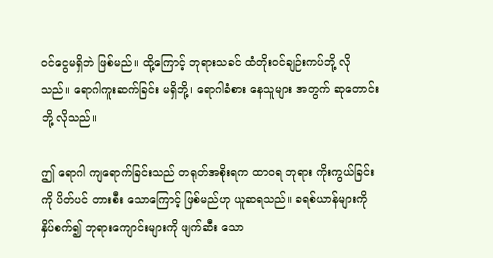ဝင်ငွေမရှိဘဲ ဖြစ်မည်။ ထို့ကြောင့် ဘုရားသခင် ထံတိုးဝင်ချဉ်းကပ်ဘို့ လိုသည်။ ရောဂါကူးဆက်ခြင်း မရှိဘို့၊ ရောဂါခံစား နေသူများ အတွက် ဆုတောင်း ဘို့ လိုသည်။

ဤ ရောဂါ ကျရောက်ခြင်းသည် တရုတ်အစိုးရက ထာဝရ ဘုရား ကိုးကွယ်ခြင်းကို ပိတ်ပင် တားစီး သောကြောင့် ဖြစ်မည်ဟု ယူဆရသည်။ ခရစ်ယာန်များကို နှိပ်စက်၍ ဘုရားကျောင်းများကို ဖျက်ဆီး သော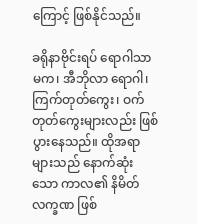ကြောင့် ဖြစ်နိုင်သည်။

ခရိုနာဗိုင်းရပ် ရောဂါသာမက၊ အီဘိုလာ ရောဂါ၊ ကြက်တုတ်ကွေး၊ ဝက် တုတ်ကွေးများလည်း ဖြစ်ပွားနေသည်။ ထိုအရာများသည် နောက်ဆုံးသော ကာလ၏ နိမိတ်လက္ခဏ ဖြစ်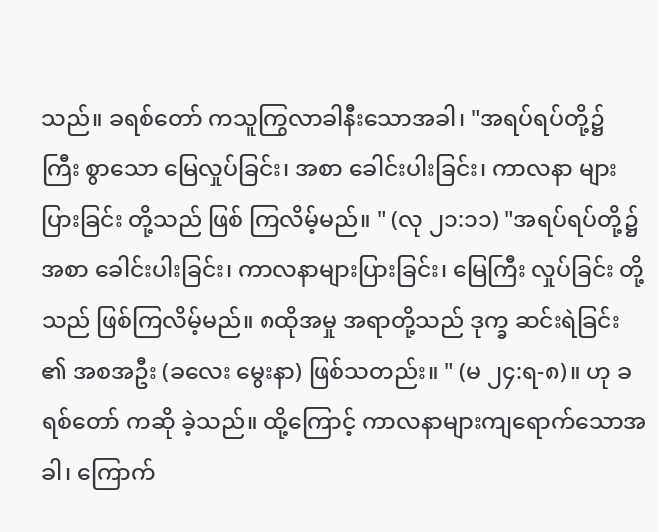သည်။ ခရစ်တော် ကသူကြွလာခါနီးသောအခါ၊ "အရပ်ရပ်တို့၌ ကြီး စွာသော မြေလှုပ်ခြင်း၊ အစာ ခေါင်းပါးခြင်း၊ ကာလနာ များပြားခြင်း တို့သည် ဖြစ် ကြလိမ့်မည်။ " (လု ၂၁:၁၁) "အရပ်ရပ်တို့၌ အစာ ခေါင်းပါးခြင်း၊ ကာလနာများပြားခြင်း၊ မြေကြီး လှုပ်ခြင်း တို့သည် ဖြစ်ကြလိမ့်မည်။ ၈ထိုအမှု အရာတို့သည် ဒုက္ခ ဆင်းရဲခြင်း ၏ အစအဦး (ခလေး မွေးနာ) ဖြစ်သတည်း။ " (မ ၂၄:ရ-၈)။ ဟု ခရစ်တော် ကဆို ခဲ့သည်။ ထို့ကြောင့် ကာလနာများကျရောက်သောအခါ၊ ကြောက်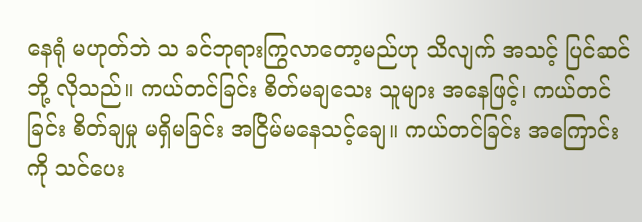နေရုံ မဟုတ်ဘဲ သ ခင်ဘုရားကြွလာတော့မည်ဟု သိလျက် အသင့် ပြင်ဆင် ဘို့ လိုသည်။ ကယ်တင်ခြင်း စိတ်မချသေး သူများ အနေဖြင့်၊ ကယ်တင်ခြင်း စိတ်ချမှု မရှိမခြင်း အငြိမ်မနေသင့်ချေ။ ကယ်တင်ခြင်း အကြောင်းကို သင်ပေး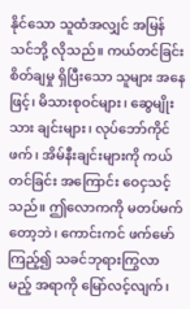နိုင်သော သူထံအလျှင် အမြန် သင်ဘို့ လိုသည်။ ကယ်တင်ခြင်း စိတ်ချမှု ရှိပြီးသော သူများ အနေဖြင့်၊ မိသားစုဝင်များ၊ ဆွေမျိုး သား ချင်းများ၊ လုပ်ဘော်ကိုင်ဖက်၊ အိမ်နီးချင်းများကို ကယ်တင်ခြင်း အကြောင်း ဝေငှသင့်သည်။ ဤလောကကို မတပ်မက်တော့ဘဲ၊ ကောင်းကင် ဖက်မော်ကြည့်၍ သခင်ဘုရားကြွလာ မည့် အရာကို မြော်လင့်လျက်၊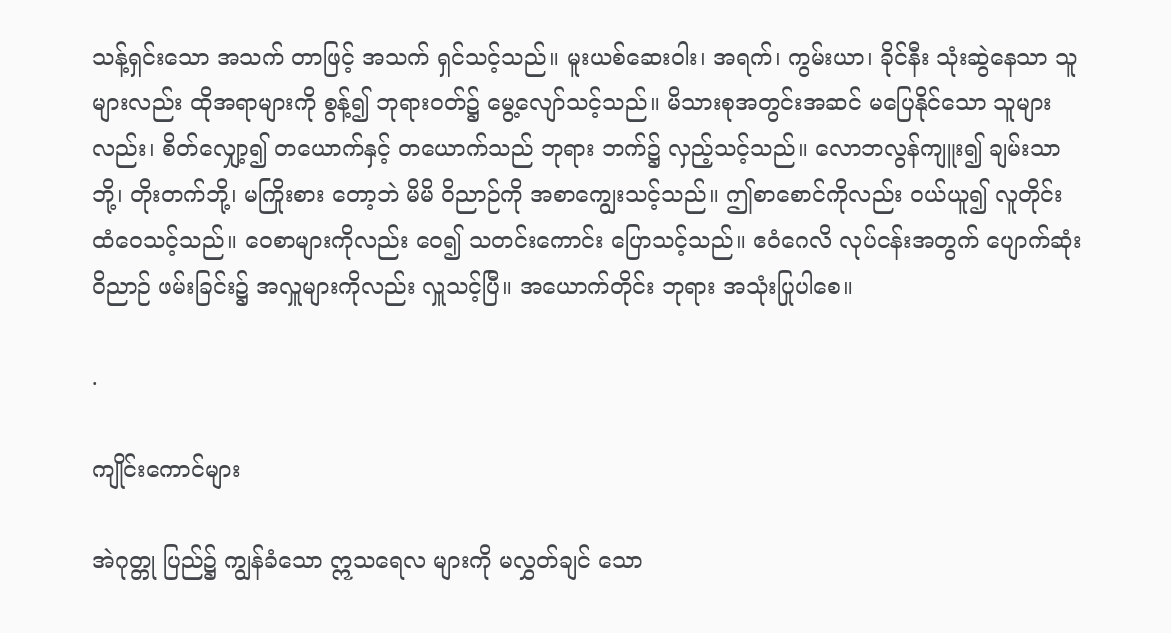သန့်ရှင်းသော အသက် တာဖြင့် အသက် ရှင်သင့်သည်။ မူးယစ်ဆေးဝါး၊ အရက်၊ ကွမ်းယာ၊ ခိုင်နီး သုံးဆွဲနေသာ သူများလည်း ထိုအရာများကို စွန့်၍ ဘုရားဝတ်၌ မွေ့လျော်သင့်သည်။ မိသားစုအတွင်းအဆင် မပြေနိုင်သော သူများ လည်း၊ စိတ်လျှော့၍ တယောက်နှင့် တယောက်သည် ဘုရား ဘက်၌ လှည့်သင့်သည်။ လောဘလွန်ကျူး၍ ချမ်းသာ ဘို့၊ တိုးတက်ဘို့၊ မကြိုးစား တော့ဘဲ မိမိ ဝိညာဉ်ကို အစာကျွေးသင့်သည်။ ဤစာစောင်ကိုလည်း ဝယ်ယူ၍ လူတိုင်း ထံဝေသင့်သည်။ ဝေစာများကိုလည်း ဝေ၍ သတင်းကောင်း ပြောသင့်သည်။ ဧဝံဂေလိ လုပ်ငန်းအတွက် ပျောက်ဆုံး ဝိညာဉ် ဖမ်းခြင်း၌ အလှူများကိုလည်း လှူသင့်ပြီ။ အယောက်တိုင်း ဘုရား အသုံးပြုပါစေ။

.

ကျိုင်းကောင်များ

အဲဂုတ္တု ပြည်၌ ကျွန်ခံသော ဣသရေလ များကို မလွှတ်ချင် သော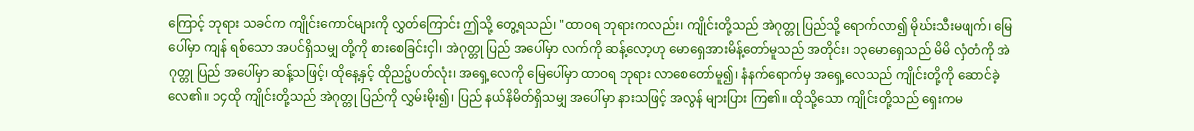ကြောင့် ဘုရား သခင်က ကျိုင်းကောင်များကို လွှတ်ကြောင်း ဤသို့ တွေ့ရသည်၊ "ထာဝရ ဘုရားကလည်း၊ ကျိုင်းတို့သည် အဲဂုတ္တု ပြည်သို့ ရောက်လာ၍ မိုဃ်းသီးမဖျက်၊ မြေပေါ်မှာ ကျန် ရစ်သော အပင်ရှိသမျှ တို့ကို စားစေခြင်းငှါ၊ အဲဂုတ္တု ပြည် အပေါ်မှာ လက်ကို ဆန့်လော့ဟု မောရှေအားမိန့်တော်မူသည် အတိုင်း၊ ၁၃မောရှေသည် မိမိ လှံတံကို အဲဂုတ္တု ပြည် အပေါ်မှာ ဆန့်သဖြင့်၊ ထိုနေ့နှင့် ထိုညဉ့်ပတ်လုံး၊ အရှေ့လေကို မြေပေါ်မှာ ထာဝရ ဘုရား လာစေတော်မူ၍၊ နံနက်ရောက်မှ အရှေ့လေသည် ကျိုင်းတို့ကို ဆောင်ခဲ့လေ၏။ ၁၄ထို ကျိုင်းတို့သည် အဲဂုတ္တု ပြည်ကို လွှမ်းမိုး၍၊ ပြည် နယ်နိမိတ်ရှိသမျှ အပေါ်မှာ နားသဖြင့် အလွန် များပြား ကြ၏။ ထိုသို့သော ကျိုင်းတို့သည် ရှေးကမ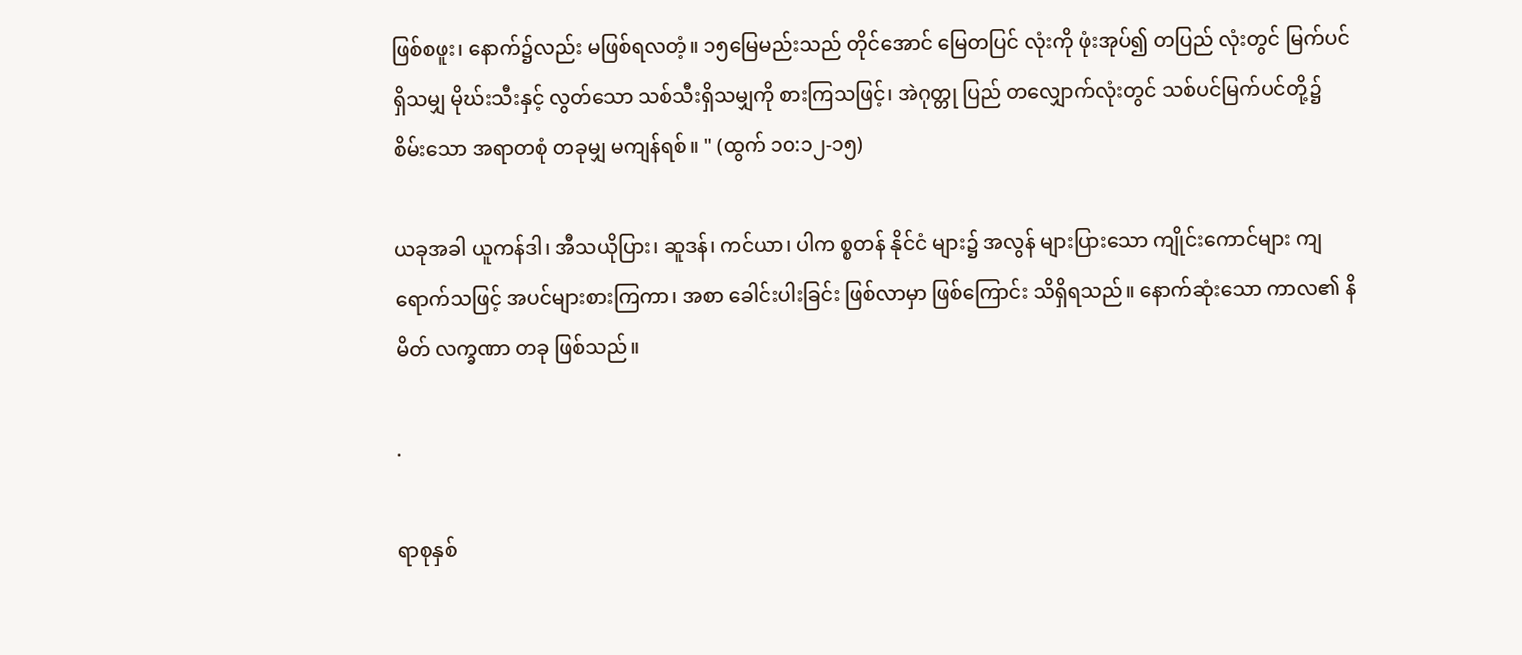ဖြစ်စဖူး၊ နောက်၌လည်း မဖြစ်ရလတံ့။ ၁၅မြေမည်းသည် တိုင်အောင် မြေတပြင် လုံးကို ဖုံးအုပ်၍ တပြည် လုံးတွင် မြက်ပင်ရှိသမျှ မိုဃ်းသီးနှင့် လွတ်သော သစ်သီးရှိသမျှကို စားကြသဖြင့်၊ အဲဂုတ္တု ပြည် တလျှောက်လုံးတွင် သစ်ပင်မြက်ပင်တို့၌ စိမ်းသော အရာတစုံ တခုမျှ မကျန်ရစ်။ " (ထွက် ၁၀:၁၂-၁၅)

ယခုအခါ ယူကန်ဒါ၊ အီသယိုပြား၊ ဆူဒန်၊ ကင်ယာ၊ ပါက စ္စတန် နိုင်ငံ များ၌ အလွန် များပြားသော ကျိုင်းကောင်များ ကျရောက်သဖြင့် အပင်များစားကြကာ၊ အစာ ခေါင်းပါးခြင်း ဖြစ်လာမှာ ဖြစ်ကြောင်း သိရှိရသည်။ နောက်ဆုံးသော ကာလ၏ နိမိတ် လက္ခဏာ တခု ဖြစ်သည်။

.

ရာစုနှစ်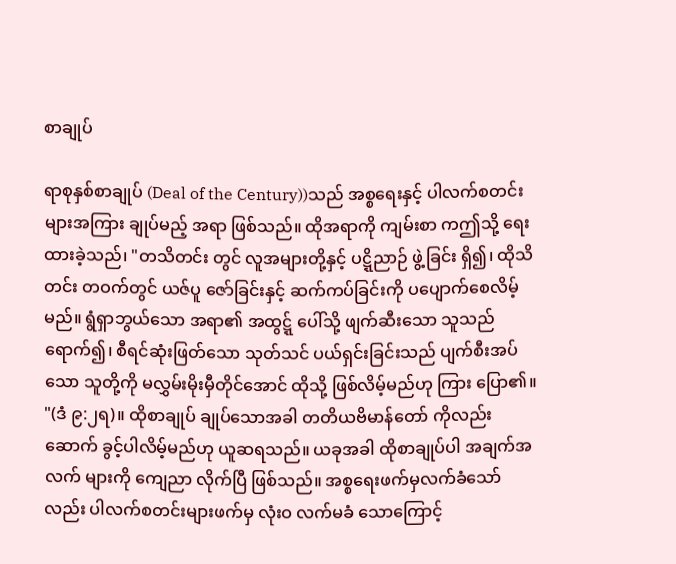စာချုပ်

ရာစုနှစ်စာချုပ် (Deal of the Century))သည် အစ္စရေးနှင့် ပါလက်စတင်းများအကြား ချုပ်မည့် အရာ ဖြစ်သည်။ ထိုအရာကို ကျမ်းစာ ကဤသို့ ရေးထားခဲ့သည်၊ "တသိတင်း တွင် လူအများတို့နှင့် ပဋ္ဋိညာဉ် ဖွဲ့ခြင်း ရှိ၍၊ ထိုသိတင်း တဝက်တွင် ယဇ်ပူ ဇော်ခြင်းနှင့် ဆက်ကပ်ခြင်းကို ပပျောက်စေလိမ့်မည်။ ရွံရှာဘွယ်သော အရာ၏ အထွဋ္ဋ် ပေါ်သို့ ဖျက်ဆီးသော သူသည် ရောက်၍၊ စီရင်ဆုံးဖြတ်သော သုတ်သင် ပယ်ရှင်းခြင်းသည် ပျက်စီးအပ်သော သူတို့ကို မလွှမ်းမိုးမှီတိုင်အောင် ထိုသို့ ဖြစ်လိမ့်မည်ဟု ကြား ပြော၏။ "(ဒံ ၉:၂ရ)။ ထိုစာချုပ် ချုပ်သောအခါ တတိယဗိမာန်တော် ကိုလည်း ဆောက် ခွင့်ပါလိမ့်မည်ဟု ယူဆရသည်။ ယခုအခါ ထိုစာချုပ်ပါ အချက်အလက် များကို ကျေညာ လိုက်ပြီ ဖြစ်သည်။ အစ္စရေးဖက်မှလက်ခံသော်လည်း ပါလက်စတင်းများဖက်မှ လုံးဝ လက်မခံ သောကြောင့်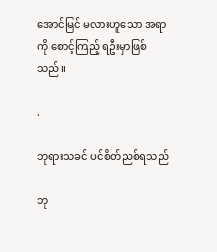အောင်မြင် မလားဟူသော အရာကို စောင့်ကြည့် ရဦးမှာဖြစ်သည်။

.

ဘုရားသခင် ပင်စိတ်ညစ်ရသည်

ဘု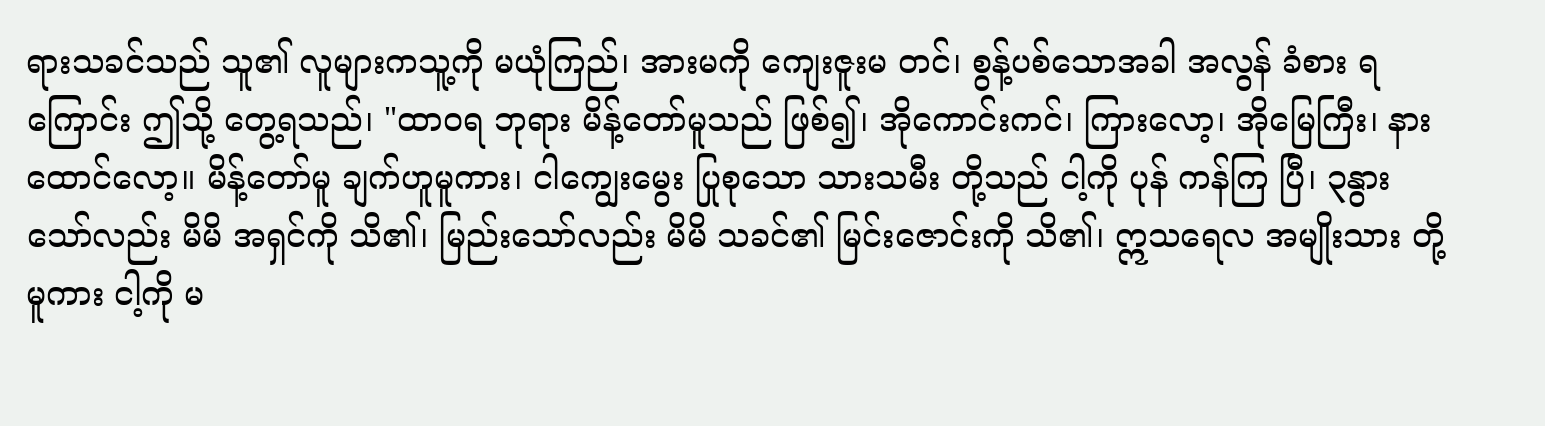ရားသခင်သည် သူ၏ လူများကသူ့ကို မယုံကြည်၊ အားမကို ကျေးဇူးမ တင်၊ စွန့်ပစ်သောအခါ အလွန် ခံစား ရကြောင်း ဤသို့ တွေ့ရသည်၊ "ထာဝရ ဘုရား မိန့်တော်မူသည် ဖြစ်၍၊ အိုကောင်းကင်၊ ကြားလော့၊ အိုမြေကြီး၊ နားထောင်လော့။ မိန့်တော်မူ ချက်ဟူမူကား၊ ငါကျွေးမွေး ပြုစုသော သားသမီး တို့သည် ငါ့ကို ပုန် ကန်ကြ ပြီ၊ ၃နွားသော်လည်း မိမိ အရှင်ကို သိ၏၊ မြည်းသော်လည်း မိမိ သခင်၏ မြင်းဇောင်းကို သိ၏၊ ဣသရေလ အမျိုးသား တို့ မူကား ငါ့ကို မ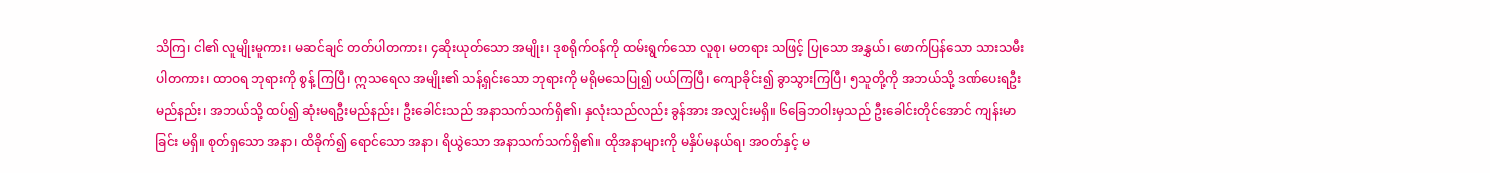သိကြ၊ ငါ၏ လူမျိုးမူကား၊ မဆင်ချင် တတ်ပါတကား၊ ၄ဆိုးယုတ်သော အမျိုး၊ ဒုစရိုက်ဝန်ကို ထမ်းရွက်သော လူစု၊ မတရား သဖြင့် ပြုသော အနွှယ်၊ ဖောက်ပြန်သော သားသမီး ပါတကား၊ ထာဝရ ဘုရားကို စွန့် ကြပြီ၊ ဣသရေလ အမျိုး၏ သန့်ရှင်းသော ဘုရားကို မရိုမသေပြု၍ ပယ်ကြပြီ၊ ကျောခိုင်း၍ ခွာသွားကြပြီ၊ ၅သူတို့ကို အဘယ်သို့ ဒဏ်ပေးရဦးမည်နည်း၊ အဘယ်သို့ ထပ်၍ ဆုံးမရဦးမည်နည်း၊ ဦးခေါင်းသည် အနာသက်သက်ရှိ၏၊ နှလုံးသည်လည်း ခွန်အား အလျှင်းမရှိ။ ၆ခြေဘဝါးမှသည် ဦးခေါင်းတိုင်အောင် ကျန်းမာခြင်း မရှိ။ စုတ်ရှသော အနာ၊ ထိခိုက်၍ ရောင်သော အနာ၊ ရိယွဲသော အနာသက်သက်ရှိ၏။ ထိုအနာများကို မနှိပ်မနယ်ရ၊ အဝတ်နှင့် မ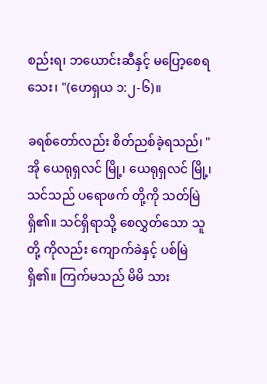စည်းရ၊ ဘယောင်းဆီနှင့် မပြော့စေရသေး၊ "(ဟေရှယ ၁:၂-၆)။

ခရစ်တော်လည်း စိတ်ညစ်ခဲ့ရသည်၊ "အို ယေရုရှလင် မြို့၊ ယေရုရှလင် မြို့၊ သင်သည် ပရောဖက် တို့ကို သတ်မြဲရှိ၏။ သင်ရှိရာသို့ စေလွှတ်သော သူတို့ ကိုလည်း ကျောက်ခဲနှင့် ပစ်မြဲရှိ၏။ ကြက်မသည် မိမိ သား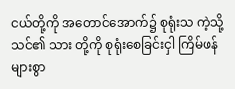ငယ်တို့ကို အတောင်အောက်၌ စုရုံးသ ကဲ့သို့ သင်၏ သား တို့ကို စုရုံးစေခြင်းငှါ ကြိမ်ဖန်များစွာ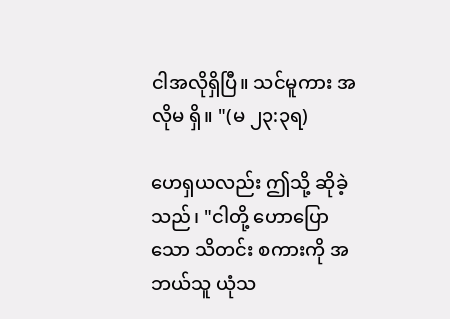ငါအလိုရှိပြီ။ သင်မူကား အလိုမ ရှိ။ "(မ ၂၃:၃ရ)

ဟေရှယလည်း ဤသို့ ဆိုခဲ့သည်၊ "ငါတို့ ဟောပြောသော သိတင်း စကားကို အဘယ်သူ ယုံသ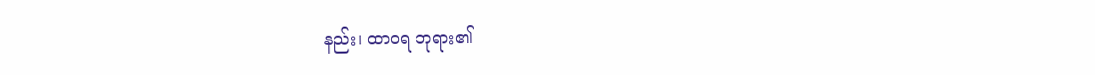နည်း၊ ထာဝရ ဘုရား၏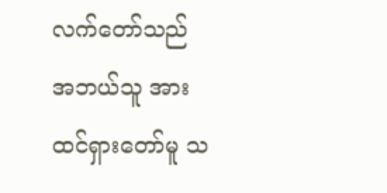လက်တော်သည် အဘယ်သူ အား ထင်ရှားတော်မူ သ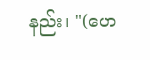နည်း၊ "(ဟေ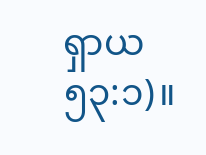ရှာယ ၅၃:၁)။